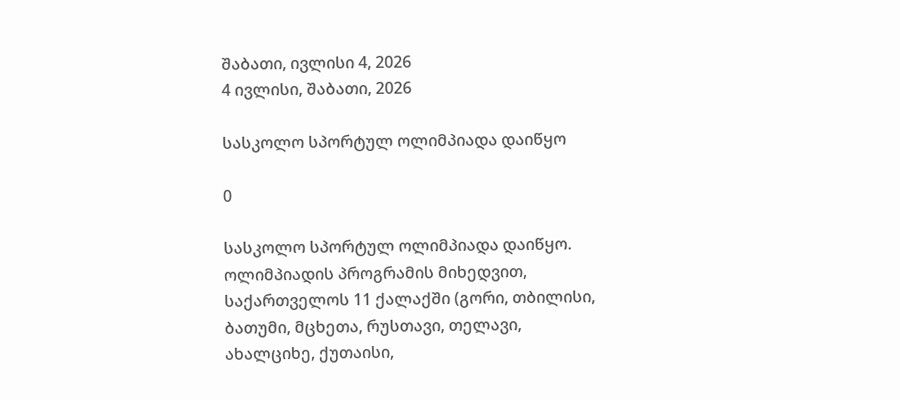შაბათი, ივლისი 4, 2026
4 ივლისი, შაბათი, 2026

სასკოლო სპორტულ ოლიმპიადა დაიწყო

0

სასკოლო სპორტულ ოლიმპიადა დაიწყო. ოლიმპიადის პროგრამის მიხედვით, საქართველოს 11 ქალაქში (გორი, თბილისი, ბათუმი, მცხეთა, რუსთავი, თელავი, ახალციხე, ქუთაისი,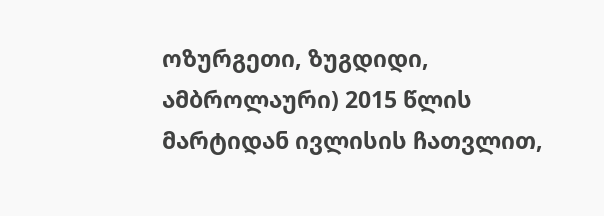ოზურგეთი, ზუგდიდი, ამბროლაური) 2015 წლის მარტიდან ივლისის ჩათვლით,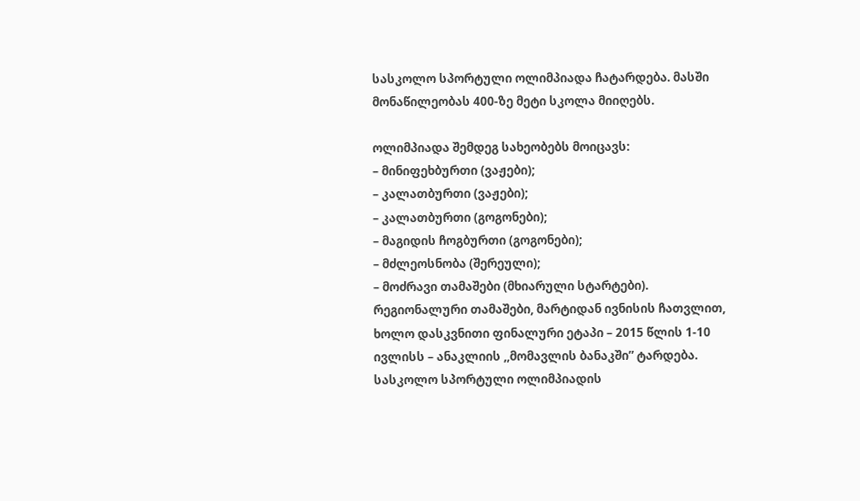სასკოლო სპორტული ოლიმპიადა ჩატარდება. მასში მონაწილეობას 400-ზე მეტი სკოლა მიიღებს.

ოლიმპიადა შემდეგ სახეობებს მოიცავს:
– მინიფეხბურთი (ვაჟები);
– კალათბურთი (ვაჟები);
– კალათბურთი (გოგონები);
– მაგიდის ჩოგბურთი (გოგონები);
– მძლეოსნობა (შერეული);
– მოძრავი თამაშები (მხიარული სტარტები).
რეგიონალური თამაშები, მარტიდან ივნისის ჩათვლით, ხოლო დასკვნითი ფინალური ეტაპი – 2015 წლის 1-10 ივლისს – ანაკლიის ,,მომავლის ბანაკში” ტარდება. სასკოლო სპორტული ოლიმპიადის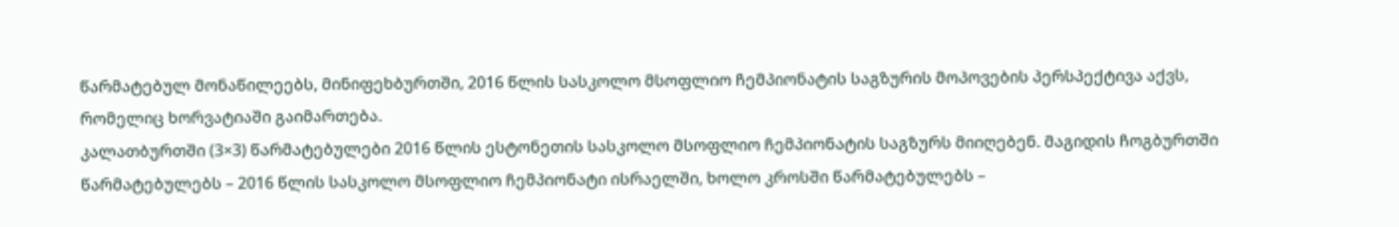წარმატებულ მონაწილეებს, მინიფეხბურთში, 2016 წლის სასკოლო მსოფლიო ჩემპიონატის საგზურის მოპოვების პერსპექტივა აქვს, რომელიც ხორვატიაში გაიმართება.
კალათბურთში (3×3) წარმატებულები 2016 წლის ესტონეთის სასკოლო მსოფლიო ჩემპიონატის საგზურს მიიღებენ. მაგიდის ჩოგბურთში წარმატებულებს – 2016 წლის სასკოლო მსოფლიო ჩემპიონატი ისრაელში, ხოლო კროსში წარმატებულებს –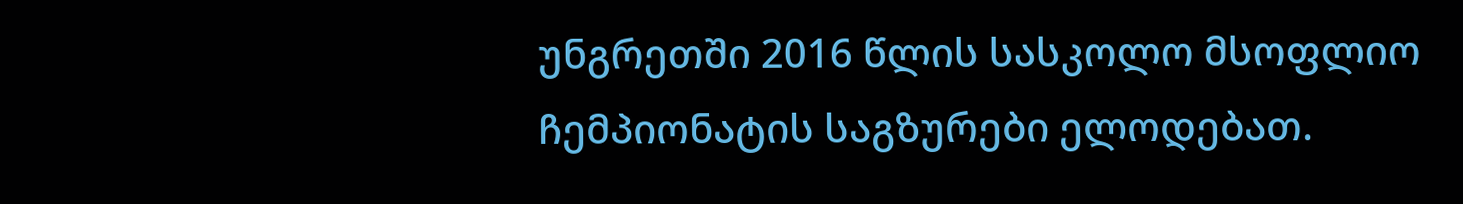უნგრეთში 2016 წლის სასკოლო მსოფლიო ჩემპიონატის საგზურები ელოდებათ.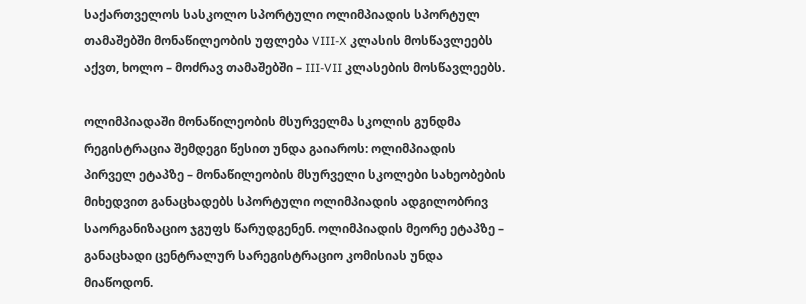საქართველოს სასკოლო სპორტული ოლიმპიადის სპორტულ თამაშებში მონაწილეობის უფლება VIII-X კლასის მოსწავლეებს აქვთ, ხოლო – მოძრავ თამაშებში – III-VII კლასების მოსწავლეებს.

ოლიმპიადაში მონაწილეობის მსურველმა სკოლის გუნდმა რეგისტრაცია შემდეგი წესით უნდა გაიაროს: ოლიმპიადის პირველ ეტაპზე – მონაწილეობის მსურველი სკოლები სახეობების მიხედვით განაცხადებს სპორტული ოლიმპიადის ადგილობრივ საორგანიზაციო ჯგუფს წარუდგენენ. ოლიმპიადის მეორე ეტაპზე – განაცხადი ცენტრალურ სარეგისტრაციო კომისიას უნდა მიაწოდონ.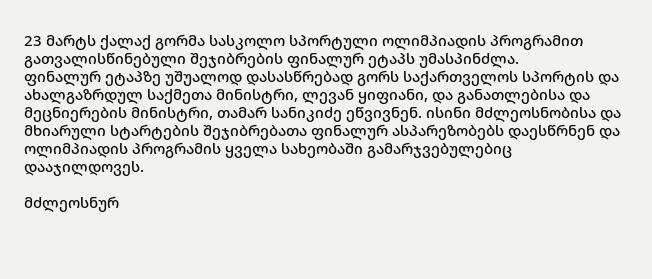23 მარტს ქალაქ გორმა სასკოლო სპორტული ოლიმპიადის პროგრამით გათვალისწინებული შეჯიბრების ფინალურ ეტაპს უმასპინძლა.
ფინალურ ეტაპზე უშუალოდ დასასწრებად გორს საქართველოს სპორტის და ახალგაზრდულ საქმეთა მინისტრი, ლევან ყიფიანი, და განათლებისა და მეცნიერების მინისტრი, თამარ სანიკიძე ეწვივნენ. ისინი მძლეოსნობისა და მხიარული სტარტების შეჯიბრებათა ფინალურ ასპარეზობებს დაესწრნენ და ოლიმპიადის პროგრამის ყველა სახეობაში გამარჯვებულებიც დააჯილდოვეს.

მძლეოსნურ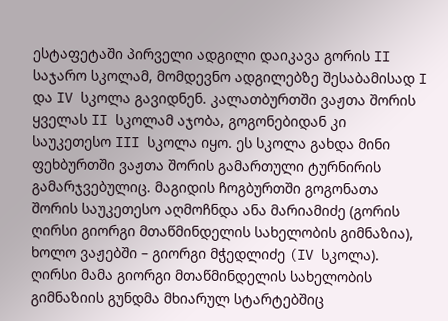ესტაფეტაში პირველი ადგილი დაიკავა გორის II საჯარო სკოლამ, მომდევნო ადგილებზე შესაბამისად I და IV სკოლა გავიდნენ. კალათბურთში ვაჟთა შორის ყველას II სკოლამ აჯობა, გოგონებიდან კი საუკეთესო III სკოლა იყო. ეს სკოლა გახდა მინი ფეხბურთში ვაჟთა შორის გამართული ტურნირის გამარჯვებულიც. მაგიდის ჩოგბურთში გოგონათა შორის საუკეთესო აღმოჩნდა ანა მარიამიძე (გორის ღირსი გიორგი მთაწმინდელის სახელობის გიმნაზია), ხოლო ვაჟებში – გიორგი მჭედლიძე (IV სკოლა). ღირსი მამა გიორგი მთაწმინდელის სახელობის გიმნაზიის გუნდმა მხიარულ სტარტებშიც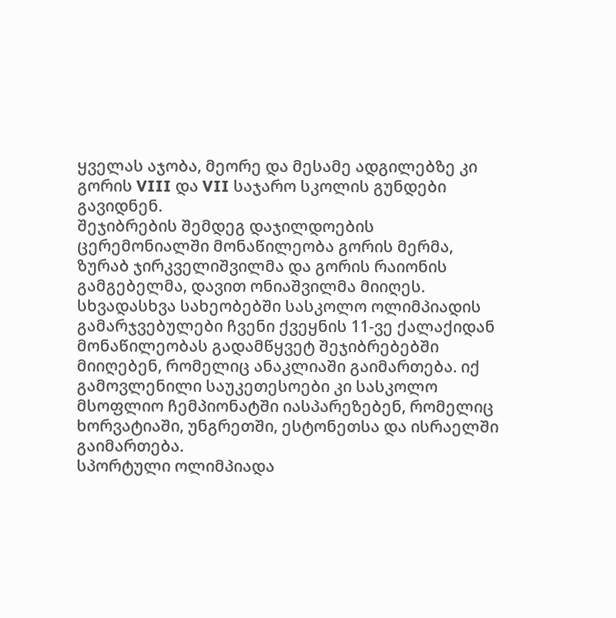ყველას აჯობა, მეორე და მესამე ადგილებზე კი გორის VIII და VII საჯარო სკოლის გუნდები გავიდნენ.
შეჯიბრების შემდეგ დაჯილდოების ცერემონიალში მონაწილეობა გორის მერმა, ზურაბ ჯირკველიშვილმა და გორის რაიონის გამგებელმა, დავით ონიაშვილმა მიიღეს. სხვადასხვა სახეობებში სასკოლო ოლიმპიადის გამარჯვებულები ჩვენი ქვეყნის 11-ვე ქალაქიდან მონაწილეობას გადამწყვეტ შეჯიბრებებში მიიღებენ, რომელიც ანაკლიაში გაიმართება. იქ გამოვლენილი საუკეთესოები კი სასკოლო მსოფლიო ჩემპიონატში იასპარეზებენ, რომელიც ხორვატიაში, უნგრეთში, ესტონეთსა და ისრაელში გაიმართება.
სპორტული ოლიმპიადა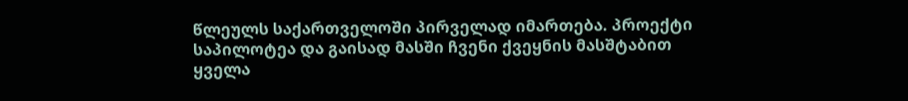წლეულს საქართველოში პირველად იმართება. პროექტი საპილოტეა და გაისად მასში ჩვენი ქვეყნის მასშტაბით ყველა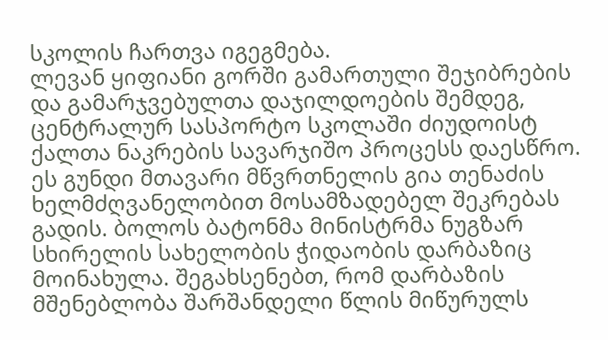სკოლის ჩართვა იგეგმება.
ლევან ყიფიანი გორში გამართული შეჯიბრების და გამარჯვებულთა დაჯილდოების შემდეგ, ცენტრალურ სასპორტო სკოლაში ძიუდოისტ ქალთა ნაკრების სავარჯიშო პროცესს დაესწრო. ეს გუნდი მთავარი მწვრთნელის გია თენაძის ხელმძღვანელობით მოსამზადებელ შეკრებას გადის. ბოლოს ბატონმა მინისტრმა ნუგზარ სხირელის სახელობის ჭიდაობის დარბაზიც მოინახულა. შეგახსენებთ, რომ დარბაზის მშენებლობა შარშანდელი წლის მიწურულს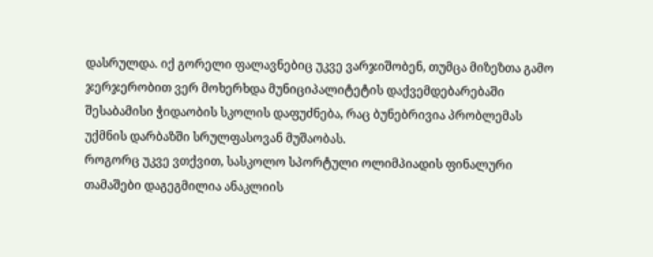დასრულდა. იქ გორელი ფალავნებიც უკვე ვარჯიშობენ, თუმცა მიზეზთა გამო ჯერჯერობით ვერ მოხერხდა მუნიციპალიტეტის დაქვემდებარებაში შესაბამისი ჭიდაობის სკოლის დაფუძნება, რაც ბუნებრივია პრობლემას უქმნის დარბაზში სრულფასოვან მუშაობას.
როგორც უკვე ვთქვით, სასკოლო სპორტული ოლიმპიადის ფინალური თამაშები დაგეგმილია ანაკლიის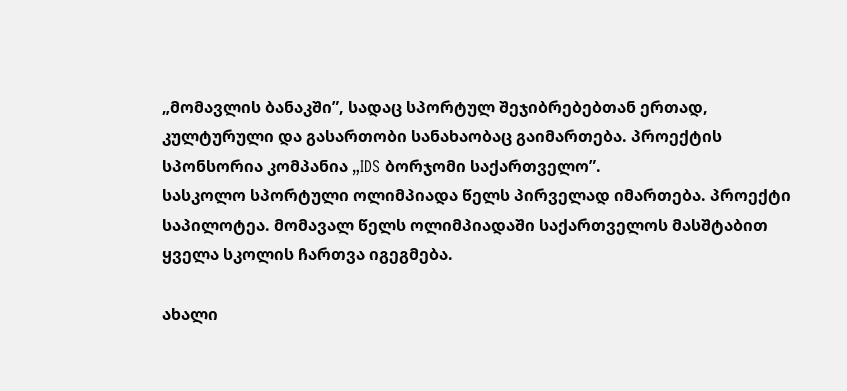„მომავლის ბანაკში”, სადაც სპორტულ შეჯიბრებებთან ერთად, კულტურული და გასართობი სანახაობაც გაიმართება. პროექტის სპონსორია კომპანია „IDS ბორჯომი საქართველო”.
სასკოლო სპორტული ოლიმპიადა წელს პირველად იმართება. პროექტი საპილოტეა. მომავალ წელს ოლიმპიადაში საქართველოს მასშტაბით ყველა სკოლის ჩართვა იგეგმება.

ახალი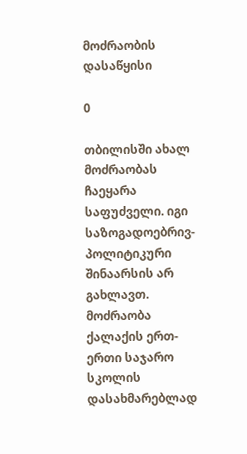მოძრაობის დასაწყისი

0

თბილისში ახალ მოძრაობას ჩაეყარა საფუძველი. იგი საზოგადოებრივ-პოლიტიკური შინაარსის არ გახლავთ. მოძრაობა ქალაქის ერთ-ერთი საჯარო სკოლის დასახმარებლად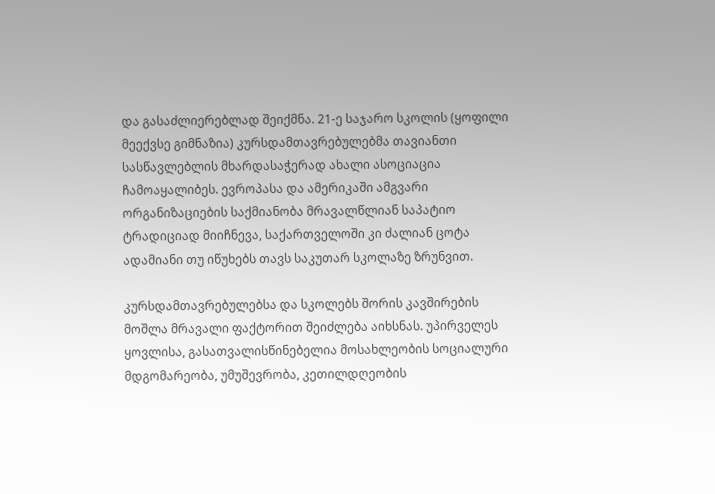და გასაძლიერებლად შეიქმნა. 21-ე საჯარო სკოლის (ყოფილი მეექვსე გიმნაზია) კურსდამთავრებულებმა თავიანთი სასწავლებლის მხარდასაჭერად ახალი ასოციაცია ჩამოაყალიბეს. ევროპასა და ამერიკაში ამგვარი ორგანიზაციების საქმიანობა მრავალწლიან საპატიო ტრადიციად მიიჩნევა, საქართველოში კი ძალიან ცოტა ადამიანი თუ იწუხებს თავს საკუთარ სკოლაზე ზრუნვით.

კურსდამთავრებულებსა და სკოლებს შორის კავშირების მოშლა მრავალი ფაქტორით შეიძლება აიხსნას. უპირველეს ყოვლისა, გასათვალისწინებელია მოსახლეობის სოციალური მდგომარეობა, უმუშევრობა, კეთილდღეობის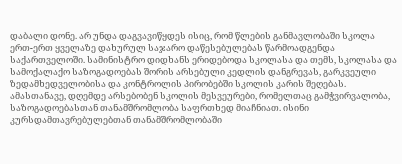დაბალი დონე. არ უნდა დაგვავიწყდეს ისიც, რომ წლების განმავლობაში სკოლა ერთ-ერთ ყველაზე დახურულ საჯარო დაწესებულებას წარმოადგენდა საქართველოში. სამინისტრო დიდხანს ერიდებოდა სკოლასა და თემს, სკოლასა და სამოქალაქო საზოგადოებას შორის არსებული კედლის დანგრევას, გარკვეული ზედამხედველობისა და კონტროლის პირობებში სკოლის კარის შეღებას. ამასთანავე, დღემდე არსებობენ სკოლის მესვეურები, რომელთაც გამჭვირვალობა, საზოგადოებასთან თანამშრომლობა საფრთხედ მიაჩნიათ. ისინი კურსდამთავრებულებთან თანამშრომლობაში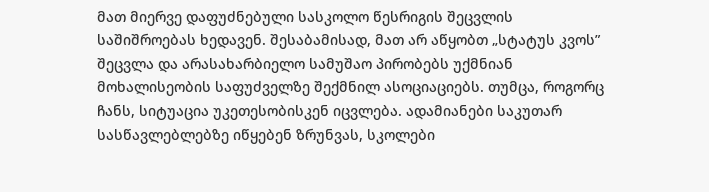მათ მიერვე დაფუძნებული სასკოლო წესრიგის შეცვლის საშიშროებას ხედავენ. შესაბამისად, მათ არ აწყობთ „სტატუს კვოს” შეცვლა და არასახარბიელო სამუშაო პირობებს უქმნიან მოხალისეობის საფუძველზე შექმნილ ასოციაციებს. თუმცა, როგორც ჩანს, სიტუაცია უკეთესობისკენ იცვლება. ადამიანები საკუთარ სასწავლებლებზე იწყებენ ზრუნვას, სკოლები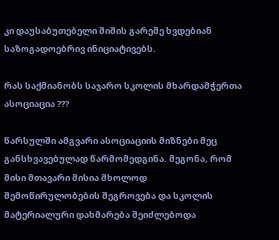კი დაუსაბუთებელი შიშის გარეშე ხვდებიან საზოგადოებრივ ინიციატივებს.

რას საქმიანობს საჯარო სკოლის მხარდამჭერთა ასოციაცია ???

წარსულში ამგვარი ასოციაციის მიზნები მეც განსხვავებულად წარმომედგინა. მეგონა, რომ მისი მთავარი მისია მხოლოდ შემოწირულობების შეგროვება და სკოლის მატერიალური დახმარება შეიძლებოდა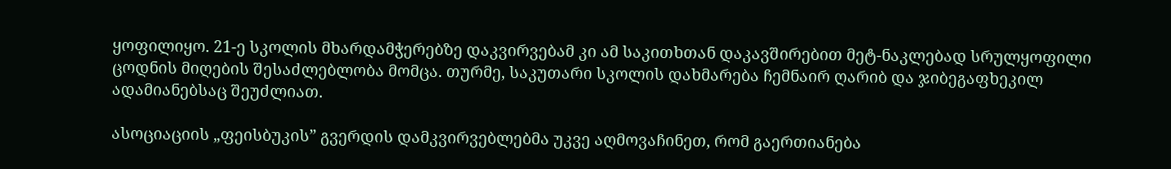ყოფილიყო. 21-ე სკოლის მხარდამჭერებზე დაკვირვებამ კი ამ საკითხთან დაკავშირებით მეტ-ნაკლებად სრულყოფილი ცოდნის მიღების შესაძლებლობა მომცა. თურმე, საკუთარი სკოლის დახმარება ჩემნაირ ღარიბ და ჯიბეგაფხეკილ ადამიანებსაც შეუძლიათ.

ასოციაციის „ფეისბუკის” გვერდის დამკვირვებლებმა უკვე აღმოვაჩინეთ, რომ გაერთიანება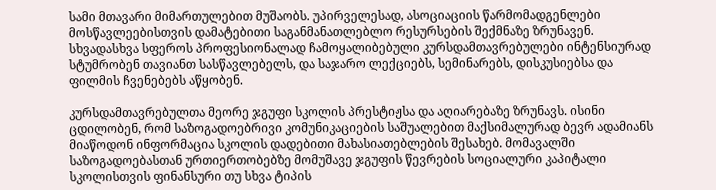სამი მთავარი მიმართულებით მუშაობს. უპირველესად, ასოციაციის წარმომადგენლები მოსწავლეებისთვის დამატებითი საგანმანათლებლო რესურსების შექმნაზე ზრუნავენ. სხვადასხვა სფეროს პროფესიონალად ჩამოყალიბებული კურსდამთავრებულები ინტენსიურად სტუმრობენ თავიანთ სასწავლებელს, და საჯარო ლექციებს, სემინარებს, დისკუსიებსა და ფილმის ჩვენებებს აწყობენ.

კურსდამთავრებულთა მეორე ჯგუფი სკოლის პრესტიჟსა და აღიარებაზე ზრუნავს. ისინი ცდილობენ, რომ საზოგადოებრივი კომუნიკაციების საშუალებით მაქსიმალურად ბევრ ადამიანს მიაწოდონ ინფორმაცია სკოლის დადებითი მახასიათებლების შესახებ. მომავალში საზოგადოებასთან ურთიერთობებზე მომუშავე ჯგუფის წევრების სოციალური კაპიტალი სკოლისთვის ფინანსური თუ სხვა ტიპის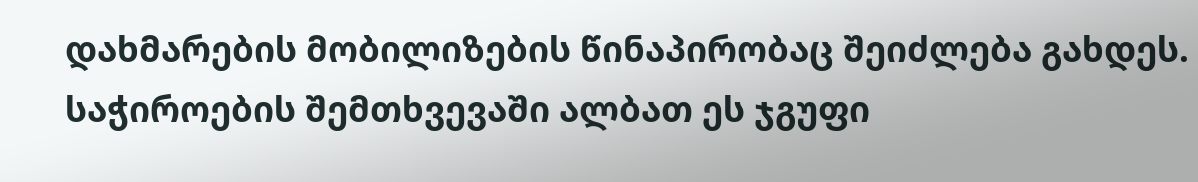დახმარების მობილიზების წინაპირობაც შეიძლება გახდეს. საჭიროების შემთხვევაში ალბათ ეს ჯგუფი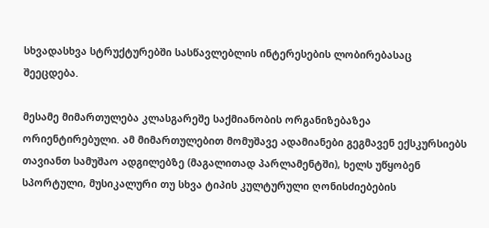სხვადასხვა სტრუქტურებში სასწავლებლის ინტერესების ლობირებასაც შეეცდება.

მესამე მიმართულება კლასგარეშე საქმიანობის ორგანიზებაზეა ორიენტირებული. ამ მიმართულებით მომუშავე ადამიანები გეგმავენ ექსკურსიებს თავიანთ სამუშაო ადგილებზე (მაგალითად პარლამენტში), ხელს უწყობენ სპორტული, მუსიკალური თუ სხვა ტიპის კულტურული ღონისძიებების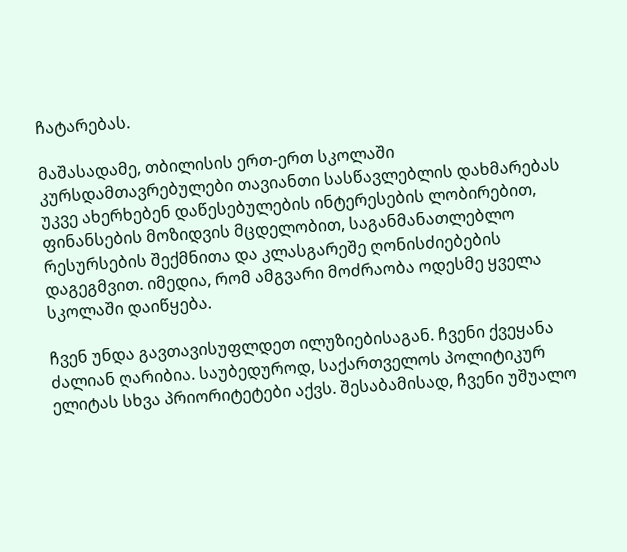ჩატარებას.

მაშასადამე, თბილისის ერთ-ერთ სკოლაში კურსდამთავრებულები თავიანთი სასწავლებლის დახმარებას უკვე ახერხებენ დაწესებულების ინტერესების ლობირებით, ფინანსების მოზიდვის მცდელობით, საგანმანათლებლო რესურსების შექმნითა და კლასგარეშე ღონისძიებების დაგეგმვით. იმედია, რომ ამგვარი მოძრაობა ოდესმე ყველა სკოლაში დაიწყება.

ჩვენ უნდა გავთავისუფლდეთ ილუზიებისაგან. ჩვენი ქვეყანა ძალიან ღარიბია. საუბედუროდ, საქართველოს პოლიტიკურ ელიტას სხვა პრიორიტეტები აქვს. შესაბამისად, ჩვენი უშუალო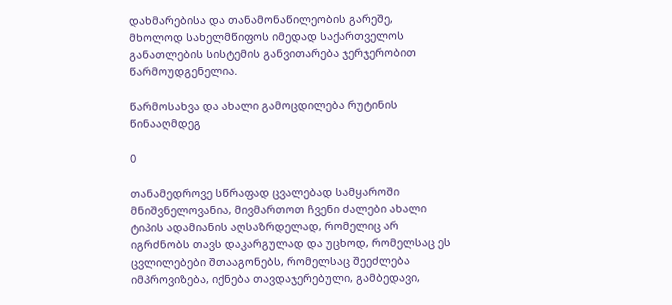დახმარებისა და თანამონაწილეობის გარეშე, მხოლოდ სახელმწიფოს იმედად საქართველოს განათლების სისტემის განვითარება ჯერჯერობით წარმოუდგენელია.

წარმოსახვა და ახალი გამოცდილება რუტინის წინააღმდეგ

0

თანამედროვე სწრაფად ცვალებად სამყაროში მნიშვნელოვანია, მივმართოთ ჩვენი ძალები ახალი ტიპის ადამიანის აღსაზრდელად, რომელიც არ იგრძნობს თავს დაკარგულად და უცხოდ, რომელსაც ეს ცვლილებები შთააგონებს, რომელსაც შეეძლება იმპროვიზება, იქნება თავდაჯერებული, გამბედავი,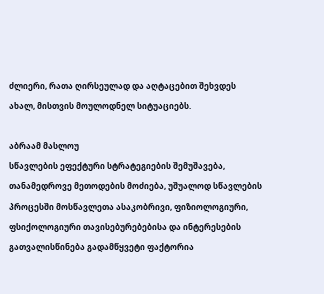ძლიერი, რათა ღირსეულად და აღტაცებით შეხვდეს ახალ, მისთვის მოულოდნელ სიტუაციებს.

აბრაამ მასლოუ
სწავლების ეფექტური სტრატეგიების შემუშავება, თანამედროვე მეთოდების მოძიება, უშუალოდ სწავლების პროცესში მოსწავლეთა ასაკობრივი, ფიზიოლოგიური, ფსიქოლოგიური თავისებურებებისა და ინტერესების გათვალისწინება გადამწყვეტი ფაქტორია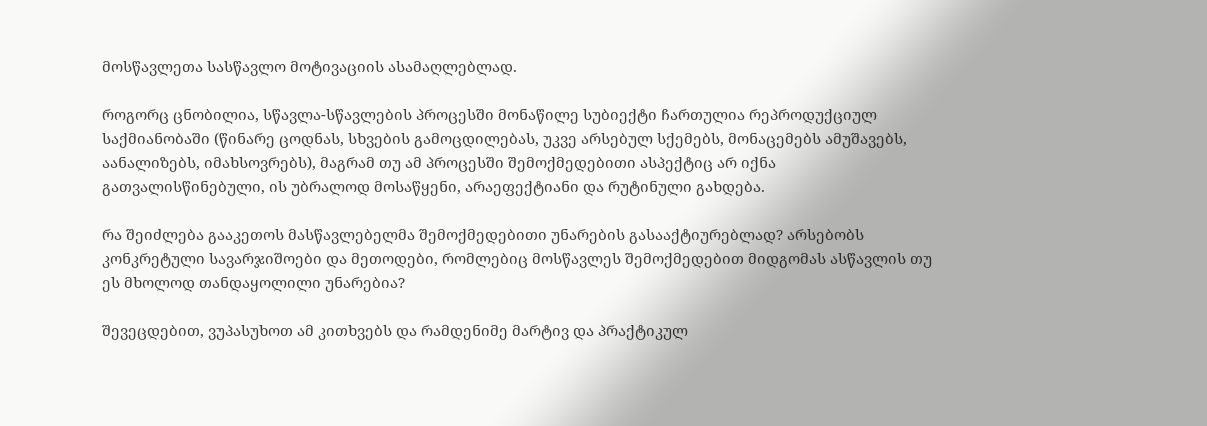მოსწავლეთა სასწავლო მოტივაციის ასამაღლებლად.

როგორც ცნობილია, სწავლა-სწავლების პროცესში მონაწილე სუბიექტი ჩართულია რეპროდუქციულ საქმიანობაში (წინარე ცოდნას, სხვების გამოცდილებას, უკვე არსებულ სქემებს, მონაცემებს ამუშავებს, აანალიზებს, იმახსოვრებს), მაგრამ თუ ამ პროცესში შემოქმედებითი ასპექტიც არ იქნა გათვალისწინებული, ის უბრალოდ მოსაწყენი, არაეფექტიანი და რუტინული გახდება.

რა შეიძლება გააკეთოს მასწავლებელმა შემოქმედებითი უნარების გასააქტიურებლად? არსებობს კონკრეტული სავარჯიშოები და მეთოდები, რომლებიც მოსწავლეს შემოქმედებით მიდგომას ასწავლის თუ ეს მხოლოდ თანდაყოლილი უნარებია?

შევეცდებით, ვუპასუხოთ ამ კითხვებს და რამდენიმე მარტივ და პრაქტიკულ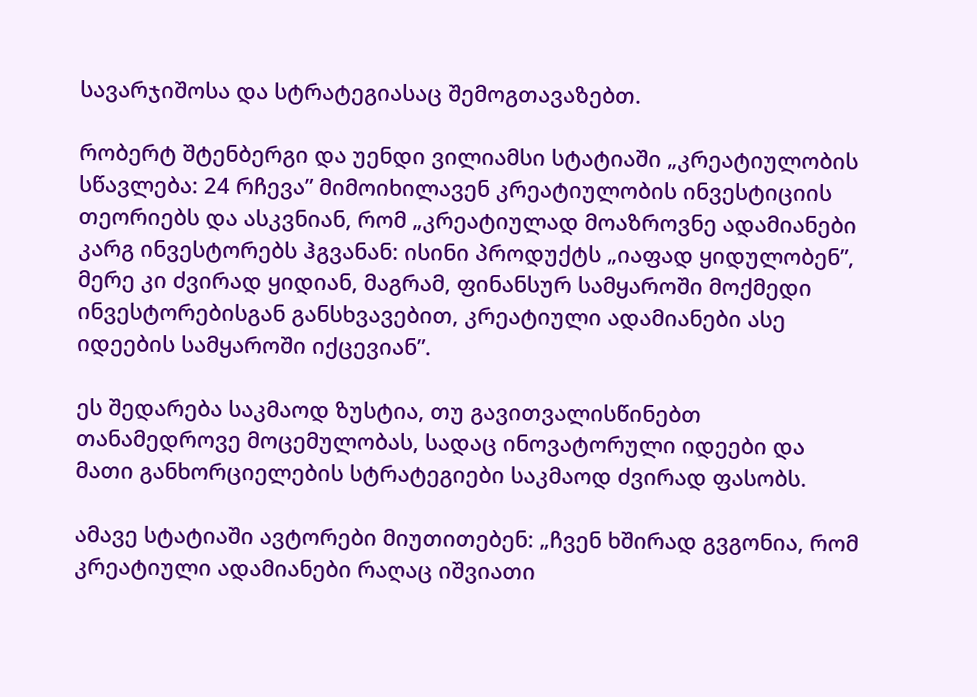სავარჯიშოსა და სტრატეგიასაც შემოგთავაზებთ.

რობერტ შტენბერგი და უენდი ვილიამსი სტატიაში „კრეატიულობის სწავლება: 24 რჩევა” მიმოიხილავენ კრეატიულობის ინვესტიციის თეორიებს და ასკვნიან, რომ „კრეატიულად მოაზროვნე ადამიანები კარგ ინვესტორებს ჰგვანან: ისინი პროდუქტს „იაფად ყიდულობენ”, მერე კი ძვირად ყიდიან, მაგრამ, ფინანსურ სამყაროში მოქმედი ინვესტორებისგან განსხვავებით, კრეატიული ადამიანები ასე იდეების სამყაროში იქცევიან”.

ეს შედარება საკმაოდ ზუსტია, თუ გავითვალისწინებთ თანამედროვე მოცემულობას, სადაც ინოვატორული იდეები და მათი განხორციელების სტრატეგიები საკმაოდ ძვირად ფასობს.

ამავე სტატიაში ავტორები მიუთითებენ: „ჩვენ ხშირად გვგონია, რომ კრეატიული ადამიანები რაღაც იშვიათი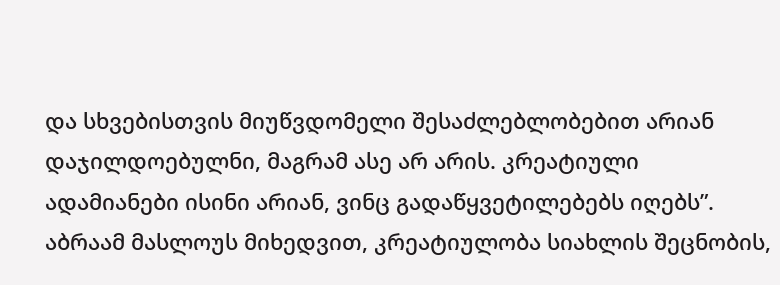და სხვებისთვის მიუწვდომელი შესაძლებლობებით არიან დაჯილდოებულნი, მაგრამ ასე არ არის. კრეატიული ადამიანები ისინი არიან, ვინც გადაწყვეტილებებს იღებს”.
აბრაამ მასლოუს მიხედვით, კრეატიულობა სიახლის შეცნობის,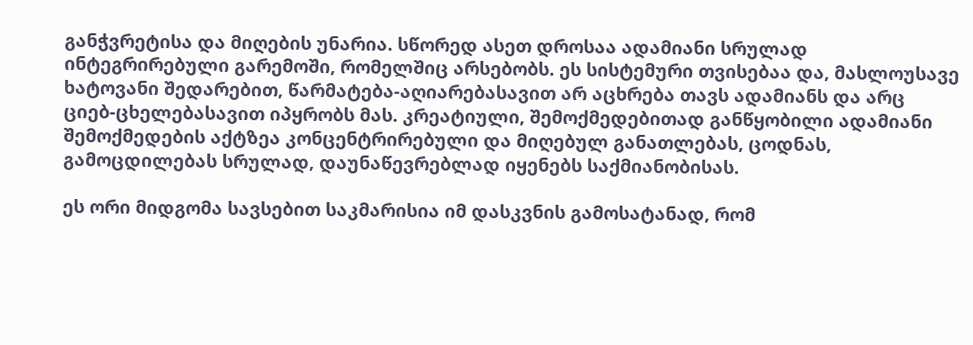განჭვრეტისა და მიღების უნარია. სწორედ ასეთ დროსაა ადამიანი სრულად ინტეგრირებული გარემოში, რომელშიც არსებობს. ეს სისტემური თვისებაა და, მასლოუსავე ხატოვანი შედარებით, წარმატება-აღიარებასავით არ აცხრება თავს ადამიანს და არც ციებ-ცხელებასავით იპყრობს მას. კრეატიული, შემოქმედებითად განწყობილი ადამიანი შემოქმედების აქტზეა კონცენტრირებული და მიღებულ განათლებას, ცოდნას, გამოცდილებას სრულად, დაუნაწევრებლად იყენებს საქმიანობისას.

ეს ორი მიდგომა სავსებით საკმარისია იმ დასკვნის გამოსატანად, რომ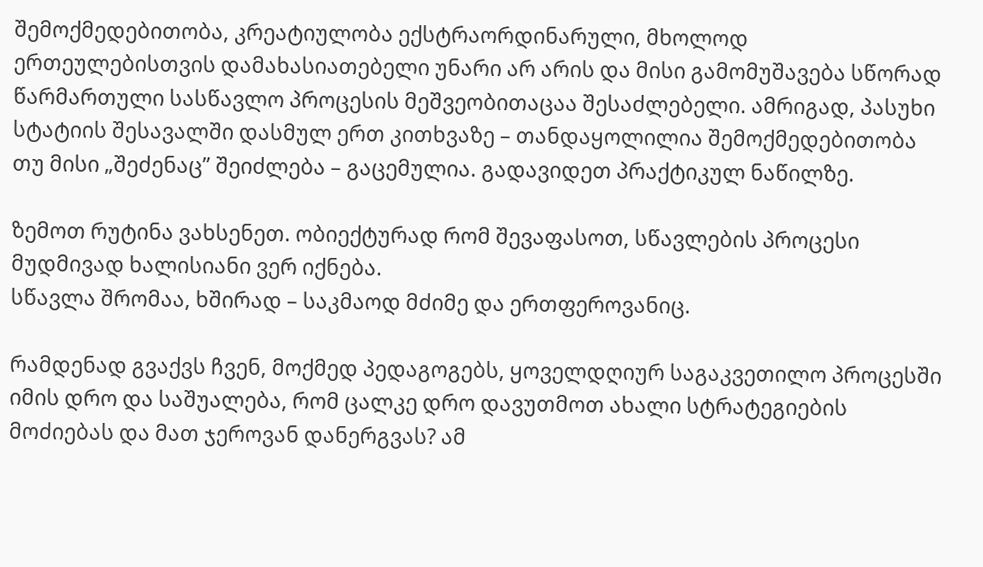შემოქმედებითობა, კრეატიულობა ექსტრაორდინარული, მხოლოდ ერთეულებისთვის დამახასიათებელი უნარი არ არის და მისი გამომუშავება სწორად წარმართული სასწავლო პროცესის მეშვეობითაცაა შესაძლებელი. ამრიგად, პასუხი სტატიის შესავალში დასმულ ერთ კითხვაზე – თანდაყოლილია შემოქმედებითობა თუ მისი „შეძენაც” შეიძლება – გაცემულია. გადავიდეთ პრაქტიკულ ნაწილზე.

ზემოთ რუტინა ვახსენეთ. ობიექტურად რომ შევაფასოთ, სწავლების პროცესი მუდმივად ხალისიანი ვერ იქნება.
სწავლა შრომაა, ხშირად – საკმაოდ მძიმე და ერთფეროვანიც.

რამდენად გვაქვს ჩვენ, მოქმედ პედაგოგებს, ყოველდღიურ საგაკვეთილო პროცესში იმის დრო და საშუალება, რომ ცალკე დრო დავუთმოთ ახალი სტრატეგიების მოძიებას და მათ ჯეროვან დანერგვას? ამ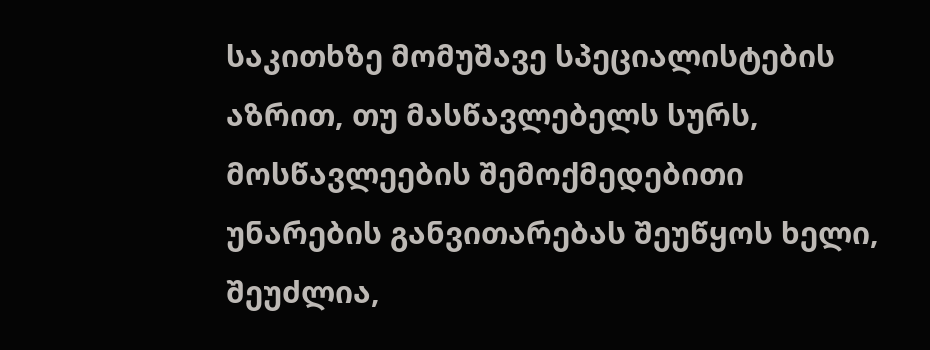საკითხზე მომუშავე სპეციალისტების აზრით, თუ მასწავლებელს სურს, მოსწავლეების შემოქმედებითი უნარების განვითარებას შეუწყოს ხელი, შეუძლია,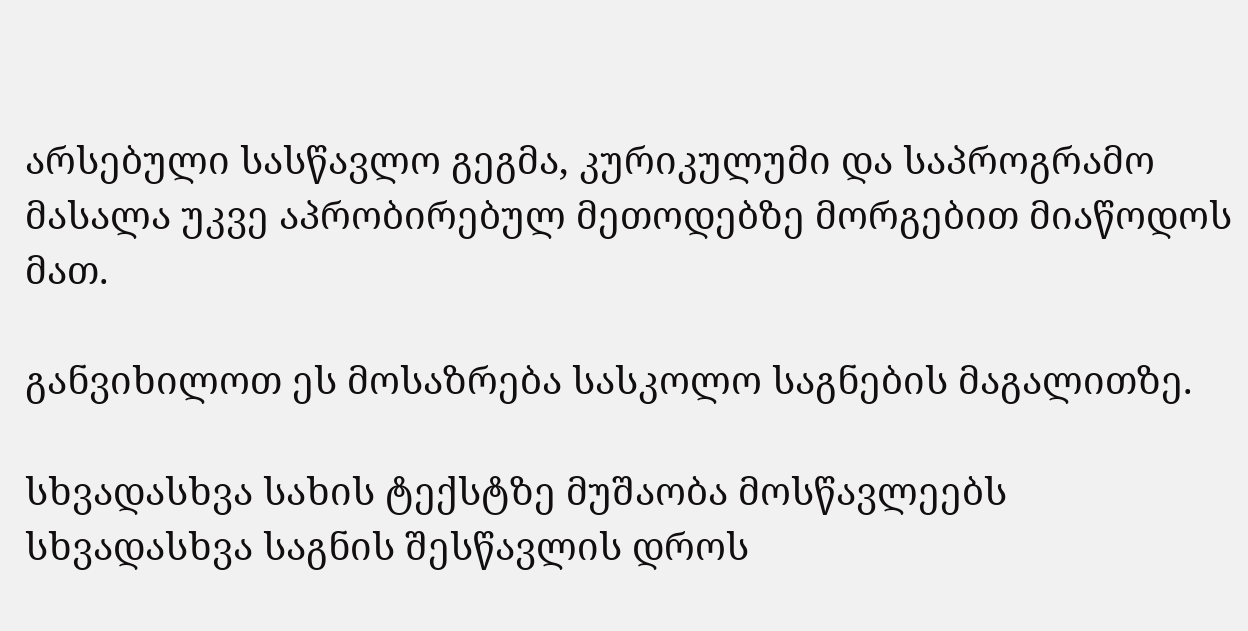არსებული სასწავლო გეგმა, კურიკულუმი და საპროგრამო მასალა უკვე აპრობირებულ მეთოდებზე მორგებით მიაწოდოს მათ.

განვიხილოთ ეს მოსაზრება სასკოლო საგნების მაგალითზე.

სხვადასხვა სახის ტექსტზე მუშაობა მოსწავლეებს სხვადასხვა საგნის შესწავლის დროს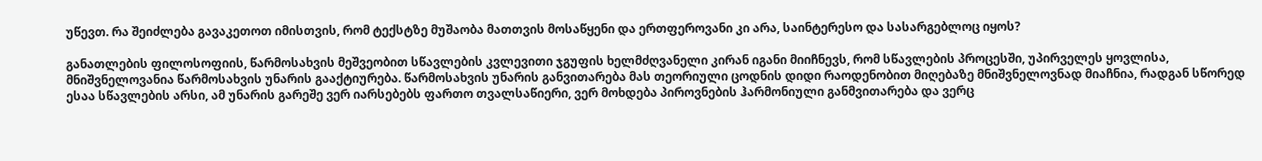უწევთ. რა შეიძლება გავაკეთოთ იმისთვის, რომ ტექსტზე მუშაობა მათთვის მოსაწყენი და ერთფეროვანი კი არა, საინტერესო და სასარგებლოც იყოს?

განათლების ფილოსოფიის, წარმოსახვის მეშვეობით სწავლების კვლევითი ჯგუფის ხელმძღვანელი კირან იგანი მიიჩნევს, რომ სწავლების პროცესში, უპირველეს ყოვლისა, მნიშვნელოვანია წარმოსახვის უნარის გააქტიურება. წარმოსახვის უნარის განვითარება მას თეორიული ცოდნის დიდი რაოდენობით მიღებაზე მნიშვნელოვნად მიაჩნია, რადგან სწორედ ესაა სწავლების არსი, ამ უნარის გარეშე ვერ იარსებებს ფართო თვალსაწიერი, ვერ მოხდება პიროვნების ჰარმონიული განმვითარება და ვერც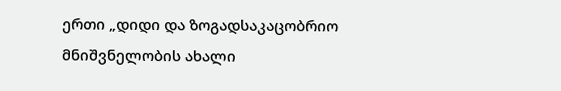ერთი „დიდი და ზოგადსაკაცობრიო მნიშვნელობის ახალი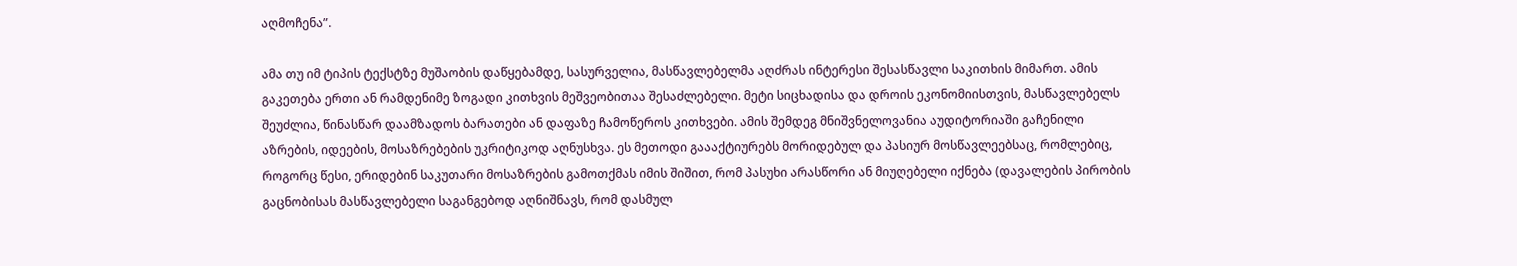აღმოჩენა”.

ამა თუ იმ ტიპის ტექსტზე მუშაობის დაწყებამდე, სასურველია, მასწავლებელმა აღძრას ინტერესი შესასწავლი საკითხის მიმართ. ამის გაკეთება ერთი ან რამდენიმე ზოგადი კითხვის მეშვეობითაა შესაძლებელი. მეტი სიცხადისა და დროის ეკონომიისთვის, მასწავლებელს შეუძლია, წინასწარ დაამზადოს ბარათები ან დაფაზე ჩამოწეროს კითხვები. ამის შემდეგ მნიშვნელოვანია აუდიტორიაში გაჩენილი აზრების, იდეების, მოსაზრებების უკრიტიკოდ აღნუსხვა. ეს მეთოდი გაააქტიურებს მორიდებულ და პასიურ მოსწავლეებსაც, რომლებიც, როგორც წესი, ერიდებინ საკუთარი მოსაზრების გამოთქმას იმის შიშით, რომ პასუხი არასწორი ან მიუღებელი იქნება (დავალების პირობის გაცნობისას მასწავლებელი საგანგებოდ აღნიშნავს, რომ დასმულ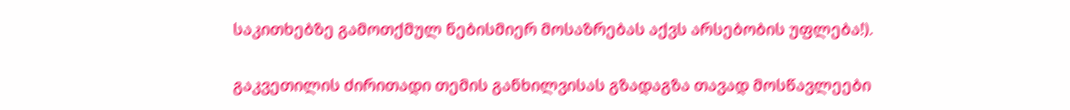საკითხებზე გამოთქმულ ნებისმიერ მოსაზრებას აქვს არსებობის უფლება!).

გაკვეთილის ძირითადი თემის განხილვისას გზადაგზა თავად მოსწავლეები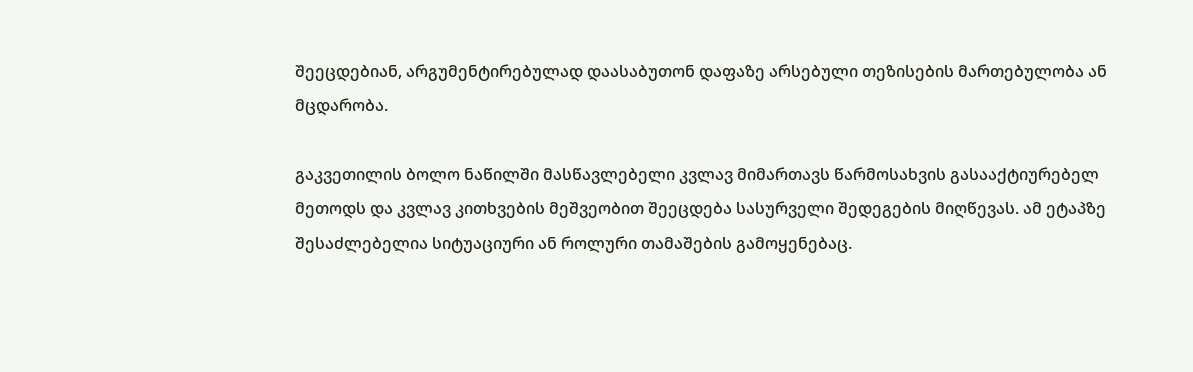შეეცდებიან, არგუმენტირებულად დაასაბუთონ დაფაზე არსებული თეზისების მართებულობა ან მცდარობა.

გაკვეთილის ბოლო ნაწილში მასწავლებელი კვლავ მიმართავს წარმოსახვის გასააქტიურებელ მეთოდს და კვლავ კითხვების მეშვეობით შეეცდება სასურველი შედეგების მიღწევას. ამ ეტაპზე შესაძლებელია სიტუაციური ან როლური თამაშების გამოყენებაც.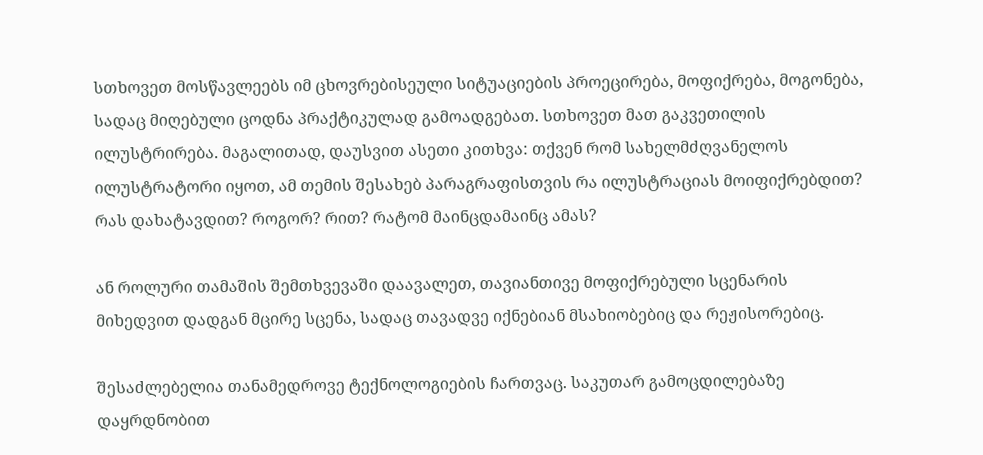სთხოვეთ მოსწავლეებს იმ ცხოვრებისეული სიტუაციების პროეცირება, მოფიქრება, მოგონება, სადაც მიღებული ცოდნა პრაქტიკულად გამოადგებათ. სთხოვეთ მათ გაკვეთილის ილუსტრირება. მაგალითად, დაუსვით ასეთი კითხვა: თქვენ რომ სახელმძღვანელოს ილუსტრატორი იყოთ, ამ თემის შესახებ პარაგრაფისთვის რა ილუსტრაციას მოიფიქრებდით? რას დახატავდით? როგორ? რით? რატომ მაინცდამაინც ამას?

ან როლური თამაშის შემთხვევაში დაავალეთ, თავიანთივე მოფიქრებული სცენარის მიხედვით დადგან მცირე სცენა, სადაც თავადვე იქნებიან მსახიობებიც და რეჟისორებიც.

შესაძლებელია თანამედროვე ტექნოლოგიების ჩართვაც. საკუთარ გამოცდილებაზე დაყრდნობით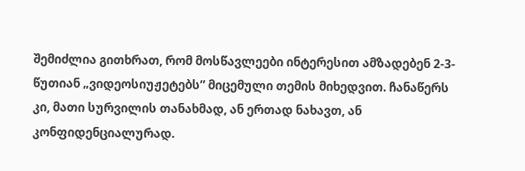შემიძლია გითხრათ, რომ მოსწავლეები ინტერესით ამზადებენ 2-3-წუთიან „ვიდეოსიუჟეტებს” მიცემული თემის მიხედვით. ჩანაწერს კი, მათი სურვილის თანახმად, ან ერთად ნახავთ, ან კონფიდენციალურად.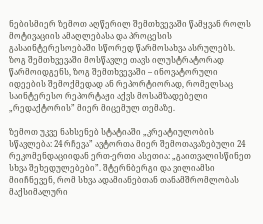ნებისმიერ ზემოთ აღწერილ შემთხვევაში წამყვან როლს მოტივაციის ამაღლებასა და პროცესის გასაინტერესოებაში სწორედ წარმოსახვა ასრულებს. ზოგ შემთხვევაში მოსწავლე თავს ილუსტრატორად წარმოიდგენს, ზოგ შემთხვევაში – ინოვატორული იდეების შემოქმედად ან რეპორტიორად, რომელსაც საინტერესო რეპორტაჟი აქვს მოსამზადებელი „რედაქტორის” მიერ მიცემულ თემაზე.

ზემოთ უკვე ნახსენებ სტატიაში „კრეატიულობის სწავლება: 24 რჩევა” ავტორთა მიერ შემოთავაზებული 24 რეკომენდაციიდან ერთ-ერთი ასეთია: „გაითვალისწინეთ სხვა შეხედულებები”. შტერნბერგი და ვილიამსი მიიჩნევენ, რომ სხვა ადამიანებთან თანამშრომლობას მაქსიმალური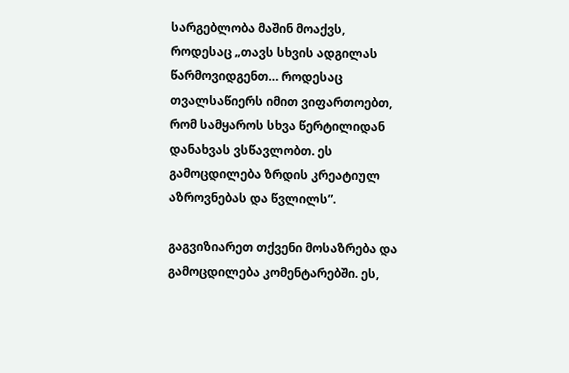სარგებლობა მაშინ მოაქვს, როდესაც „თავს სხვის ადგილას წარმოვიდგენთ… როდესაც თვალსაწიერს იმით ვიფართოებთ, რომ სამყაროს სხვა წერტილიდან დანახვას ვსწავლობთ. ეს გამოცდილება ზრდის კრეატიულ აზროვნებას და წვლილს”.

გაგვიზიარეთ თქვენი მოსაზრება და გამოცდილება კომენტარებში. ეს,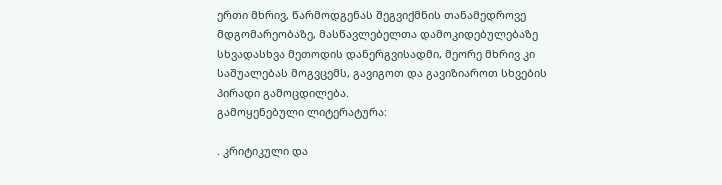ერთი მხრივ, წარმოდგენას შეგვიქმნის თანამედროვე მდგომარეობაზე, მასწავლებელთა დამოკიდებულებაზე სხვადასხვა მეთოდის დანერგვისადმი, მეორე მხრივ კი საშუალებას მოგვცემს, გავიგოთ და გავიზიაროთ სხვების პირადი გამოცდილება.
გამოყენებული ლიტერატურა:

. კრიტიკული და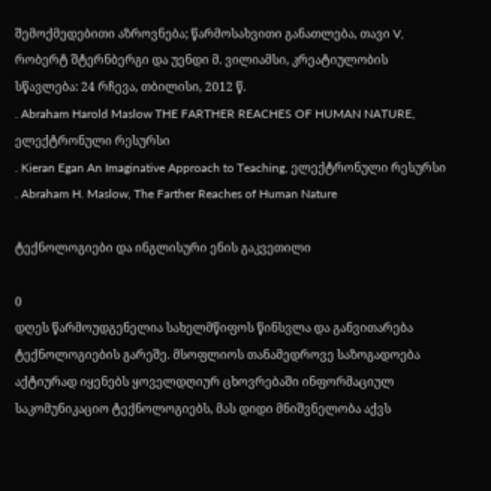შემოქმედებითი აზროვნება; წარმოსახვითი განათლება, თავი V, რობერტ შტერნბერგი და უენდი მ. ვილიამსი, კრეატიულობის სწავლება: 24 რჩევა, თბილისი, 2012 წ.
. Abraham Harold Maslow THE FARTHER REACHES OF HUMAN NATURE, ელექტრონული რესურსი
. Kieran Egan An Imaginative Approach to Teaching, ელექტრონული რესურსი
. Abraham H. Maslow, The Farther Reaches of Human Nature

ტექნოლოგიები და ინგლისური ენის გაკვეთილი

0
დღეს წარმოუდგენელია სახელმწიფოს წინსვლა და განვითარება ტექნოლოგიების გარეშე. მსოფლიოს თანამედროვე საზოგადოება აქტიურად იყენებს ყოველდღიურ ცხოვრებაში ინფორმაციულ საკომუნიკაციო ტექნოლოგიებს, მას დიდი მნიშვნელობა აქვს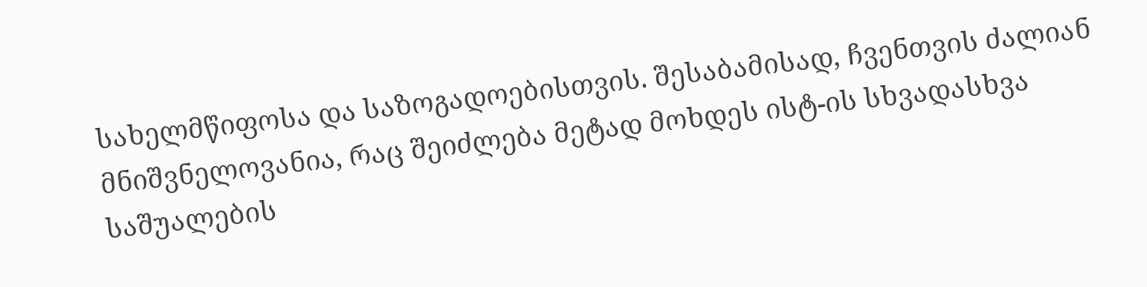სახელმწიფოსა და საზოგადოებისთვის. შესაბამისად, ჩვენთვის ძალიან მნიშვნელოვანია, რაც შეიძლება მეტად მოხდეს ისტ-ის სხვადასხვა საშუალების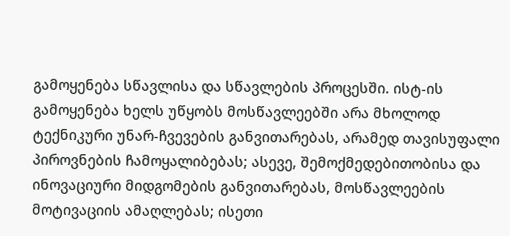გამოყენება სწავლისა და სწავლების პროცესში. ისტ-ის გამოყენება ხელს უწყობს მოსწავლეებში არა მხოლოდ ტექნიკური უნარ-ჩვევების განვითარებას, არამედ თავისუფალი პიროვნების ჩამოყალიბებას; ასევე, შემოქმედებითობისა და ინოვაციური მიდგომების განვითარებას, მოსწავლეების მოტივაციის ამაღლებას; ისეთი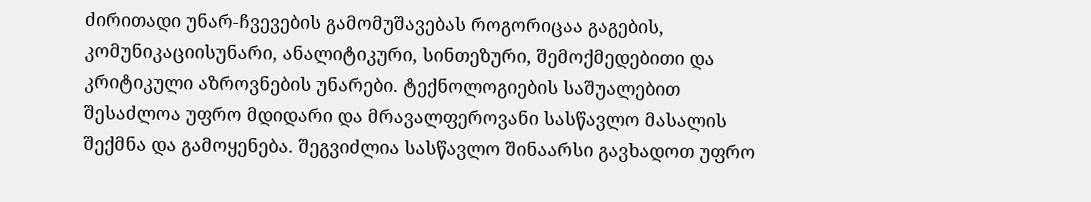ძირითადი უნარ-ჩვევების გამომუშავებას როგორიცაა გაგების, კომუნიკაციისუნარი, ანალიტიკური, სინთეზური, შემოქმედებითი და კრიტიკული აზროვნების უნარები. ტექნოლოგიების საშუალებით შესაძლოა უფრო მდიდარი და მრავალფეროვანი სასწავლო მასალის შექმნა და გამოყენება. შეგვიძლია სასწავლო შინაარსი გავხადოთ უფრო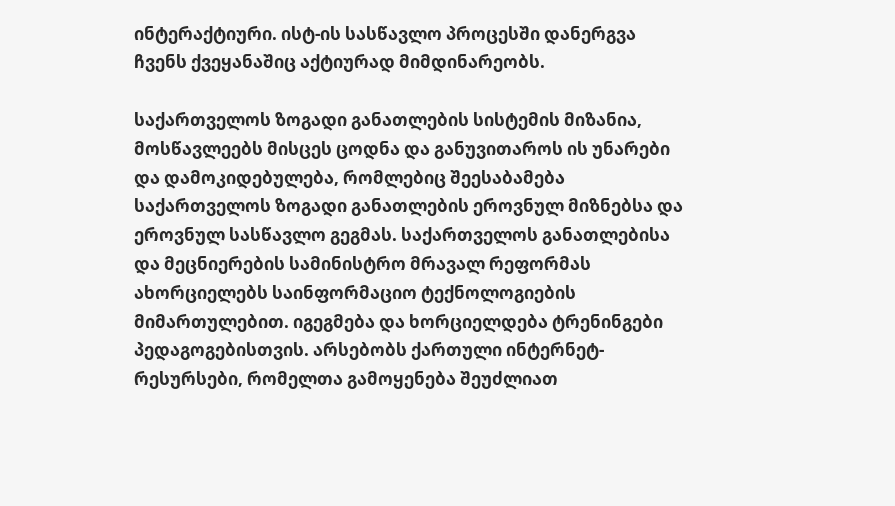ინტერაქტიური. ისტ-ის სასწავლო პროცესში დანერგვა ჩვენს ქვეყანაშიც აქტიურად მიმდინარეობს.

საქართველოს ზოგადი განათლების სისტემის მიზანია, მოსწავლეებს მისცეს ცოდნა და განუვითაროს ის უნარები და დამოკიდებულება, რომლებიც შეესაბამება საქართველოს ზოგადი განათლების ეროვნულ მიზნებსა და ეროვნულ სასწავლო გეგმას. საქართველოს განათლებისა და მეცნიერების სამინისტრო მრავალ რეფორმას ახორციელებს საინფორმაციო ტექნოლოგიების მიმართულებით. იგეგმება და ხორციელდება ტრენინგები პედაგოგებისთვის. არსებობს ქართული ინტერნეტ-რესურსები, რომელთა გამოყენება შეუძლიათ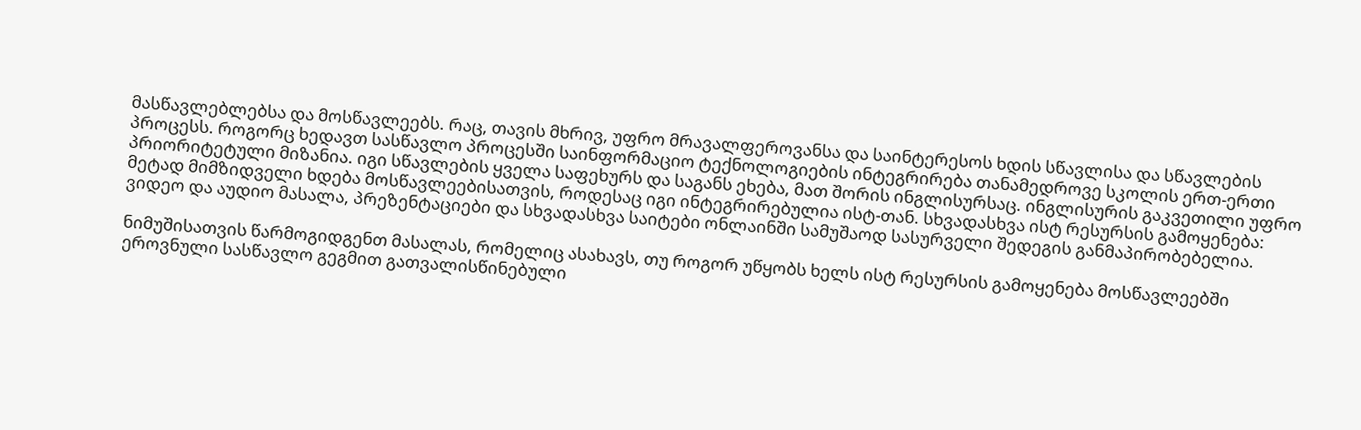მასწავლებლებსა და მოსწავლეებს. რაც, თავის მხრივ, უფრო მრავალფეროვანსა და საინტერესოს ხდის სწავლისა და სწავლების პროცესს. როგორც ხედავთ სასწავლო პროცესში საინფორმაციო ტექნოლოგიების ინტეგრირება თანამედროვე სკოლის ერთ-ერთი პრიორიტეტული მიზანია. იგი სწავლების ყველა საფეხურს და საგანს ეხება, მათ შორის ინგლისურსაც. ინგლისურის გაკვეთილი უფრო მეტად მიმზიდველი ხდება მოსწავლეებისათვის, როდესაც იგი ინტეგრირებულია ისტ-თან. სხვადასხვა ისტ რესურსის გამოყენება: ვიდეო და აუდიო მასალა, პრეზენტაციები და სხვადასხვა საიტები ონლაინში სამუშაოდ სასურველი შედეგის განმაპირობებელია.

ნიმუშისათვის წარმოგიდგენთ მასალას, რომელიც ასახავს, თუ როგორ უწყობს ხელს ისტ რესურსის გამოყენება მოსწავლეებში ეროვნული სასწავლო გეგმით გათვალისწინებული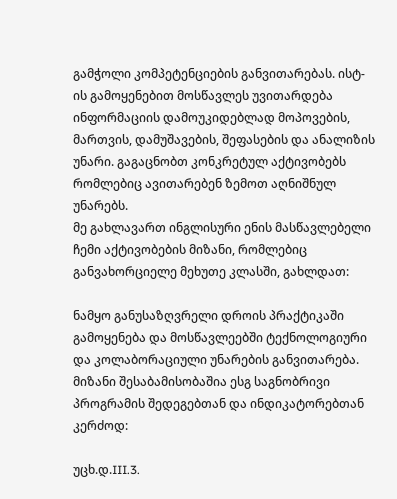გამჭოლი კომპეტენციების განვითარებას. ისტ-ის გამოყენებით მოსწავლეს უვითარდება ინფორმაციის დამოუკიდებლად მოპოვების, მართვის, დამუშავების, შეფასების და ანალიზის უნარი. გაგაცნობთ კონკრეტულ აქტივობებს რომლებიც ავითარებენ ზემოთ აღნიშნულ უნარებს.
მე გახლავართ ინგლისური ენის მასწავლებელი ჩემი აქტივობების მიზანი, რომლებიც განვახორციელე მეხუთე კლასში, გახლდათ:

ნამყო განუსაზღვრელი დროის პრაქტიკაში გამოყენება და მოსწავლეებში ტექნოლოგიური და კოლაბორაციული უნარების განვითარება.
მიზანი შესაბამისობაშია ესგ საგნობრივი პროგრამის შედეგებთან და ინდიკატორებთან კერძოდ:

უცხ.დ.III.3.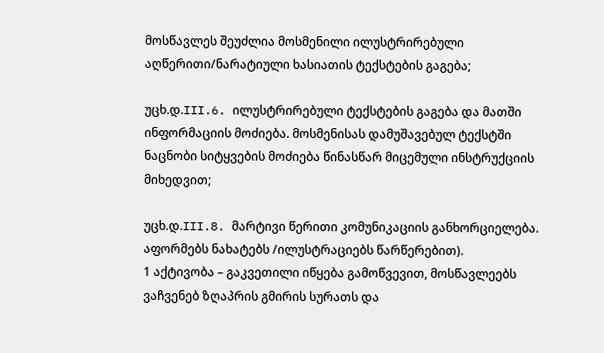მოსწავლეს შეუძლია მოსმენილი ილუსტრირებული აღწერითი/ნარატიული ხასიათის ტექსტების გაგება;

უცხ.დ.III.6. ილუსტრირებული ტექსტების გაგება და მათში ინფორმაციის მოძიება. მოსმენისას დამუშავებულ ტექსტში ნაცნობი სიტყვების მოძიება წინასწარ მიცემული ინსტრუქციის მიხედვით;

უცხ.დ.III.8. მარტივი წერითი კომუნიკაციის განხორციელება. აფორმებს ნახატებს /ილუსტრაციებს წარწერებით).
1 აქტივობა – გაკვეთილი იწყება გამოწვევით, მოსწავლეებს ვაჩვენებ ზღაპრის გმირის სურათს და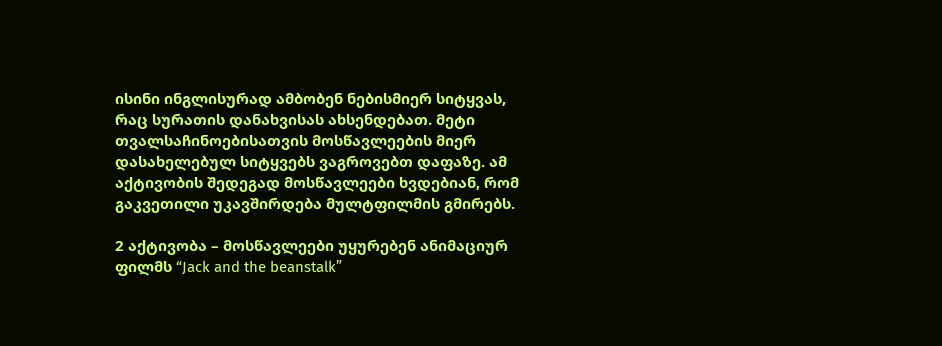ისინი ინგლისურად ამბობენ ნებისმიერ სიტყვას, რაც სურათის დანახვისას ახსენდებათ. მეტი თვალსაჩინოებისათვის მოსწავლეების მიერ დასახელებულ სიტყვებს ვაგროვებთ დაფაზე. ამ აქტივობის შედეგად მოსწავლეები ხვდებიან, რომ გაკვეთილი უკავშირდება მულტფილმის გმირებს.

2 აქტივობა – მოსწავლეები უყურებენ ანიმაციურ ფილმს “Jack and the beanstalk”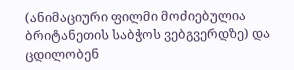(ანიმაციური ფილმი მოძიებულია ბრიტანეთის საბჭოს ვებგვერდზე) და ცდილობენ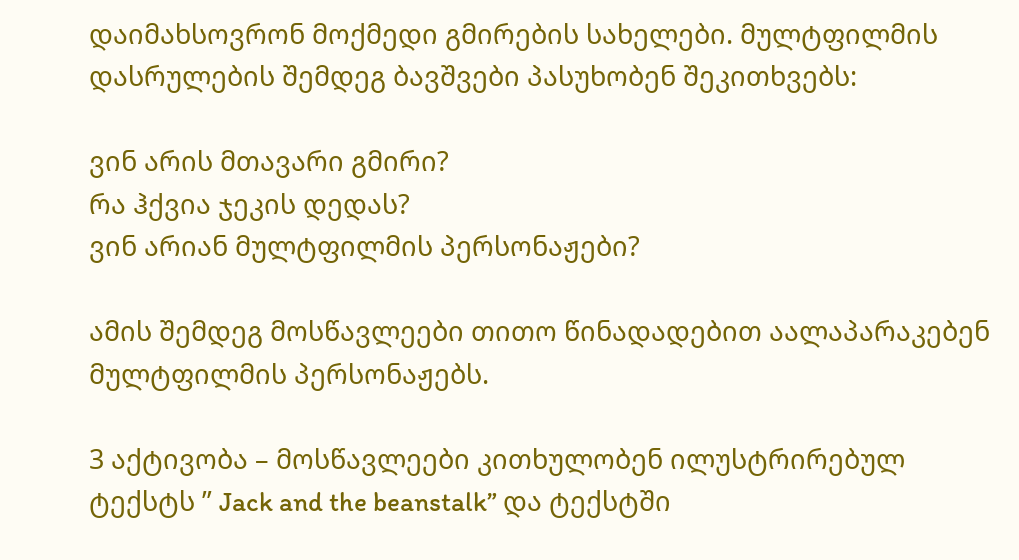დაიმახსოვრონ მოქმედი გმირების სახელები. მულტფილმის დასრულების შემდეგ ბავშვები პასუხობენ შეკითხვებს:

ვინ არის მთავარი გმირი?
რა ჰქვია ჯეკის დედას?
ვინ არიან მულტფილმის პერსონაჟები?

ამის შემდეგ მოსწავლეები თითო წინადადებით აალაპარაკებენ მულტფილმის პერსონაჟებს.

3 აქტივობა – მოსწავლეები კითხულობენ ილუსტრირებულ ტექსტს ” Jack and the beanstalk” და ტექსტში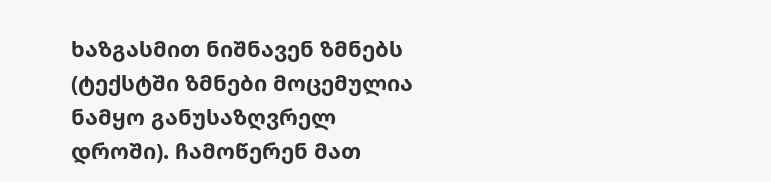ხაზგასმით ნიშნავენ ზმნებს (ტექსტში ზმნები მოცემულია ნამყო განუსაზღვრელ დროში). ჩამოწერენ მათ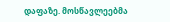დაფაზე. მოსწავლეებმა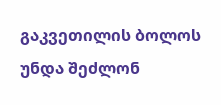გაკვეთილის ბოლოს უნდა შეძლონ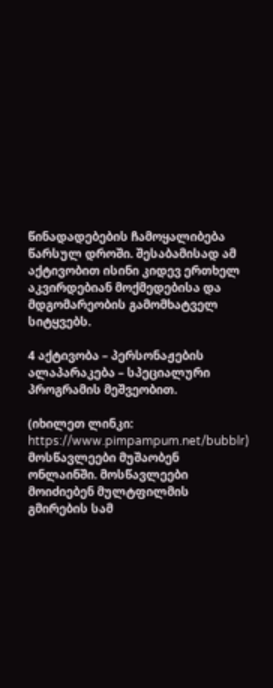წინადადებების ჩამოყალიბება წარსულ დროში. შესაბამისად ამ აქტივობით ისინი კიდევ ერთხელ აკვირდებიან მოქმედებისა და მდგომარეობის გამომხატველ სიტყვებს.

4 აქტივობა – პერსონაჟების ალაპარაკება – სპეციალური პროგრამის მეშვეობით.

(იხილეთ ლინკი: https://www.pimpampum.net/bubblr) მოსწავლეები მუშაობენ ონლაინში. მოსწავლეები მოიძიებენ მულტფილმის გმირების სამ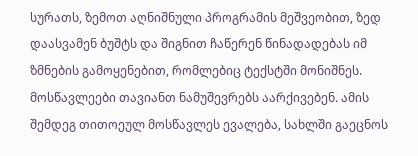სურათს, ზემოთ აღნიშნული პროგრამის მეშვეობით, ზედ დაასვამენ ბუშტს და შიგნით ჩაწერენ წინადადებას იმ ზმნების გამოყენებით, რომლებიც ტექსტში მონიშნეს. მოსწავლეები თავიანთ ნამუშევრებს აარქივებენ. ამის შემდეგ თითოეულ მოსწავლეს ევალება, სახლში გაეცნოს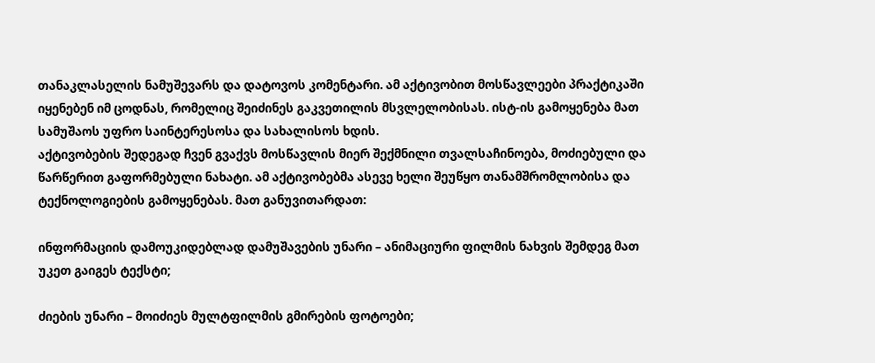თანაკლასელის ნამუშევარს და დატოვოს კომენტარი. ამ აქტივობით მოსწავლეები პრაქტიკაში იყენებენ იმ ცოდნას, რომელიც შეიძინეს გაკვეთილის მსვლელობისას. ისტ-ის გამოყენება მათ სამუშაოს უფრო საინტერესოსა და სახალისოს ხდის.
აქტივობების შედეგად ჩვენ გვაქვს მოსწავლის მიერ შექმნილი თვალსაჩინოება, მოძიებული და წარწერით გაფორმებული ნახატი. ამ აქტივობებმა ასევე ხელი შეუწყო თანამშრომლობისა და ტექნოლოგიების გამოყენებას. მათ განუვითარდათ:

ინფორმაციის დამოუკიდებლად დამუშავების უნარი – ანიმაციური ფილმის ნახვის შემდეგ მათ უკეთ გაიგეს ტექსტი;

ძიების უნარი – მოიძიეს მულტფილმის გმირების ფოტოები;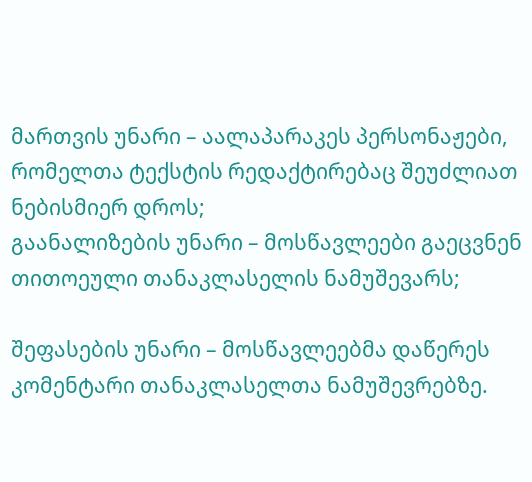მართვის უნარი – აალაპარაკეს პერსონაჟები, რომელთა ტექსტის რედაქტირებაც შეუძლიათ ნებისმიერ დროს;
გაანალიზების უნარი – მოსწავლეები გაეცვნენ თითოეული თანაკლასელის ნამუშევარს;

შეფასების უნარი – მოსწავლეებმა დაწერეს კომენტარი თანაკლასელთა ნამუშევრებზე.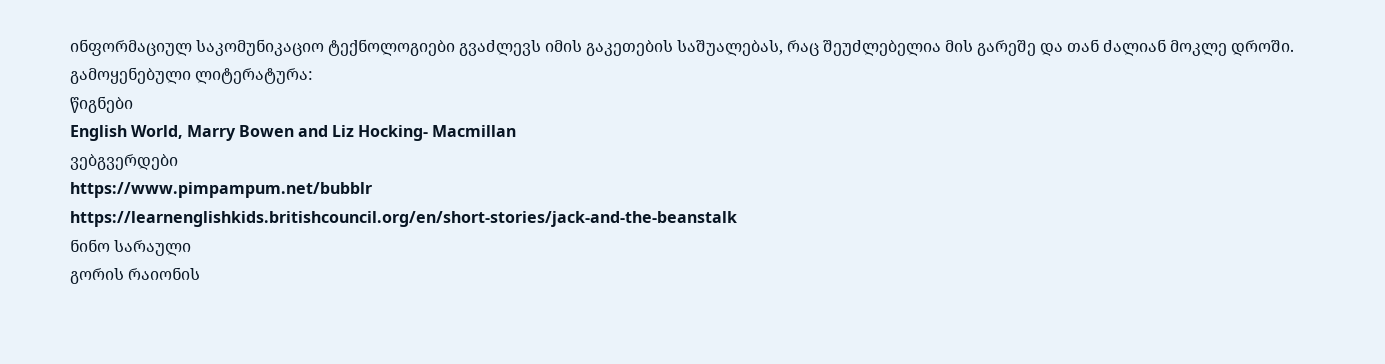ინფორმაციულ საკომუნიკაციო ტექნოლოგიები გვაძლევს იმის გაკეთების საშუალებას, რაც შეუძლებელია მის გარეშე და თან ძალიან მოკლე დროში.
გამოყენებული ლიტერატურა:
წიგნები
English World, Marry Bowen and Liz Hocking- Macmillan
ვებგვერდები
https://www.pimpampum.net/bubblr
https://learnenglishkids.britishcouncil.org/en/short-stories/jack-and-the-beanstalk
ნინო სარაული
გორის რაიონის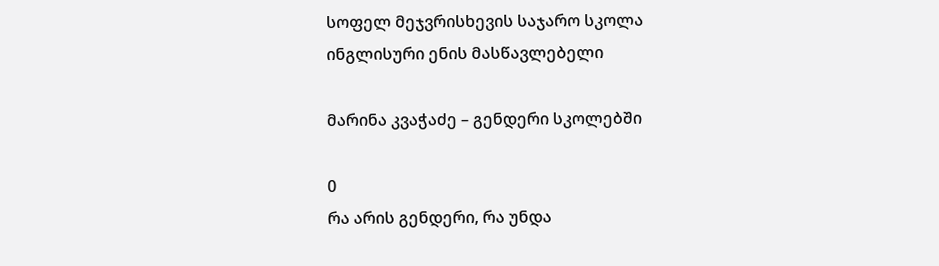სოფელ მეჯვრისხევის საჯარო სკოლა
ინგლისური ენის მასწავლებელი

მარინა კვაჭაძე – გენდერი სკოლებში

0
რა არის გენდერი, რა უნდა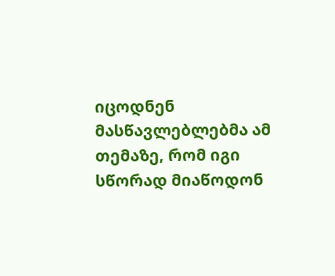იცოდნენ მასწავლებლებმა ამ თემაზე, რომ იგი სწორად მიაწოდონ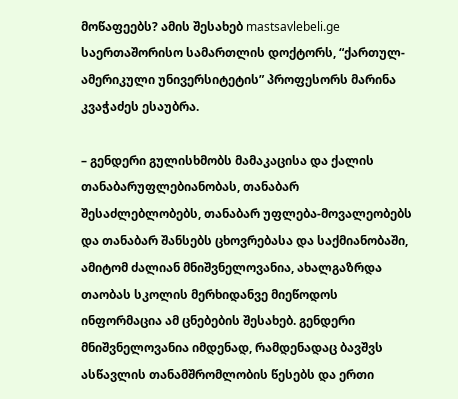მოწაფეებს? ამის შესახებ mastsavlebeli.ge საერთაშორისო სამართლის დოქტორს, “ქართულ-ამერიკული უნივერსიტეტის” პროფესორს მარინა კვაჭაძეს ესაუბრა.

– გენდერი გულისხმობს მამაკაცისა და ქალის თანაბარუფლებიანობას, თანაბარ შესაძლებლობებს, თანაბარ უფლება-მოვალეობებს და თანაბარ შანსებს ცხოვრებასა და საქმიანობაში, ამიტომ ძალიან მნიშვნელოვანია, ახალგაზრდა თაობას სკოლის მერხიდანვე მიეწოდოს ინფორმაცია ამ ცნებების შესახებ. გენდერი მნიშვნელოვანია იმდენად, რამდენადაც ბავშვს ასწავლის თანამშრომლობის წესებს და ერთი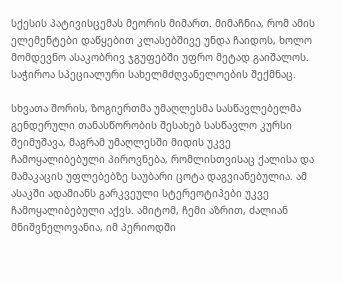სქესის პატივისცემას მეორის მიმართ. მიმაჩნია, რომ ამის ელემენტები დაწყებით კლასებშივე უნდა ჩაიდოს, ხოლო მომდევნო ასაკობრივ ჯგუფებში უფრო მეტად გაიშალოს. საჭიროა სპეციალური სახელმძღვანელოების შექმნაც.

სხვათა შორის, ზოგიერთმა უმაღლესმა სასწავლებელმა გენდერული თანასწორობის შესახებ სასწავლო კურსი შეიმუშავა, მაგრამ უმაღლესში მიდის უკვე ჩამოყალიბებული პიროვნება, რომლისთვისაც ქალისა და მამაკაცის უფლებებზე საუბარი ცოტა დაგვიანებულია. ამ ასაკში ადამიანს გარკვეული სტერეოტიპები უკვე ჩამოყალიბებული აქვს. ამიტომ, ჩემი აზრით, ძალიან მნიშვნელოვანია, იმ პერიოდში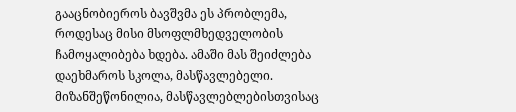გააცნობიეროს ბავშვმა ეს პრობლემა, როდესაც მისი მსოფლმხედველობის ჩამოყალიბება ხდება. ამაში მას შეიძლება დაეხმაროს სკოლა, მასწავლებელი. მიზანშეწონილია, მასწავლებლებისთვისაც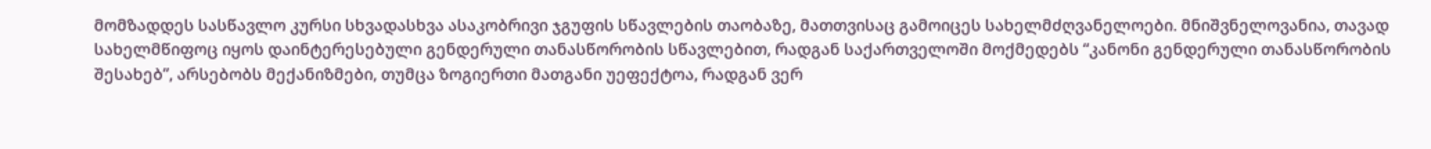მომზადდეს სასწავლო კურსი სხვადასხვა ასაკობრივი ჯგუფის სწავლების თაობაზე, მათთვისაც გამოიცეს სახელმძღვანელოები. მნიშვნელოვანია, თავად სახელმწიფოც იყოს დაინტერესებული გენდერული თანასწორობის სწავლებით, რადგან საქართველოში მოქმედებს “კანონი გენდერული თანასწორობის შესახებ”, არსებობს მექანიზმები, თუმცა ზოგიერთი მათგანი უეფექტოა, რადგან ვერ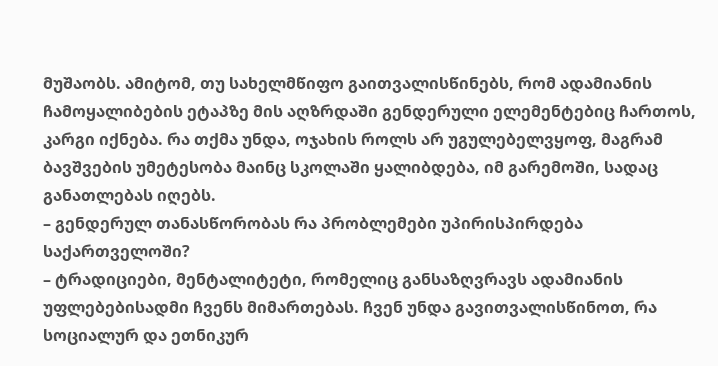მუშაობს. ამიტომ, თუ სახელმწიფო გაითვალისწინებს, რომ ადამიანის ჩამოყალიბების ეტაპზე მის აღზრდაში გენდერული ელემენტებიც ჩართოს, კარგი იქნება. რა თქმა უნდა, ოჯახის როლს არ უგულებელვყოფ, მაგრამ ბავშვების უმეტესობა მაინც სკოლაში ყალიბდება, იმ გარემოში, სადაც განათლებას იღებს.
– გენდერულ თანასწორობას რა პრობლემები უპირისპირდება საქართველოში?
– ტრადიციები, მენტალიტეტი, რომელიც განსაზღვრავს ადამიანის უფლებებისადმი ჩვენს მიმართებას. ჩვენ უნდა გავითვალისწინოთ, რა სოციალურ და ეთნიკურ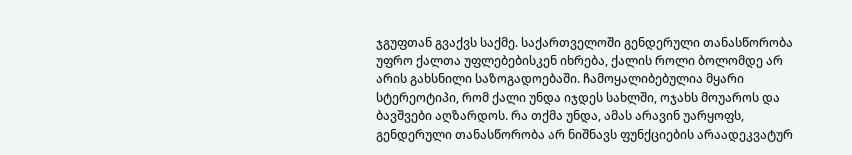ჯგუფთან გვაქვს საქმე. საქართველოში გენდერული თანასწორობა უფრო ქალთა უფლებებისკენ იხრება, ქალის როლი ბოლომდე არ არის გახსნილი საზოგადოებაში. ჩამოყალიბებულია მყარი სტერეოტიპი, რომ ქალი უნდა იჯდეს სახლში, ოჯახს მოუაროს და ბავშვები აღზარდოს. რა თქმა უნდა, ამას არავინ უარყოფს, გენდერული თანასწორობა არ ნიშნავს ფუნქციების არაადეკვატურ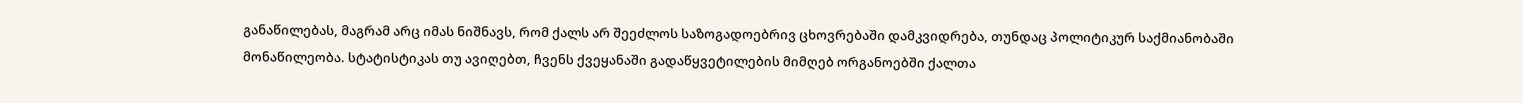განაწილებას, მაგრამ არც იმას ნიშნავს, რომ ქალს არ შეეძლოს საზოგადოებრივ ცხოვრებაში დამკვიდრება, თუნდაც პოლიტიკურ საქმიანობაში მონაწილეობა. სტატისტიკას თუ ავიღებთ, ჩვენს ქვეყანაში გადაწყვეტილების მიმღებ ორგანოებში ქალთა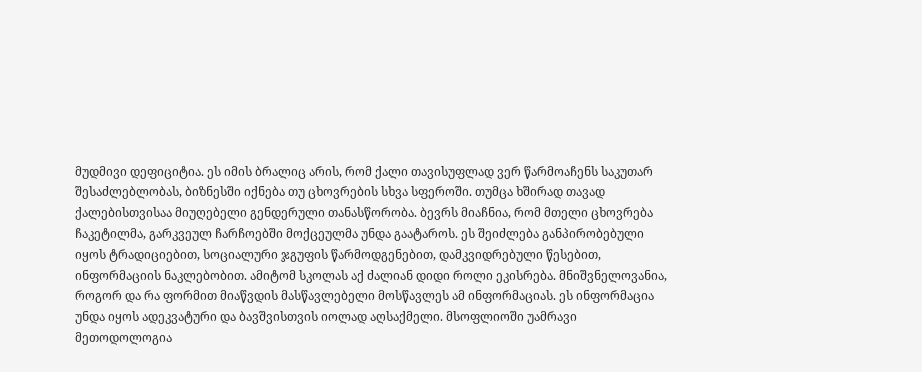მუდმივი დეფიციტია. ეს იმის ბრალიც არის, რომ ქალი თავისუფლად ვერ წარმოაჩენს საკუთარ შესაძლებლობას, ბიზნესში იქნება თუ ცხოვრების სხვა სფეროში. თუმცა ხშირად თავად ქალებისთვისაა მიუღებელი გენდერული თანასწორობა. ბევრს მიაჩნია, რომ მთელი ცხოვრება ჩაკეტილმა, გარკვეულ ჩარჩოებში მოქცეულმა უნდა გაატაროს. ეს შეიძლება განპირობებული იყოს ტრადიციებით, სოციალური ჯგუფის წარმოდგენებით, დამკვიდრებული წესებით, ინფორმაციის ნაკლებობით. ამიტომ სკოლას აქ ძალიან დიდი როლი ეკისრება. მნიშვნელოვანია, როგორ და რა ფორმით მიაწვდის მასწავლებელი მოსწავლეს ამ ინფორმაციას. ეს ინფორმაცია უნდა იყოს ადეკვატური და ბავშვისთვის იოლად აღსაქმელი. მსოფლიოში უამრავი მეთოდოლოგია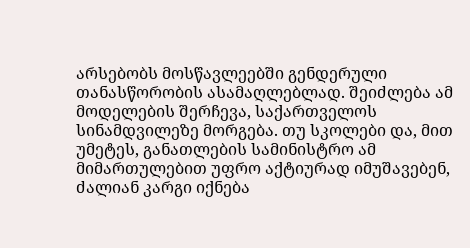არსებობს მოსწავლეებში გენდერული თანასწორობის ასამაღლებლად. შეიძლება ამ მოდელების შერჩევა, საქართველოს სინამდვილეზე მორგება. თუ სკოლები და, მით უმეტეს, განათლების სამინისტრო ამ მიმართულებით უფრო აქტიურად იმუშავებენ, ძალიან კარგი იქნება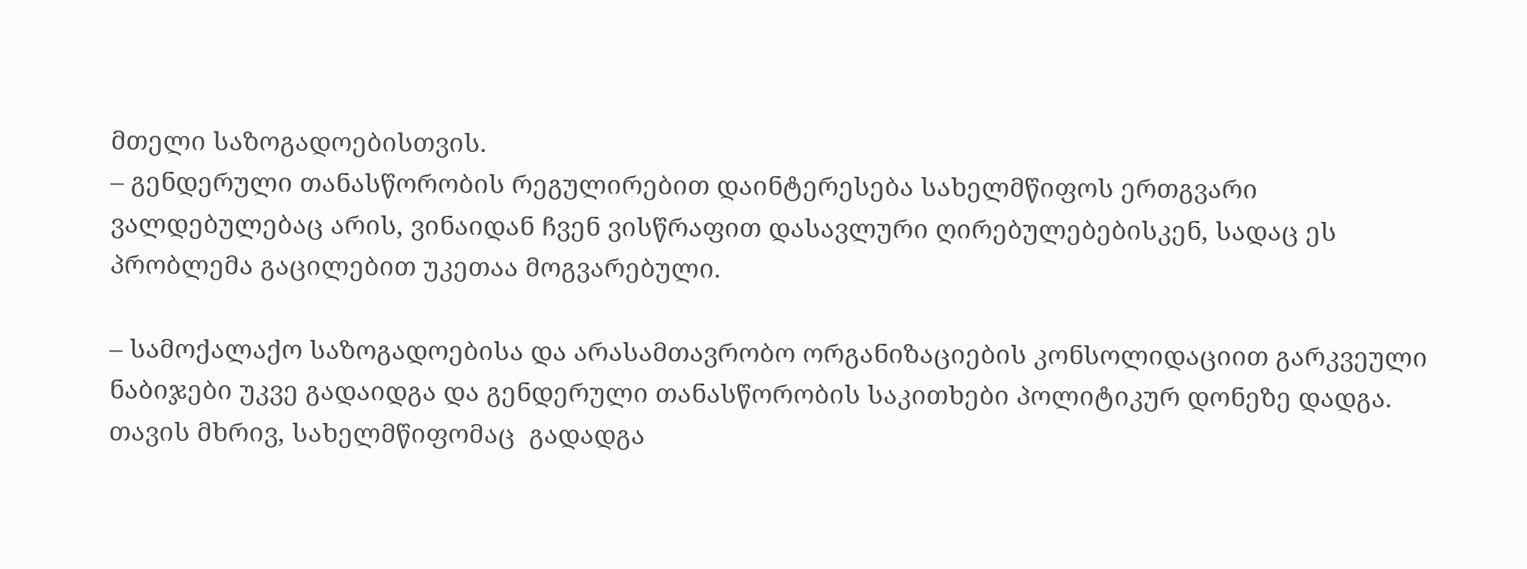მთელი საზოგადოებისთვის.
– გენდერული თანასწორობის რეგულირებით დაინტერესება სახელმწიფოს ერთგვარი ვალდებულებაც არის, ვინაიდან ჩვენ ვისწრაფით დასავლური ღირებულებებისკენ, სადაც ეს პრობლემა გაცილებით უკეთაა მოგვარებული.

– სამოქალაქო საზოგადოებისა და არასამთავრობო ორგანიზაციების კონსოლიდაციით გარკვეული ნაბიჯები უკვე გადაიდგა და გენდერული თანასწორობის საკითხები პოლიტიკურ დონეზე დადგა. თავის მხრივ, სახელმწიფომაც  გადადგა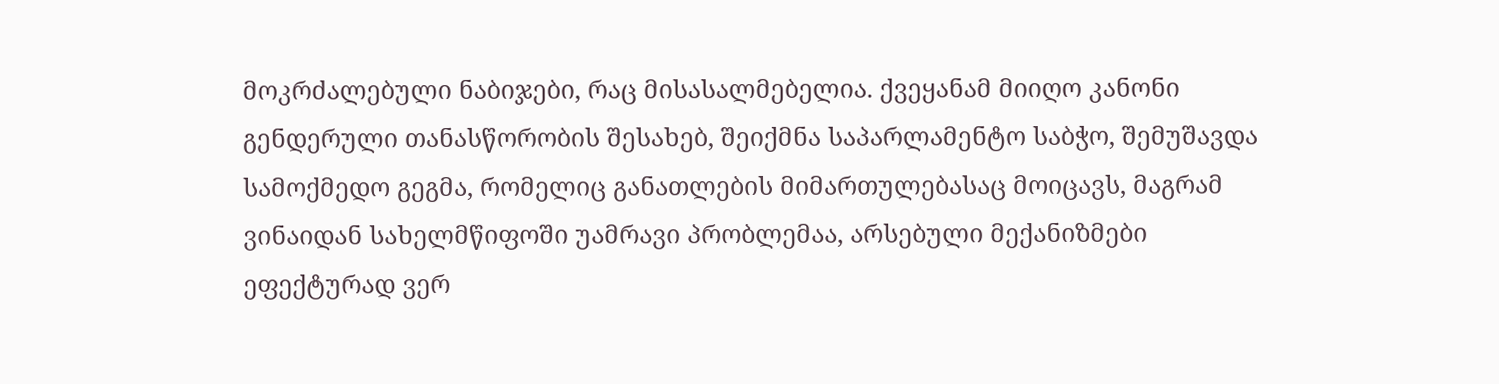მოკრძალებული ნაბიჯები, რაც მისასალმებელია. ქვეყანამ მიიღო კანონი გენდერული თანასწორობის შესახებ, შეიქმნა საპარლამენტო საბჭო, შემუშავდა სამოქმედო გეგმა, რომელიც განათლების მიმართულებასაც მოიცავს, მაგრამ ვინაიდან სახელმწიფოში უამრავი პრობლემაა, არსებული მექანიზმები ეფექტურად ვერ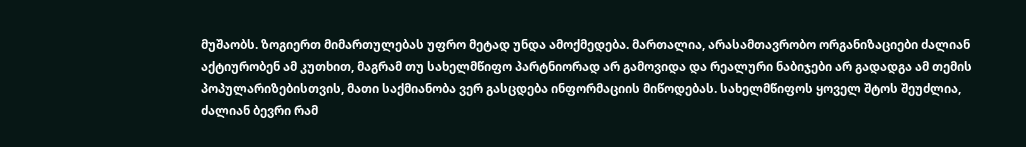მუშაობს. ზოგიერთ მიმართულებას უფრო მეტად უნდა ამოქმედება. მართალია, არასამთავრობო ორგანიზაციები ძალიან აქტიურობენ ამ კუთხით, მაგრამ თუ სახელმწიფო პარტნიორად არ გამოვიდა და რეალური ნაბიჯები არ გადადგა ამ თემის პოპულარიზებისთვის, მათი საქმიანობა ვერ გასცდება ინფორმაციის მიწოდებას. სახელმწიფოს ყოველ შტოს შეუძლია, ძალიან ბევრი რამ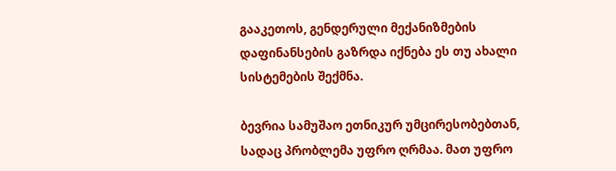გააკეთოს, გენდერული მექანიზმების დაფინანსების გაზრდა იქნება ეს თუ ახალი სისტემების შექმნა.

ბევრია სამუშაო ეთნიკურ უმცირესობებთან, სადაც პრობლემა უფრო ღრმაა. მათ უფრო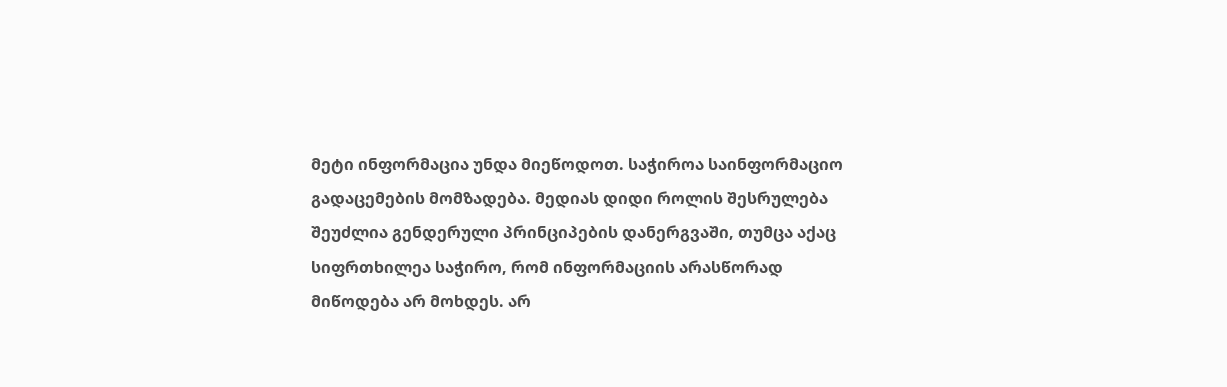მეტი ინფორმაცია უნდა მიეწოდოთ. საჭიროა საინფორმაციო გადაცემების მომზადება. მედიას დიდი როლის შესრულება შეუძლია გენდერული პრინციპების დანერგვაში, თუმცა აქაც სიფრთხილეა საჭირო, რომ ინფორმაციის არასწორად მიწოდება არ მოხდეს. არ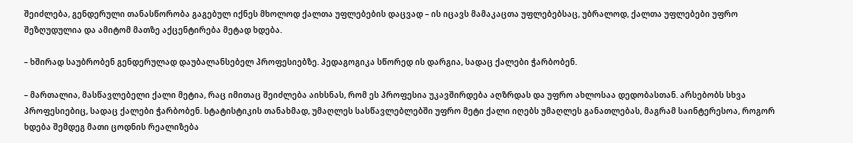შეიძლება, გენდერული თანასწორობა გაგებულ იქნეს მხოლოდ ქალთა უფლებების დაცვად – ის იცავს მამაკაცთა უფლებებსაც, უბრალოდ, ქალთა უფლებები უფრო შეზღუდულია და ამიტომ მათზე აქცენტირება მეტად ხდება.

– ხშირად საუბრობენ გენდერულად დაუბალანსებელ პროფესიებზე. პედაგოგიკა სწორედ ის დარგია, სადაც ქალები ჭარბობენ.

– მართალია, მასწავლებელი ქალი მეტია, რაც იმითაც შეიძლება აიხსნას, რომ ეს პროფესია უკავშირდება აღზრდას და უფრო ახლოსაა დედობასთან. არსებობს სხვა პროფესიებიც, სადაც ქალები ჭარბობენ. სტატისტიკის თანახმად, უმაღლეს სასწავლებლებში უფრო მეტი ქალი იღებს უმაღლეს განათლებას, მაგრამ საინტერესოა, როგორ ხდება შემდეგ მათი ცოდნის რეალიზება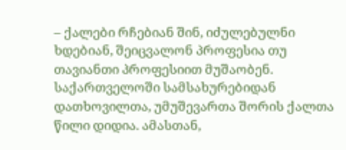– ქალები რჩებიან შინ, იძულებულნი ხდებიან, შეიცვალონ პროფესია თუ თავიანთი პროფესიით მუშაობენ. საქართველოში სამსახურებიდან დათხოვილთა, უმუშევართა შორის ქალთა წილი დიდია. ამასთან,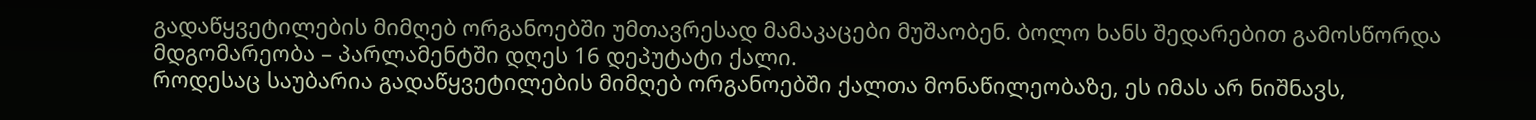გადაწყვეტილების მიმღებ ორგანოებში უმთავრესად მამაკაცები მუშაობენ. ბოლო ხანს შედარებით გამოსწორდა მდგომარეობა – პარლამენტში დღეს 16 დეპუტატი ქალი.
როდესაც საუბარია გადაწყვეტილების მიმღებ ორგანოებში ქალთა მონაწილეობაზე, ეს იმას არ ნიშნავს,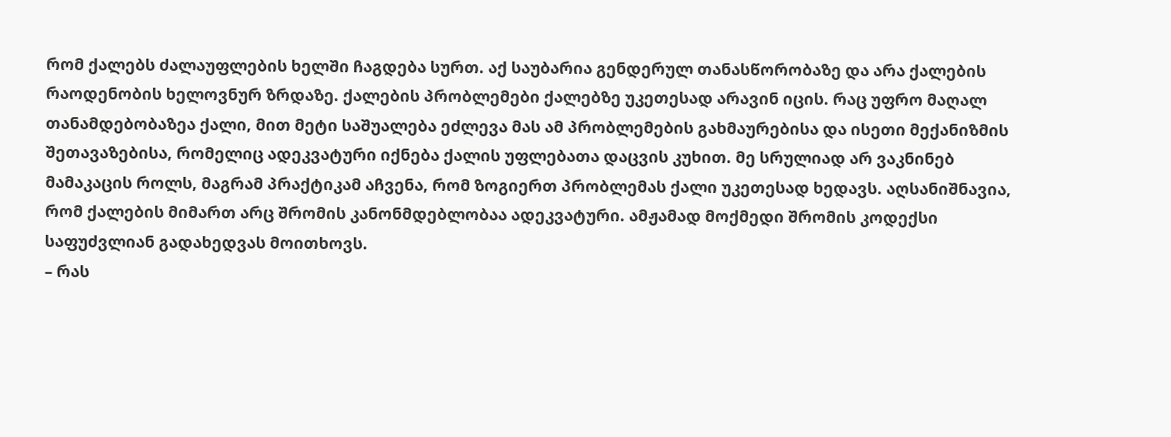რომ ქალებს ძალაუფლების ხელში ჩაგდება სურთ. აქ საუბარია გენდერულ თანასწორობაზე და არა ქალების რაოდენობის ხელოვნურ ზრდაზე. ქალების პრობლემები ქალებზე უკეთესად არავინ იცის. რაც უფრო მაღალ თანამდებობაზეა ქალი, მით მეტი საშუალება ეძლევა მას ამ პრობლემების გახმაურებისა და ისეთი მექანიზმის შეთავაზებისა, რომელიც ადეკვატური იქნება ქალის უფლებათა დაცვის კუხით. მე სრულიად არ ვაკნინებ მამაკაცის როლს, მაგრამ პრაქტიკამ აჩვენა, რომ ზოგიერთ პრობლემას ქალი უკეთესად ხედავს. აღსანიშნავია, რომ ქალების მიმართ არც შრომის კანონმდებლობაა ადეკვატური. ამჟამად მოქმედი შრომის კოდექსი საფუძვლიან გადახედვას მოითხოვს.
– რას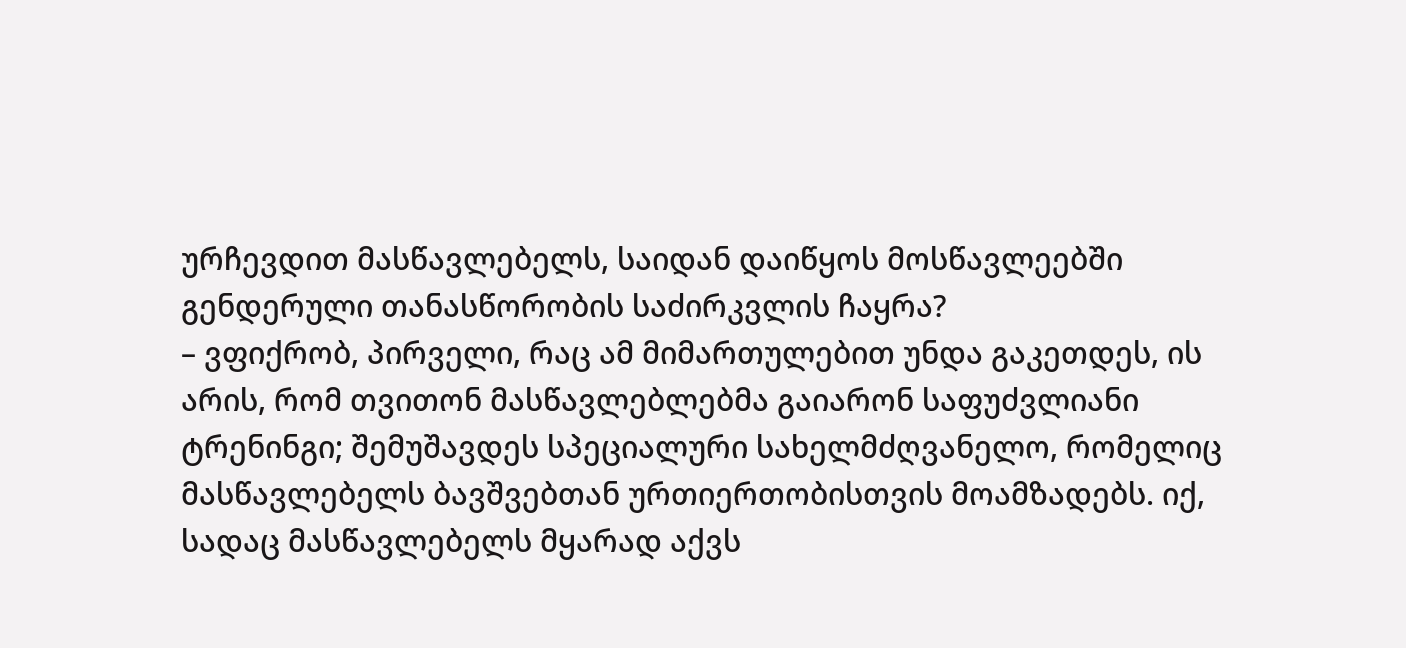ურჩევდით მასწავლებელს, საიდან დაიწყოს მოსწავლეებში გენდერული თანასწორობის საძირკვლის ჩაყრა?
– ვფიქრობ, პირველი, რაც ამ მიმართულებით უნდა გაკეთდეს, ის არის, რომ თვითონ მასწავლებლებმა გაიარონ საფუძვლიანი ტრენინგი; შემუშავდეს სპეციალური სახელმძღვანელო, რომელიც მასწავლებელს ბავშვებთან ურთიერთობისთვის მოამზადებს. იქ, სადაც მასწავლებელს მყარად აქვს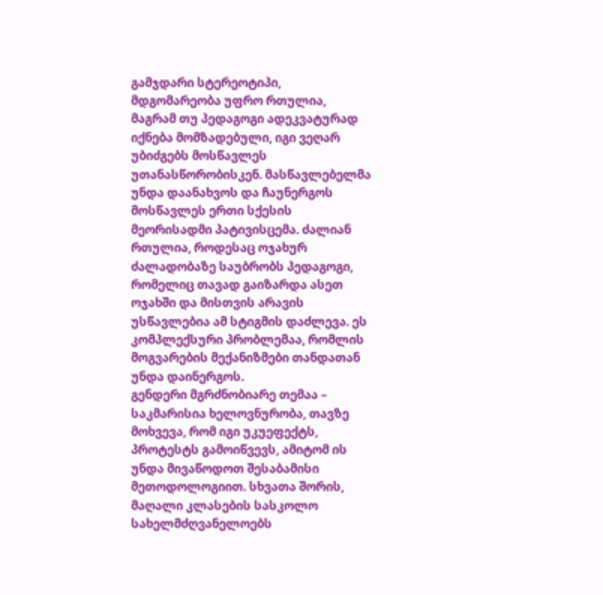გამჯდარი სტერეოტიპი, მდგომარეობა უფრო რთულია, მაგრამ თუ პედაგოგი ადეკვატურად იქნება მომზადებული, იგი ვეღარ უბიძგებს მოსწავლეს უთანასწორობისკენ. მასწავლებელმა უნდა დაანახვოს და ჩაუნერგოს მოსწავლეს ერთი სქესის მეორისადმი პატივისცემა. ძალიან რთულია, როდესაც ოჯახურ ძალადობაზე საუბრობს პედაგოგი, რომელიც თავად გაიზარდა ასეთ ოჯახში და მისთვის არავის უსწავლებია ამ სტიგმის დაძლევა. ეს კომპლექსური პრობლემაა, რომლის მოგვარების მექანიზმები თანდათან უნდა დაინერგოს.
გენდერი მგრძნობიარე თემაა – საკმარისია ხელოვნურობა, თავზე მოხვევა, რომ იგი უკუეფექტს, პროტესტს გამოიწვევს, ამიტომ ის უნდა მივაწოდოთ შესაბამისი მეთოდოლოგიით. სხვათა შორის, მაღალი კლასების სასკოლო სახელმძღვანელოებს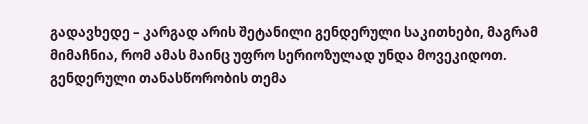გადავხედე – კარგად არის შეტანილი გენდერული საკითხები, მაგრამ მიმაჩნია, რომ ამას მაინც უფრო სერიოზულად უნდა მოვეკიდოთ. გენდერული თანასწორობის თემა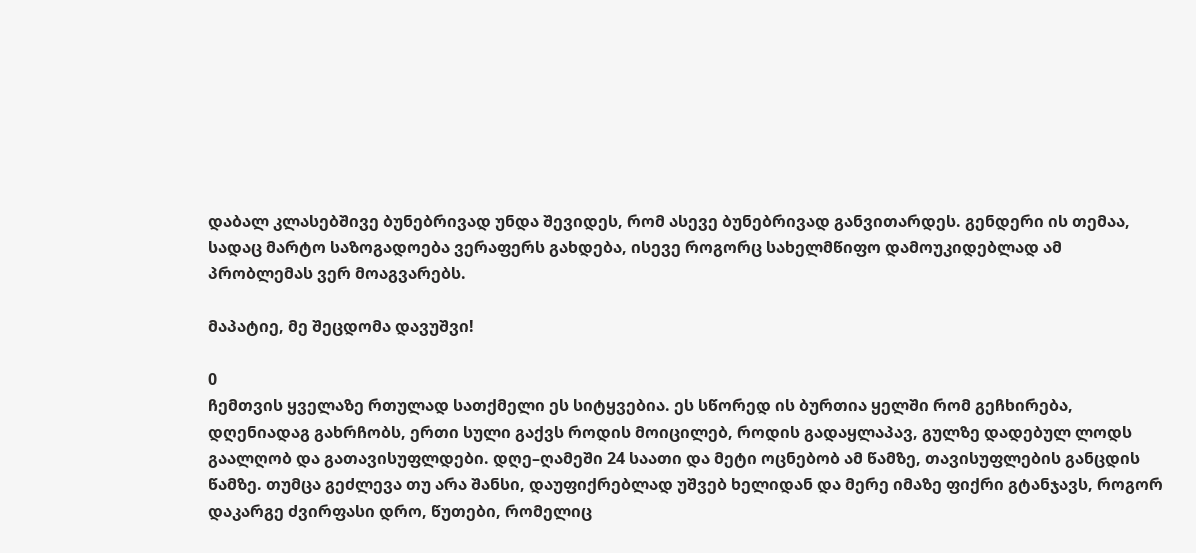დაბალ კლასებშივე ბუნებრივად უნდა შევიდეს, რომ ასევე ბუნებრივად განვითარდეს. გენდერი ის თემაა, სადაც მარტო საზოგადოება ვერაფერს გახდება, ისევე როგორც სახელმწიფო დამოუკიდებლად ამ პრობლემას ვერ მოაგვარებს.

მაპატიე, მე შეცდომა დავუშვი!

0
ჩემთვის ყველაზე რთულად სათქმელი ეს სიტყვებია. ეს სწორედ ის ბურთია ყელში რომ გეჩხირება, დღენიადაგ გახრჩობს, ერთი სული გაქვს როდის მოიცილებ, როდის გადაყლაპავ, გულზე დადებულ ლოდს გაალღობ და გათავისუფლდები. დღე–ღამეში 24 საათი და მეტი ოცნებობ ამ წამზე, თავისუფლების განცდის წამზე. თუმცა გეძლევა თუ არა შანსი, დაუფიქრებლად უშვებ ხელიდან და მერე იმაზე ფიქრი გტანჯავს, როგორ დაკარგე ძვირფასი დრო, წუთები, რომელიც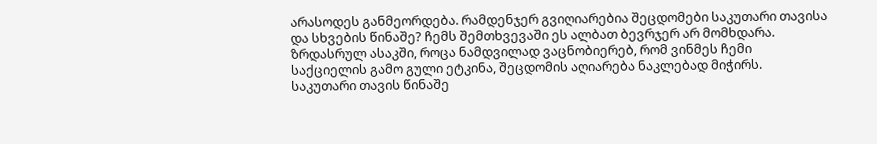არასოდეს განმეორდება. რამდენჯერ გვიღიარებია შეცდომები საკუთარი თავისა და სხვების წინაშე? ჩემს შემთხვევაში ეს ალბათ ბევრჯერ არ მომხდარა. ზრდასრულ ასაკში, როცა ნამდვილად ვაცნობიერებ, რომ ვინმეს ჩემი საქციელის გამო გული ეტკინა, შეცდომის აღიარება ნაკლებად მიჭირს. საკუთარი თავის წინაშე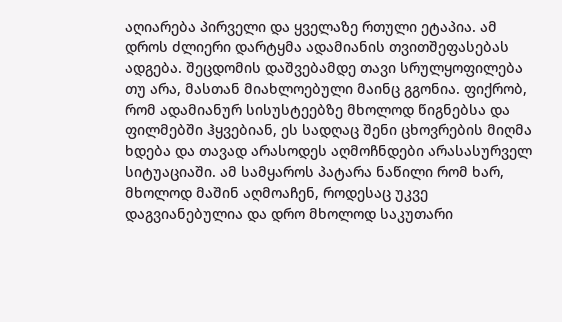აღიარება პირველი და ყველაზე რთული ეტაპია. ამ დროს ძლიერი დარტყმა ადამიანის თვითშეფასებას ადგება. შეცდომის დაშვებამდე თავი სრულყოფილება თუ არა, მასთან მიახლოებული მაინც გგონია. ფიქრობ, რომ ადამიანურ სისუსტეებზე მხოლოდ წიგნებსა და ფილმებში ჰყვებიან, ეს სადღაც შენი ცხოვრების მიღმა ხდება და თავად არასოდეს აღმოჩნდები არასასურველ სიტუაციაში. ამ სამყაროს პატარა ნაწილი რომ ხარ, მხოლოდ მაშინ აღმოაჩენ, როდესაც უკვე დაგვიანებულია და დრო მხოლოდ საკუთარი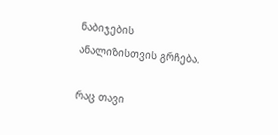ნაბიჯების ანალიზისთვის გრჩება.

რაც თავი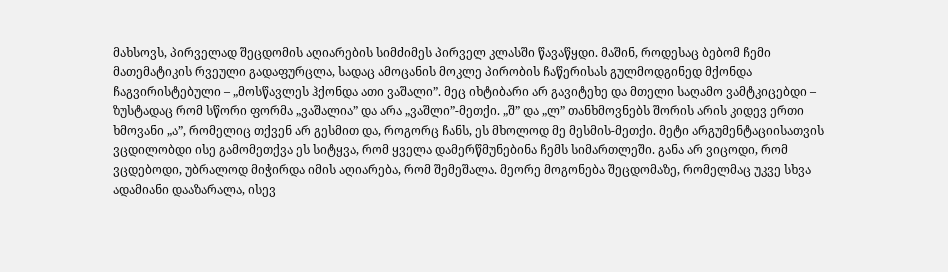მახსოვს, პირველად შეცდომის აღიარების სიმძიმეს პირველ კლასში წავაწყდი. მაშინ, როდესაც ბებომ ჩემი მათემატიკის რვეული გადაფურცლა, სადაც ამოცანის მოკლე პირობის ჩაწერისას გულმოდგინედ მქონდა ჩაგვირისტებული – „მოსწავლეს ჰქონდა ათი ვაშალი”. მეც იხტიბარი არ გავიტეხე და მთელი საღამო ვამტკიცებდი – ზუსტადაც რომ სწორი ფორმა „ვაშალია” და არა „ვაშლი”-მეთქი. „შ” და „ლ” თანხმოვნებს შორის არის კიდევ ერთი ხმოვანი „ა”, რომელიც თქვენ არ გესმით და, როგორც ჩანს, ეს მხოლოდ მე მესმის-მეთქი. მეტი არგუმენტაციისათვის ვცდილობდი ისე გამომეთქვა ეს სიტყვა, რომ ყველა დამერწმუნებინა ჩემს სიმართლეში. განა არ ვიცოდი, რომ ვცდებოდი, უბრალოდ მიჭირდა იმის აღიარება, რომ შემეშალა. მეორე მოგონება შეცდომაზე, რომელმაც უკვე სხვა ადამიანი დააზარალა, ისევ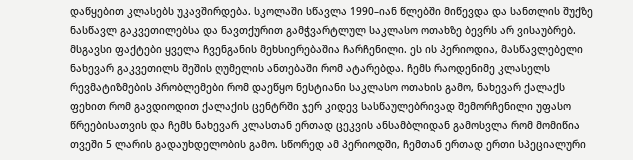დაწყებით კლასებს უკავშირდება. სკოლაში სწავლა 1990–იან წლებში მიწევდა და სანთლის შუქზე ნასწავლ გაკვეთილებსა და ნავთქურით გამჭვარტლულ საკლასო ოთახზე ბევრს არ ვისაუბრებ. მსგავსი ფაქტები ყველა ჩვენგანის მეხსიერებაშია ჩარჩენილი. ეს ის პერიოდია, მასწავლებელი ნახევარ გაკვეთილს შეშის ღუმელის ანთებაში რომ ატარებდა. ჩემს რაოდენიმე კლასელს რევმატიზმების პრობლემები რომ დაეწყო ნესტიანი საკლასო ოთახის გამო, ნახევარ ქალაქს ფეხით რომ გავდიოდით ქალაქის ცენტრში ჯერ კიდევ სასწაულებრივად შემორჩენილი უფასო წრეებისათვის და ჩემს ნახევარ კლასთან ერთად ცეკვის ანსამბლიდან გამოსვლა რომ მომიწია თვეში 5 ლარის გადაუხდელობის გამო. სწორედ ამ პერიოდში, ჩემთან ერთად ერთი სპეციალური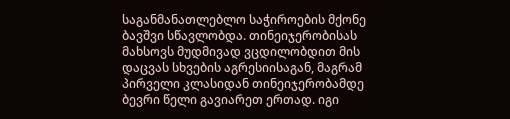საგანმანათლებლო საჭიროების მქონე ბავშვი სწავლობდა. თინეიჯერობისას მახსოვს მუდმივად ვცდილობდით მის დაცვას სხვების აგრესიისაგან, მაგრამ პირველი კლასიდან თინეიჯერობამდე ბევრი წელი გავიარეთ ერთად. იგი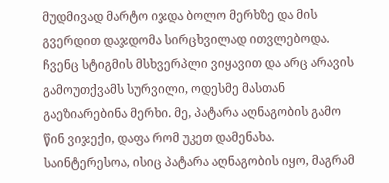მუდმივად მარტო იჯდა ბოლო მერხზე და მის გვერდით დაჯდომა სირცხვილად ითვლებოდა. ჩვენც სტიგმის მსხვერპლი ვიყავით და არც არავის გამოუთქვამს სურვილი, ოდესმე მასთან გაეზიარებინა მერხი. მე, პატარა აღნაგობის გამო წინ ვიჯექი, დაფა რომ უკეთ დამენახა. საინტერესოა, ისიც პატარა აღნაგობის იყო, მაგრამ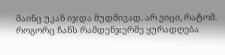მაინც უკან იჯდა მუდმივად. არ ვიცი, რატომ. როგორც ჩანს რამდენჯერმე ყურადღება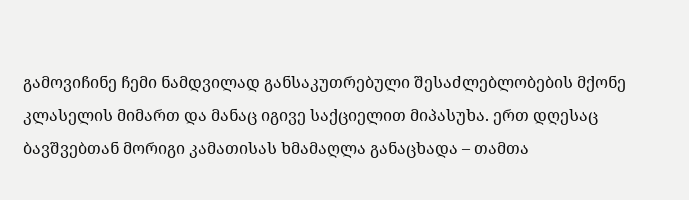გამოვიჩინე ჩემი ნამდვილად განსაკუთრებული შესაძლებლობების მქონე კლასელის მიმართ და მანაც იგივე საქციელით მიპასუხა. ერთ დღესაც ბავშვებთან მორიგი კამათისას ხმამაღლა განაცხადა – თამთა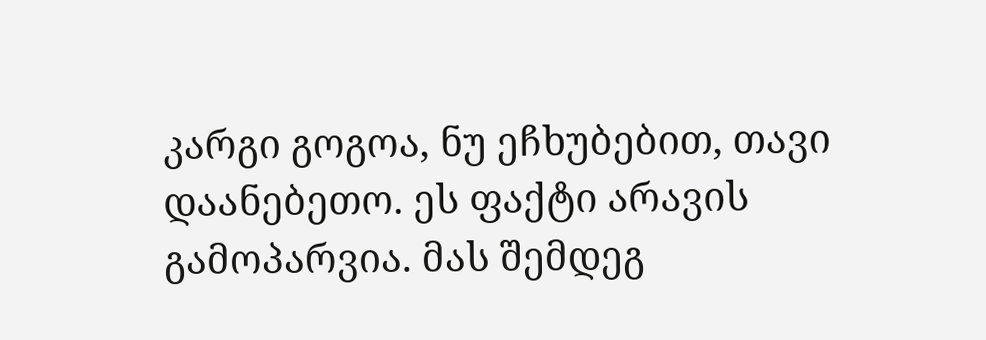კარგი გოგოა, ნუ ეჩხუბებით, თავი დაანებეთო. ეს ფაქტი არავის გამოპარვია. მას შემდეგ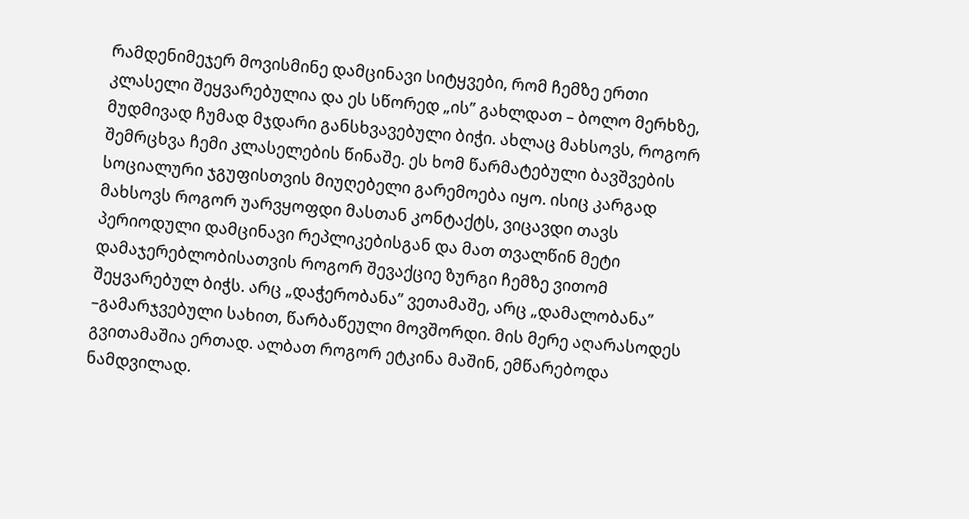რამდენიმეჯერ მოვისმინე დამცინავი სიტყვები, რომ ჩემზე ერთი კლასელი შეყვარებულია და ეს სწორედ „ის” გახლდათ – ბოლო მერხზე, მუდმივად ჩუმად მჯდარი განსხვავებული ბიჭი. ახლაც მახსოვს, როგორ შემრცხვა ჩემი კლასელების წინაშე. ეს ხომ წარმატებული ბავშვების სოციალური ჯგუფისთვის მიუღებელი გარემოება იყო. ისიც კარგად მახსოვს როგორ უარვყოფდი მასთან კონტაქტს, ვიცავდი თავს პერიოდული დამცინავი რეპლიკებისგან და მათ თვალწინ მეტი დამაჯერებლობისათვის როგორ შევაქციე ზურგი ჩემზე ვითომ შეყვარებულ ბიჭს. არც „დაჭერობანა” ვეთამაშე, არც „დამალობანა” –გამარჯვებული სახით, წარბაწეული მოვშორდი. მის მერე აღარასოდეს გვითამაშია ერთად. ალბათ როგორ ეტკინა მაშინ, ემწარებოდა ნამდვილად.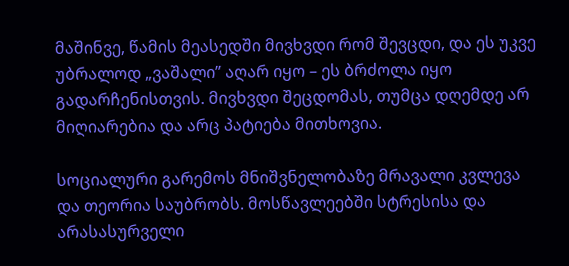მაშინვე, წამის მეასედში მივხვდი რომ შევცდი, და ეს უკვე უბრალოდ „ვაშალი” აღარ იყო – ეს ბრძოლა იყო გადარჩენისთვის. მივხვდი შეცდომას, თუმცა დღემდე არ მიღიარებია და არც პატიება მითხოვია.

სოციალური გარემოს მნიშვნელობაზე მრავალი კვლევა და თეორია საუბრობს. მოსწავლეებში სტრესისა და არასასურველი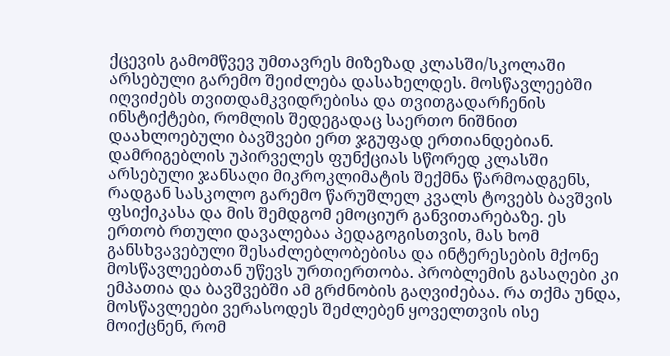ქცევის გამომწვევ უმთავრეს მიზეზად კლასში/სკოლაში არსებული გარემო შეიძლება დასახელდეს. მოსწავლეებში იღვიძებს თვითდამკვიდრებისა და თვითგადარჩენის ინსტიქტები, რომლის შედეგადაც საერთო ნიშნით დაახლოებული ბავშვები ერთ ჯგუფად ერთიანდებიან. დამრიგებლის უპირველეს ფუნქციას სწორედ კლასში არსებული ჯანსაღი მიკროკლიმატის შექმნა წარმოადგენს, რადგან სასკოლო გარემო წარუშლელ კვალს ტოვებს ბავშვის ფსიქიკასა და მის შემდგომ ემოციურ განვითარებაზე. ეს ერთობ რთული დავალებაა პედაგოგისთვის, მას ხომ განსხვავებული შესაძლებლობებისა და ინტერესების მქონე მოსწავლეებთან უწევს ურთიერთობა. პრობლემის გასაღები კი ემპათია და ბავშვებში ამ გრძნობის გაღვიძებაა. რა თქმა უნდა, მოსწავლეები ვერასოდეს შეძლებენ ყოველთვის ისე მოიქცნენ, რომ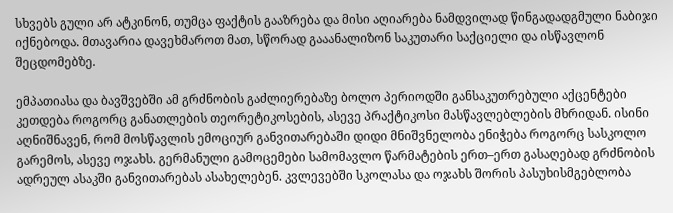სხვებს გული არ ატკინონ, თუმცა ფაქტის გააზრება და მისი აღიარება ნამდვილად წინგადადგმული ნაბიჯი იქნებოდა. მთავარია დავეხმაროთ მათ, სწორად გააანალიზონ საკუთარი საქციელი და ისწავლონ შეცდომებზე.

ემპათიასა და ბავშვებში ამ გრძნობის გაძლიერებაზე ბოლო პერიოდში განსაკუთრებული აქცენტები კეთდება როგორც განათლების თეორეტიკოსების, ასევე პრაქტიკოსი მასწავლებლების მხრიდან. ისინი აღნიშნავენ, რომ მოსწავლის ემოციურ განვითარებაში დიდი მნიშვნელობა ენიჭება როგორც სასკოლო გარემოს, ასევე ოჯახს. გერმანული გამოცემები სამომავლო წარმატების ერთ–ერთ გასაღებად გრძნობის ადრეულ ასაკში განვითარებას ასახელებენ. კვლევებში სკოლასა და ოჯახს შორის პასუხისმგებლობა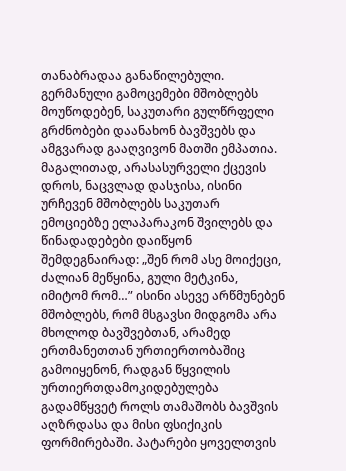თანაბრადაა განაწილებული. გერმანული გამოცემები მშობლებს მოუწოდებენ, საკუთარი გულწრფელი გრძნობები დაანახონ ბავშვებს და ამგვარად გააღვივონ მათში ემპათია. მაგალითად, არასასურველი ქცევის დროს, ნაცვლად დასჯისა, ისინი ურჩევენ მშობლებს საკუთარ ემოციებზე ელაპარაკონ შვილებს და წინადადებები დაიწყონ შემდეგნაირად: „შენ რომ ასე მოიქეცი, ძალიან მეწყინა, გული მეტკინა, იმიტომ რომ…” ისინი ასევე არწმუნებენ მშობლებს, რომ მსგავსი მიდგომა არა მხოლოდ ბავშვებთან, არამედ ერთმანეთთან ურთიერთობაშიც გამოიყენონ, რადგან წყვილის ურთიერთდამოკიდებულება გადამწყვეტ როლს თამაშობს ბავშვის აღზრდასა და მისი ფსიქიკის ფორმირებაში. პატარები ყოველთვის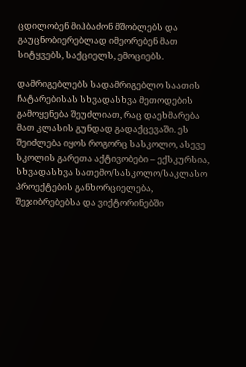ცდილობენ მიჰბაძონ მშობლებს და გაუცნობიერებლად იმეორებენ მათ სიტყვებს, საქციელს, ემოციებს.

დამრიგებლებს სადამრიგებლო საათის ჩატარებისას სხვადასხვა მეთოდების გამოყენება შეუძლიათ, რაც დაეხმარება მათ კლასის გუნდად გადაქცევაში. ეს შეიძლება იყოს როგორც სასკოლო, ასევე სკოლის გარეთა აქტივობები – ექსკურსია, სხვადასხვა სათემო/სასკოლო/საკლასო პროექტების განხორციელება, შეჯიბრებებსა და ვიქტორინებში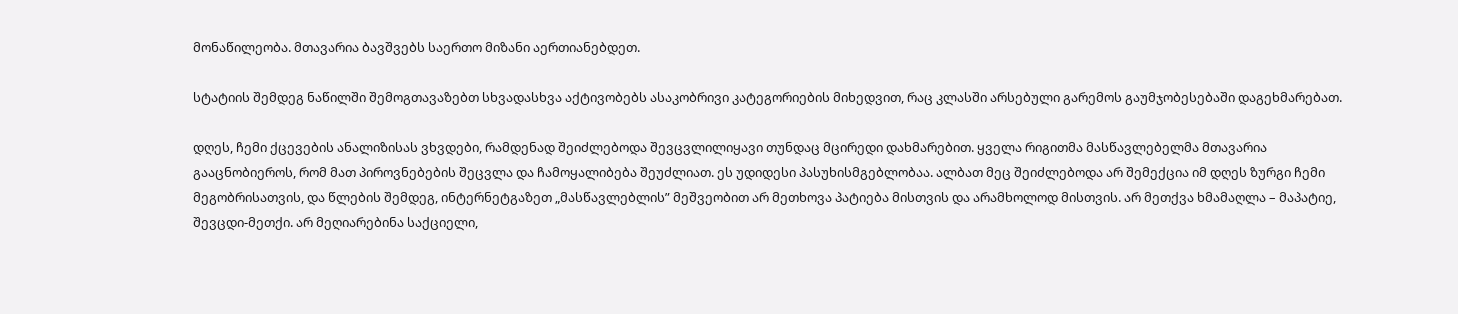მონაწილეობა. მთავარია ბავშვებს საერთო მიზანი აერთიანებდეთ.

სტატიის შემდეგ ნაწილში შემოგთავაზებთ სხვადასხვა აქტივობებს ასაკობრივი კატეგორიების მიხედვით, რაც კლასში არსებული გარემოს გაუმჯობესებაში დაგეხმარებათ.

დღეს, ჩემი ქცევების ანალიზისას ვხვდები, რამდენად შეიძლებოდა შევცვლილიყავი თუნდაც მცირედი დახმარებით. ყველა რიგითმა მასწავლებელმა მთავარია გააცნობიეროს, რომ მათ პიროვნებების შეცვლა და ჩამოყალიბება შეუძლიათ. ეს უდიდესი პასუხისმგებლობაა. ალბათ მეც შეიძლებოდა არ შემექცია იმ დღეს ზურგი ჩემი მეგობრისათვის, და წლების შემდეგ, ინტერნეტგაზეთ „მასწავლებლის” მეშვეობით არ მეთხოვა პატიება მისთვის და არამხოლოდ მისთვის. არ მეთქვა ხმამაღლა – მაპატიე, შევცდი-მეთქი. არ მეღიარებინა საქციელი,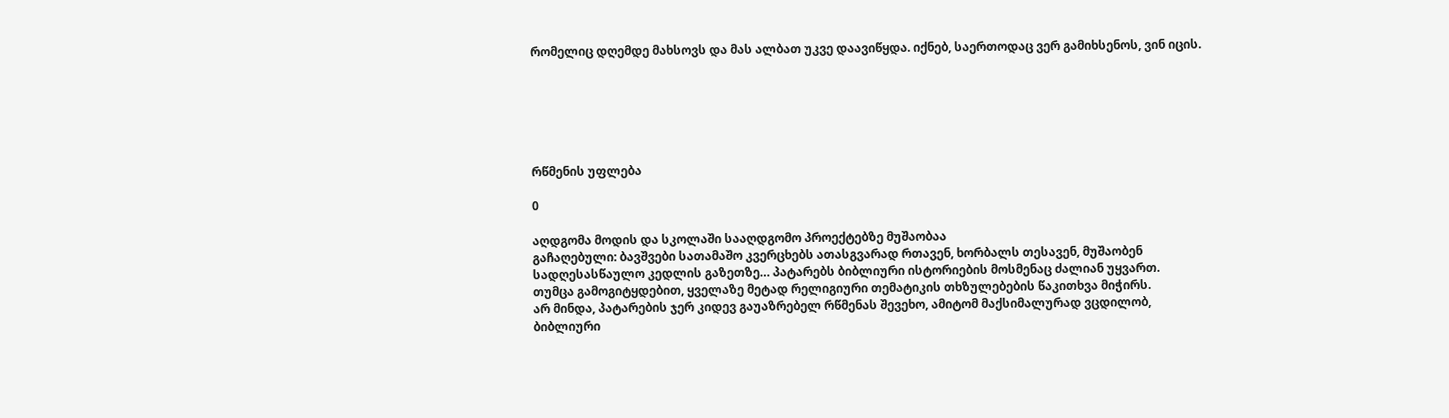რომელიც დღემდე მახსოვს და მას ალბათ უკვე დაავიწყდა. იქნებ, საერთოდაც ვერ გამიხსენოს, ვინ იცის.






რწმენის უფლება

0

აღდგომა მოდის და სკოლაში სააღდგომო პროექტებზე მუშაობაა
გაჩაღებული: ბავშვები სათამაშო კვერცხებს ათასგვარად რთავენ, ხორბალს თესავენ, მუშაობენ
სადღესასწაულო კედლის გაზეთზე… პატარებს ბიბლიური ისტორიების მოსმენაც ძალიან უყვართ.
თუმცა გამოგიტყდებით, ყველაზე მეტად რელიგიური თემატიკის თხზულებების წაკითხვა მიჭირს.
არ მინდა, პატარების ჯერ კიდევ გაუაზრებელ რწმენას შევეხო, ამიტომ მაქსიმალურად ვცდილობ,
ბიბლიური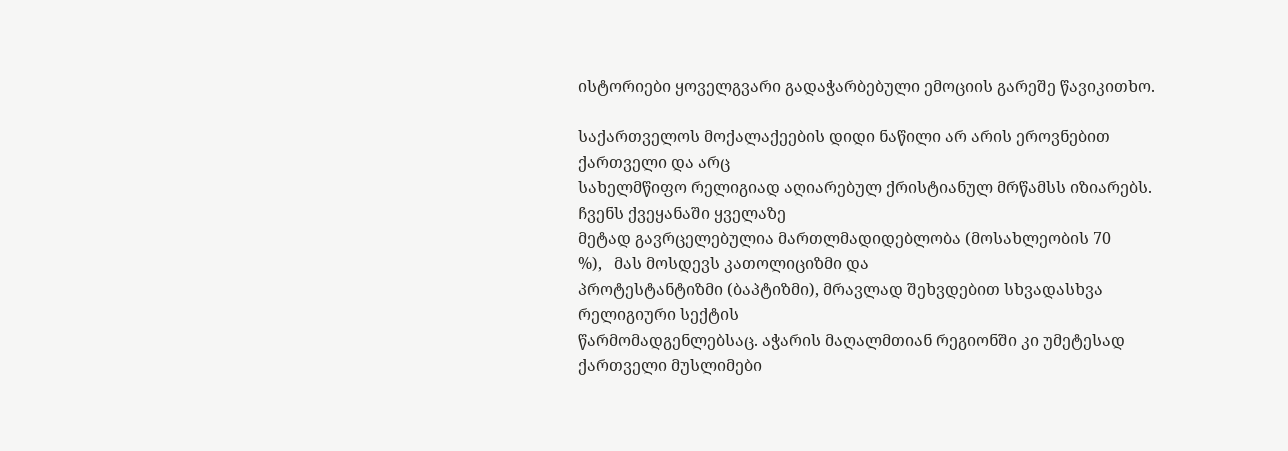ისტორიები ყოველგვარი გადაჭარბებული ემოციის გარეშე წავიკითხო.

საქართველოს მოქალაქეების დიდი ნაწილი არ არის ეროვნებით ქართველი და არც
სახელმწიფო რელიგიად აღიარებულ ქრისტიანულ მრწამსს იზიარებს. ჩვენს ქვეყანაში ყველაზე
მეტად გავრცელებულია მართლმადიდებლობა (მოსახლეობის 70
%),   მას მოსდევს კათოლიციზმი და
პროტესტანტიზმი (ბაპტიზმი), მრავლად შეხვდებით სხვადასხვა რელიგიური სექტის
წარმომადგენლებსაც. აჭარის მაღალმთიან რეგიონში კი უმეტესად ქართველი მუსლიმები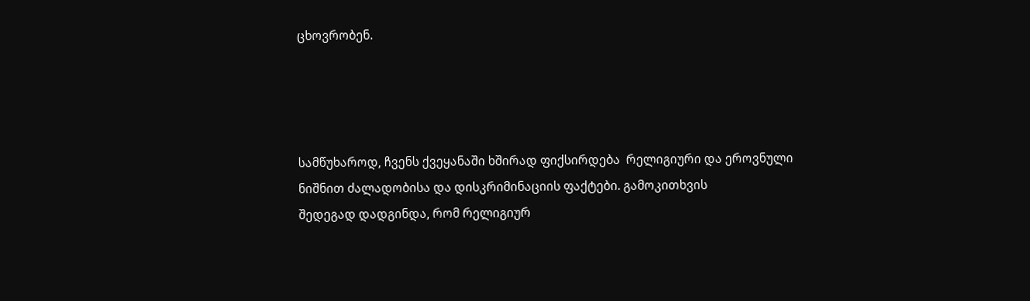ცხოვრობენ.




სამწუხაროდ, ჩვენს ქვეყანაში ხშირად ფიქსირდება  რელიგიური და ეროვნული ნიშნით ძალადობისა და დისკრიმინაციის ფაქტები. გამოკითხვის
შედეგად დადგინდა, რომ რელიგიურ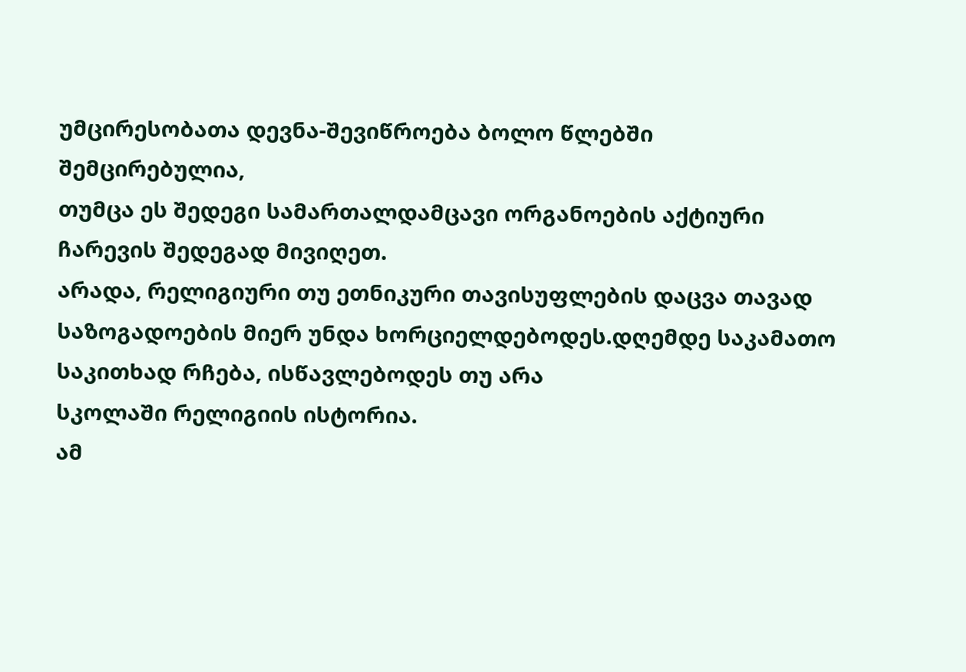უმცირესობათა დევნა-შევიწროება ბოლო წლებში
შემცირებულია,
თუმცა ეს შედეგი სამართალდამცავი ორგანოების აქტიური
ჩარევის შედეგად მივიღეთ.
არადა, რელიგიური თუ ეთნიკური თავისუფლების დაცვა თავად საზოგადოების მიერ უნდა ხორციელდებოდეს.დღემდე საკამათო საკითხად რჩება, ისწავლებოდეს თუ არა
სკოლაში რელიგიის ისტორია.
ამ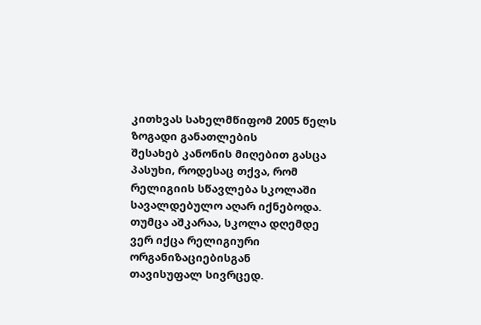კითხვას სახელმწიფომ 2005 წელს ზოგადი განათლების
შესახებ კანონის მიღებით გასცა პასუხი, როდესაც თქვა, რომ რელიგიის სწავლება სკოლაში
სავალდებულო აღარ იქნებოდა. თუმცა აშკარაა, სკოლა დღემდე ვერ იქცა რელიგიური ორგანიზაციებისგან
თავისუფალ სივრცედ.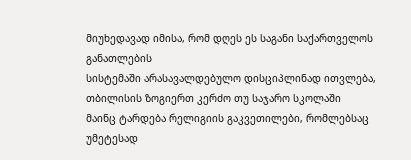მიუხედავად იმისა, რომ დღეს ეს საგანი საქართველოს განათლების
სისტემაში არასავალდებულო დისციპლინად ითვლება, თბილისის ზოგიერთ კერძო თუ საჯარო სკოლაში
მაინც ტარდება რელიგიის გაკვეთილები, რომლებსაც უმეტესად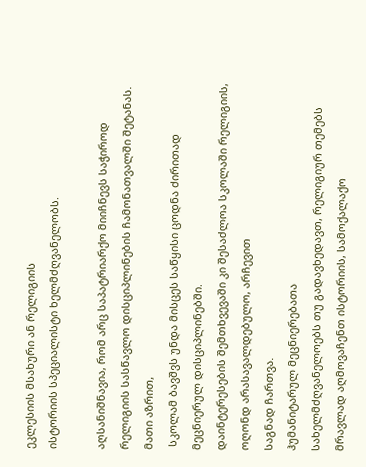ეკლესიის მსახური ან რელიგიის
ისტორიის სპეციალისტი ხელმძღვანელობს.

აღსანიშნავია, რომ არც საპატრიარქო მიიჩნევს საჭიროდ
რელიგიის სასწავლო დისციპლინების ჩამონათვალში შეტანას. მათი აზრით,
 სკოლამ ბავშვს უნდა მისცეს საწყისი ცოდნა ძირითად მეცნიერულ დისციპლინებში.
დაინტერესების შემთხვევაში კი შესაძლოა სკოლაში რელიგიის, ოღონდ არასავალდებულო, არჩევით
საგნად ჩართვა.
ჰუმანიტარულ მეცნიერებათა
სახელმძღვანელოებს თუ გადავხედავთ, რელიგიურ თემებს მრავლად აღმოვაჩენთ ისტორიის, სამოქალაქო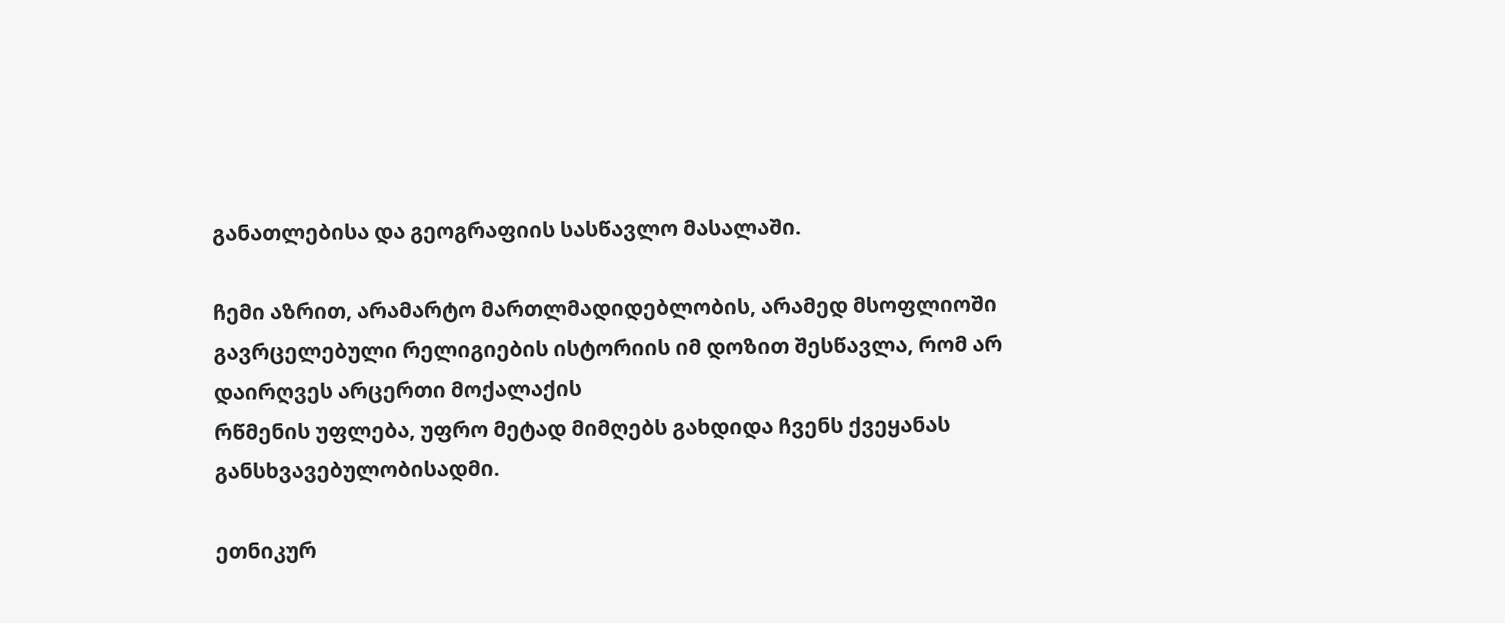განათლებისა და გეოგრაფიის სასწავლო მასალაში.

ჩემი აზრით, არამარტო მართლმადიდებლობის, არამედ მსოფლიოში
გავრცელებული რელიგიების ისტორიის იმ დოზით შესწავლა, რომ არ დაირღვეს არცერთი მოქალაქის
რწმენის უფლება, უფრო მეტად მიმღებს გახდიდა ჩვენს ქვეყანას განსხვავებულობისადმი.

ეთნიკურ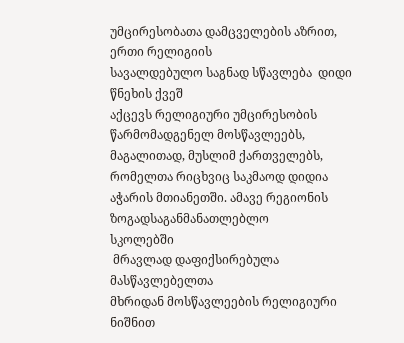უმცირესობათა დამცველების აზრით, ერთი რელიგიის
სავალდებულო საგნად სწავლება  დიდი წნეხის ქვეშ
აქცევს რელიგიური უმცირესობის წარმომადგენელ მოსწავლეებს, მაგალითად, მუსლიმ ქართველებს,
რომელთა რიცხვიც საკმაოდ დიდია აჭარის მთიანეთში. ამავე რეგიონის ზოგადსაგანმანათლებლო
სკოლებში
 მრავლად დაფიქსირებულა მასწავლებელთა
მხრიდან მოსწავლეების რელიგიური ნიშნით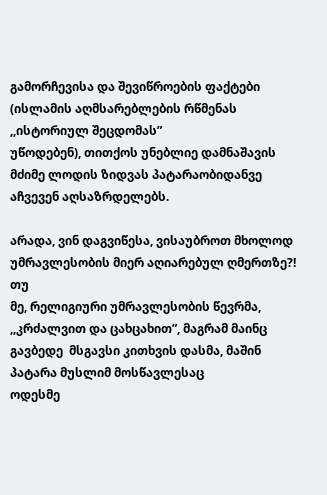გამორჩევისა და შევიწროების ფაქტები  (ისლამის აღმსარებლების რწმენას ,,ისტორიულ შეცდომას”
უწოდებენ), თითქოს უნებლიე დამნაშავის მძიმე ლოდის ზიდვას პატარაობიდანვე აჩვევენ აღსაზრდელებს.

არადა, ვინ დაგვიწესა, ვისაუბროთ მხოლოდ
უმრავლესობის მიერ აღიარებულ ღმერთზე?!  თუ
მე, რელიგიური უმრავლესობის წევრმა, ,,კრძალვით და ცახცახით”, მაგრამ მაინც გავბედე  მსგავსი კითხვის დასმა, მაშინ პატარა მუსლიმ მოსწავლესაც
ოდესმე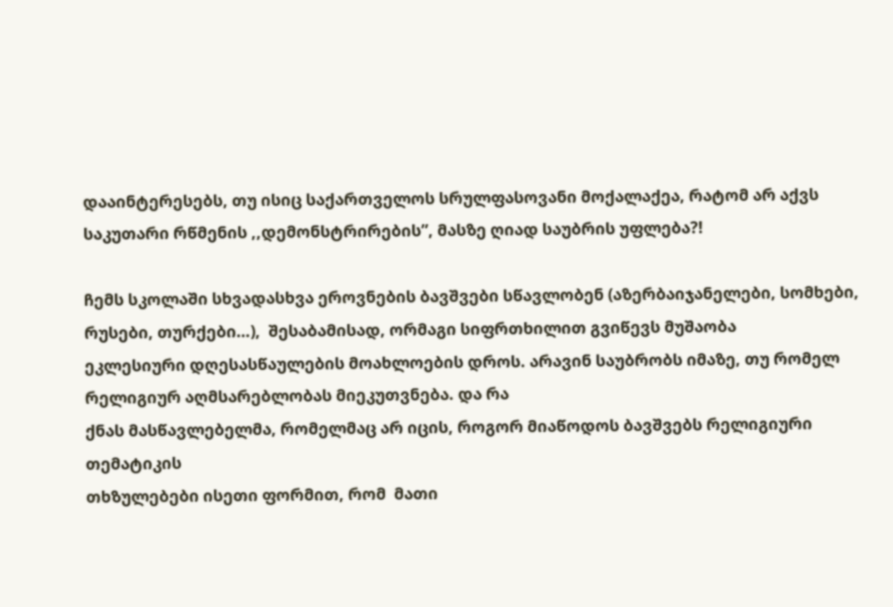დააინტერესებს, თუ ისიც საქართველოს სრულფასოვანი მოქალაქეა, რატომ არ აქვს
საკუთარი რწმენის ,,დემონსტრირების”, მასზე ღიად საუბრის უფლება?!

ჩემს სკოლაში სხვადასხვა ეროვნების ბავშვები სწავლობენ (აზერბაიჯანელები, სომხები, რუსები, თურქები…),  შესაბამისად, ორმაგი სიფრთხილით გვიწევს მუშაობა
ეკლესიური დღესასწაულების მოახლოების დროს. არავინ საუბრობს იმაზე, თუ რომელ რელიგიურ აღმსარებლობას მიეკუთვნება. და რა
ქნას მასწავლებელმა, რომელმაც არ იცის, როგორ მიაწოდოს ბავშვებს რელიგიური თემატიკის
თხზულებები ისეთი ფორმით, რომ  მათი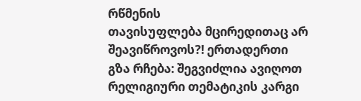რწმენის
თავისუფლება მცირედითაც არ  შეავიწროვოს?! ერთადერთი
გზა რჩება: შეგვიძლია ავიღოთ რელიგიური თემატიკის კარგი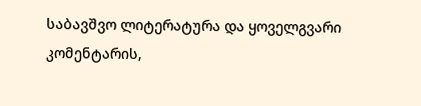საბავშვო ლიტერატურა და ყოველგვარი
კომენტარის,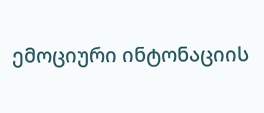ემოციური ინტონაციის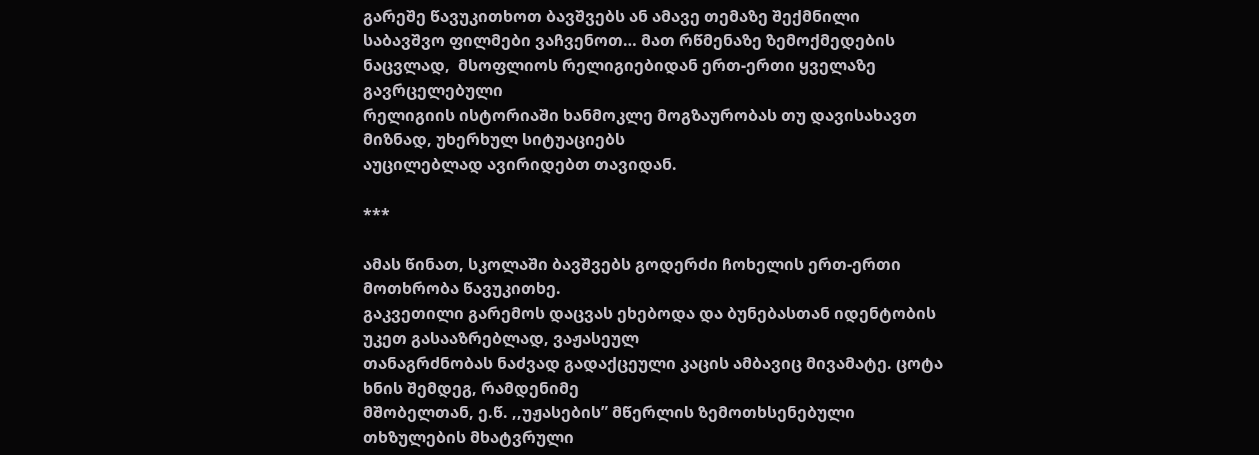გარეშე წავუკითხოთ ბავშვებს ან ამავე თემაზე შექმნილი
საბავშვო ფილმები ვაჩვენოთ… მათ რწმენაზე ზემოქმედების ნაცვლად,  მსოფლიოს რელიგიებიდან ერთ-ერთი ყველაზე გავრცელებული
რელიგიის ისტორიაში ხანმოკლე მოგზაურობას თუ დავისახავთ მიზნად, უხერხულ სიტუაციებს
აუცილებლად ავირიდებთ თავიდან.

***

ამას წინათ, სკოლაში ბავშვებს გოდერძი ჩოხელის ერთ-ერთი მოთხრობა წავუკითხე.
გაკვეთილი გარემოს დაცვას ეხებოდა და ბუნებასთან იდენტობის უკეთ გასააზრებლად, ვაჟასეულ
თანაგრძნობას ნაძვად გადაქცეული კაცის ამბავიც მივამატე. ცოტა ხნის შემდეგ, რამდენიმე
მშობელთან, ე.წ. ,,უჟასების” მწერლის ზემოთხსენებული თხზულების მხატვრული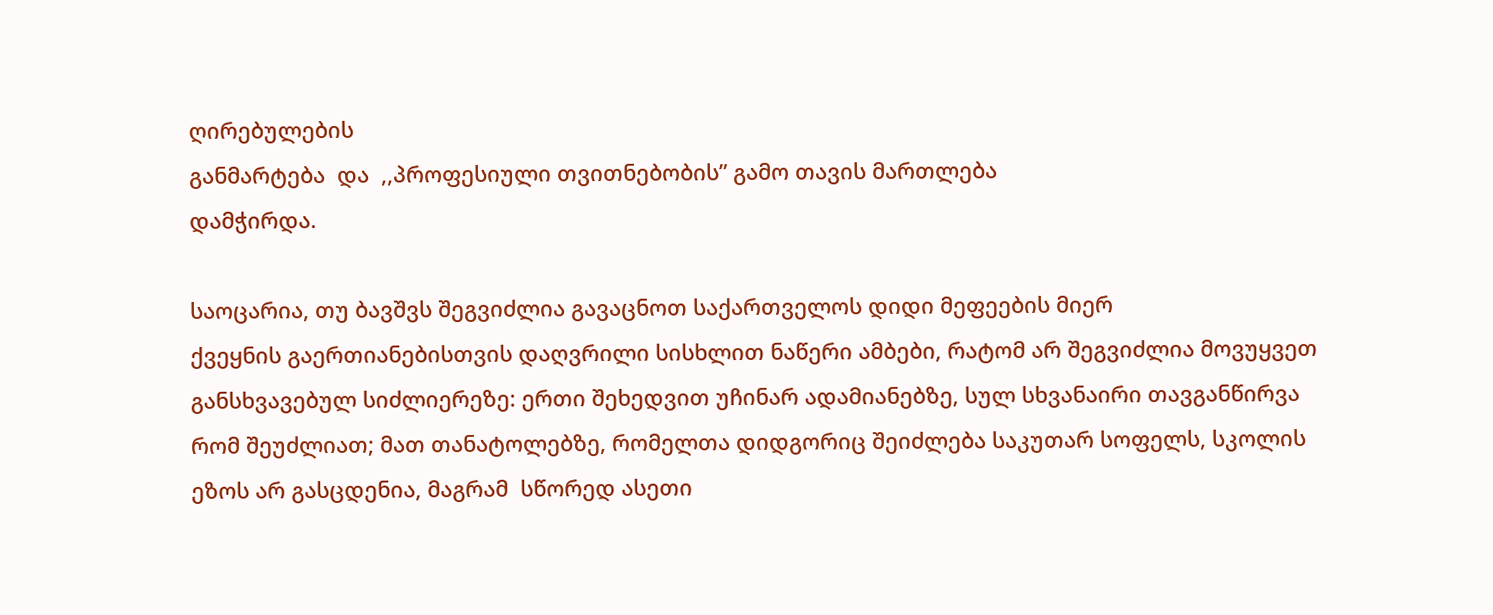ღირებულების
განმარტება  და  ,,პროფესიული თვითნებობის” გამო თავის მართლება
დამჭირდა.

საოცარია, თუ ბავშვს შეგვიძლია გავაცნოთ საქართველოს დიდი მეფეების მიერ
ქვეყნის გაერთიანებისთვის დაღვრილი სისხლით ნაწერი ამბები, რატომ არ შეგვიძლია მოვუყვეთ
განსხვავებულ სიძლიერეზე: ერთი შეხედვით უჩინარ ადამიანებზე, სულ სხვანაირი თავგანწირვა
რომ შეუძლიათ; მათ თანატოლებზე, რომელთა დიდგორიც შეიძლება საკუთარ სოფელს, სკოლის
ეზოს არ გასცდენია, მაგრამ  სწორედ ასეთი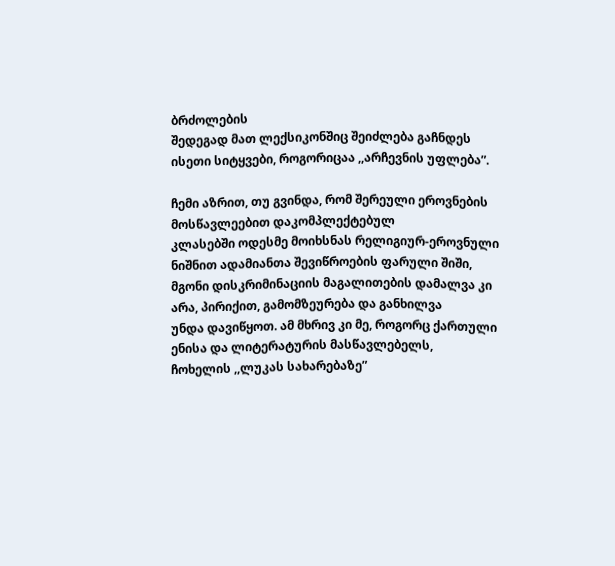ბრძოლების
შედეგად მათ ლექსიკონშიც შეიძლება გაჩნდეს ისეთი სიტყვები, როგორიცაა ,,არჩევნის უფლება”.

ჩემი აზრით, თუ გვინდა, რომ შერეული ეროვნების მოსწავლეებით დაკომპლექტებულ
კლასებში ოდესმე მოიხსნას რელიგიურ-ეროვნული ნიშნით ადამიანთა შევიწროების ფარული შიში,
მგონი დისკრიმინაციის მაგალითების დამალვა კი არა, პირიქით, გამომზეურება და განხილვა
უნდა დავიწყოთ. ამ მხრივ კი მე, როგორც ქართული ენისა და ლიტერატურის მასწავლებელს,
ჩოხელის ,,ლუკას სახარებაზე”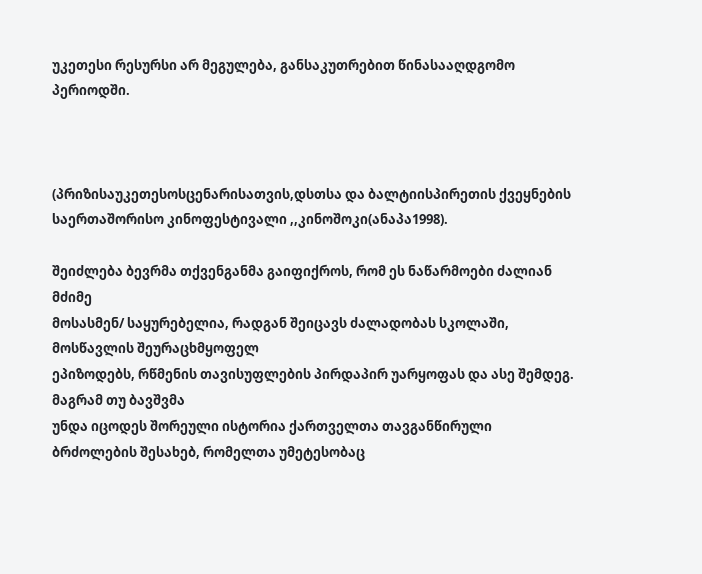უკეთესი რესურსი არ მეგულება, განსაკუთრებით წინასააღდგომო  პერიოდში.



(პრიზისაუკეთესოსცენარისათვის,დსთსა და ბალტიისპირეთის ქვეყნების საერთაშორისო კინოფესტივალი ,,კინოშოკი(ანაპა1998).

შეიძლება ბევრმა თქვენგანმა გაიფიქროს, რომ ეს ნაწარმოები ძალიან მძიმე
მოსასმენ/ საყურებელია, რადგან შეიცავს ძალადობას სკოლაში, მოსწავლის შეურაცხმყოფელ
ეპიზოდებს, რწმენის თავისუფლების პირდაპირ უარყოფას და ასე შემდეგ. მაგრამ თუ ბავშვმა
უნდა იცოდეს შორეული ისტორია ქართველთა თავგანწირული ბრძოლების შესახებ, რომელთა უმეტესობაც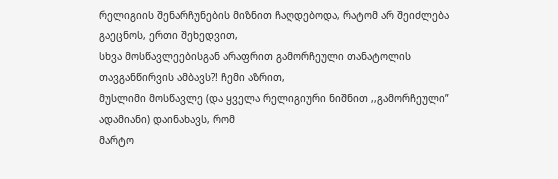რელიგიის შენარჩუნების მიზნით ჩაღდებოდა, რატომ არ შეიძლება გაეცნოს, ერთი შეხედვით,
სხვა მოსწავლეებისგან არაფრით გამორჩეული თანატოლის თავგანწირვის ამბავს?! ჩემი აზრით,
მუსლიმი მოსწავლე (და ყველა რელიგიური ნიშნით ,,გამორჩეული” ადამიანი) დაინახავს, რომ
მარტო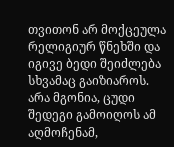თვითონ არ მოქცეულა რელიგიურ წნეხში და იგივე ბედი შეიძლება სხვამაც გაიზიაროს.
არა მგონია, ცუდი შედეგი გამოიღოს ამ აღმოჩენამ,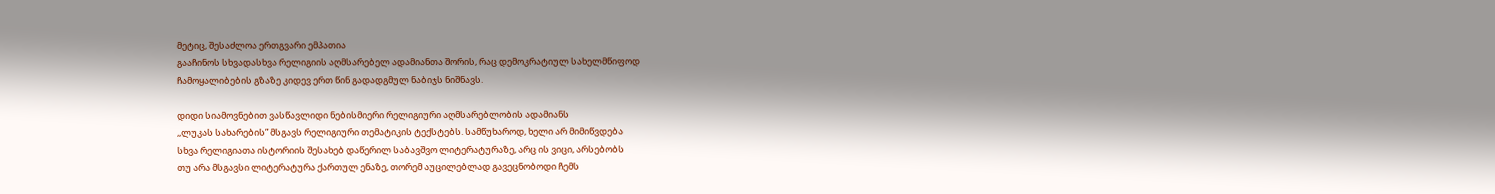მეტიც, შესაძლოა ერთგვარი ემპათია
გააჩინოს სხვადასხვა რელიგიის აღმსარებელ ადამიანთა შორის, რაც დემოკრატიულ სახელმწიფოდ
ჩამოყალიბების გზაზე კიდევ ერთ წინ გადადგმულ ნაბიჯს ნიშნავს.

დიდი სიამოვნებით ვასწავლიდი ნებისმიერი რელიგიური აღმსარებლობის ადამიანს
,,ლუკას სახარების” მსგავს რელიგიური თემატიკის ტექსტებს. სამწუხაროდ, ხელი არ მიმიწვდება
სხვა რელიგიათა ისტორიის შესახებ დაწერილ საბავშვო ლიტერატურაზე, არც ის ვიცი, არსებობს
თუ არა მსგავსი ლიტერატურა ქართულ ენაზე, თორემ აუცილებლად გავეცნობოდი ჩემს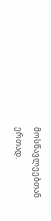მოსწავლეებთან
ერთად.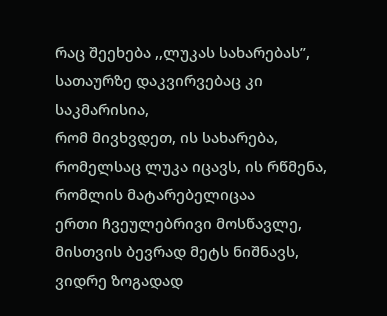რაც შეეხება ,,ლუკას სახარებას”, სათაურზე დაკვირვებაც კი საკმარისია,
რომ მივხვდეთ, ის სახარება, რომელსაც ლუკა იცავს, ის რწმენა, რომლის მატარებელიცაა
ერთი ჩვეულებრივი მოსწავლე, მისთვის ბევრად მეტს ნიშნავს, ვიდრე ზოგადად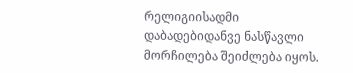რელიგიისადმი
დაბადებიდანვე ნასწავლი მორჩილება შეიძლება იყოს.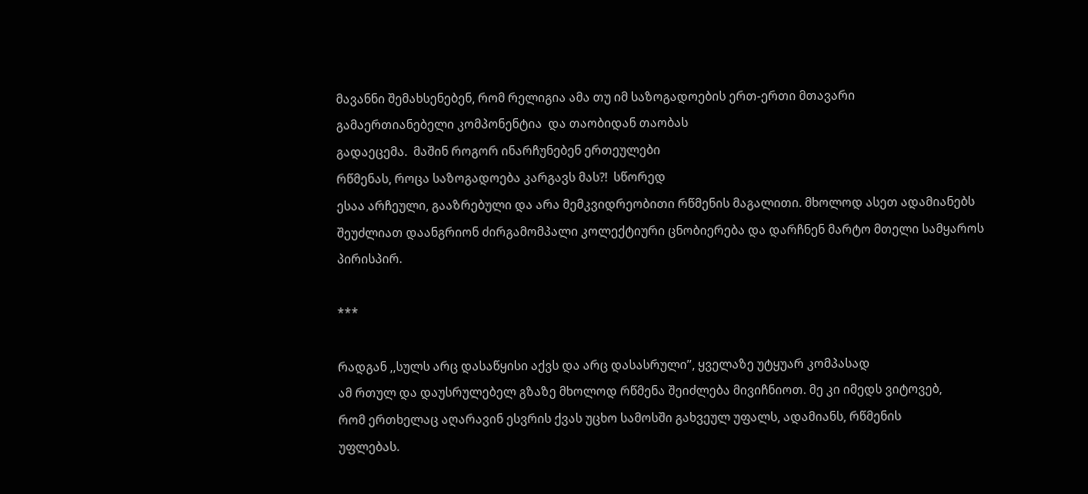მავანნი შემახსენებენ, რომ რელიგია ამა თუ იმ საზოგადოების ერთ-ერთი მთავარი
გამაერთიანებელი კომპონენტია  და თაობიდან თაობას
გადაეცემა.  მაშინ როგორ ინარჩუნებენ ერთეულები
რწმენას, როცა საზოგადოება კარგავს მას?!  სწორედ
ესაა არჩეული, გააზრებული და არა მემკვიდრეობითი რწმენის მაგალითი. მხოლოდ ასეთ ადამიანებს
შეუძლიათ დაანგრიონ ძირგამომპალი კოლექტიური ცნობიერება და დარჩნენ მარტო მთელი სამყაროს
პირისპირ.

***

რადგან ,,სულს არც დასაწყისი აქვს და არც დასასრული”, ყველაზე უტყუარ კომპასად
ამ რთულ და დაუსრულებელ გზაზე მხოლოდ რწმენა შეიძლება მივიჩნიოთ. მე კი იმედს ვიტოვებ,
რომ ერთხელაც აღარავინ ესვრის ქვას უცხო სამოსში გახვეულ უფალს, ადამიანს, რწმენის
უფლებას.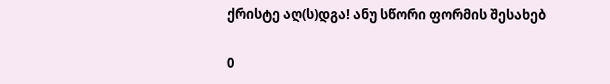ქრისტე აღ(ს)დგა! ანუ სწორი ფორმის შესახებ

0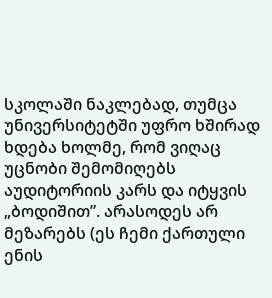სკოლაში ნაკლებად, თუმცა უნივერსიტეტში უფრო ხშირად ხდება ხოლმე, რომ ვიღაც უცნობი შემომიღებს აუდიტორიის კარს და იტყვის „ბოდიშით”. არასოდეს არ მეზარებს (ეს ჩემი ქართული ენის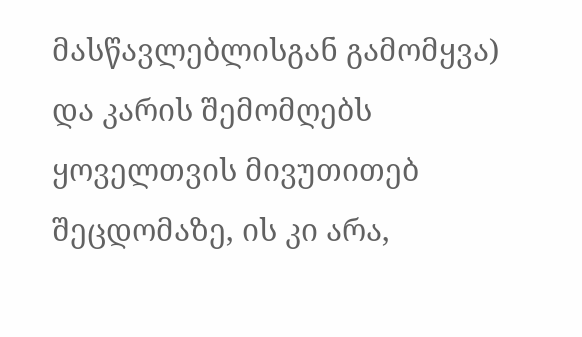მასწავლებლისგან გამომყვა) და კარის შემომღებს ყოველთვის მივუთითებ შეცდომაზე, ის კი არა,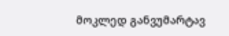მოკლედ განვუმარტავ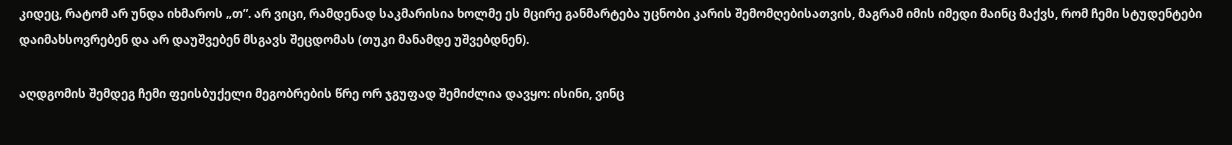კიდეც, რატომ არ უნდა იხმაროს „თ”. არ ვიცი, რამდენად საკმარისია ხოლმე ეს მცირე განმარტება უცნობი კარის შემომღებისათვის, მაგრამ იმის იმედი მაინც მაქვს, რომ ჩემი სტუდენტები დაიმახსოვრებენ და არ დაუშვებენ მსგავს შეცდომას (თუკი მანამდე უშვებდნენ).

აღდგომის შემდეგ ჩემი ფეისბუქელი მეგობრების წრე ორ ჯგუფად შემიძლია დავყო: ისინი, ვინც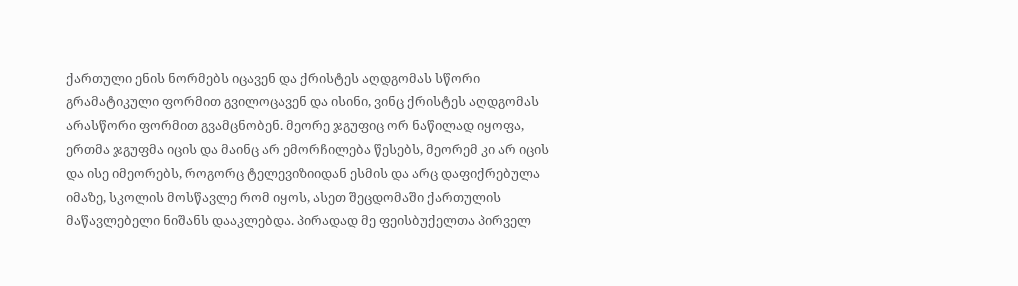ქართული ენის ნორმებს იცავენ და ქრისტეს აღდგომას სწორი გრამატიკული ფორმით გვილოცავენ და ისინი, ვინც ქრისტეს აღდგომას არასწორი ფორმით გვამცნობენ. მეორე ჯგუფიც ორ ნაწილად იყოფა, ერთმა ჯგუფმა იცის და მაინც არ ემორჩილება წესებს, მეორემ კი არ იცის და ისე იმეორებს, როგორც ტელევიზიიდან ესმის და არც დაფიქრებულა იმაზე, სკოლის მოსწავლე რომ იყოს, ასეთ შეცდომაში ქართულის მაწავლებელი ნიშანს დააკლებდა. პირადად მე ფეისბუქელთა პირველ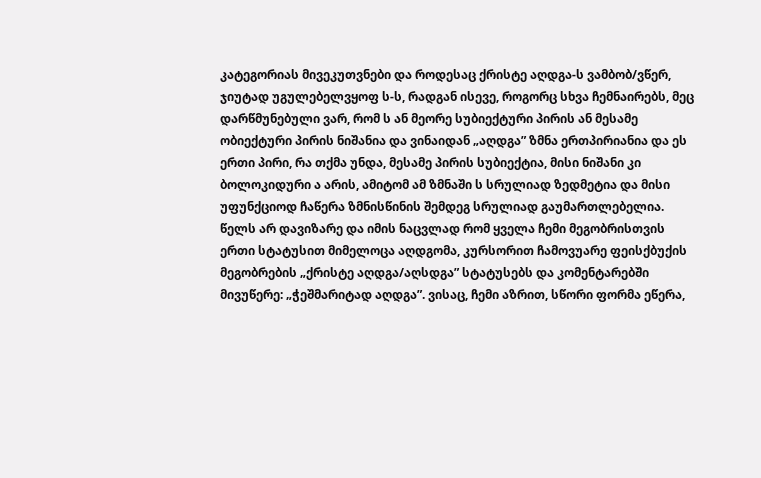კატეგორიას მივეკუთვნები და როდესაც ქრისტე აღდგა-ს ვამბობ/ვწერ, ჯიუტად უგულებელვყოფ ს-ს, რადგან ისევე, როგორც სხვა ჩემნაირებს, მეც დარწმუნებული ვარ, რომ ს ან მეორე სუბიექტური პირის ან მესამე ობიექტური პირის ნიშანია და ვინაიდან „აღდგა” ზმნა ერთპირიანია და ეს ერთი პირი, რა თქმა უნდა, მესამე პირის სუბიექტია, მისი ნიშანი კი ბოლოკიდური ა არის, ამიტომ ამ ზმნაში ს სრულიად ზედმეტია და მისი უფუნქციოდ ჩაწერა ზმნისწინის შემდეგ სრულიად გაუმართლებელია. წელს არ დავიზარე და იმის ნაცვლად რომ ყველა ჩემი მეგობრისთვის ერთი სტატუსით მიმელოცა აღდგომა, კურსორით ჩამოვუარე ფეისქბუქის მეგობრების „ქრისტე აღდგა/აღსდგა” სტატუსებს და კომენტარებში მივუწერე: „ჭეშმარიტად აღდგა”. ვისაც, ჩემი აზრით, სწორი ფორმა ეწერა,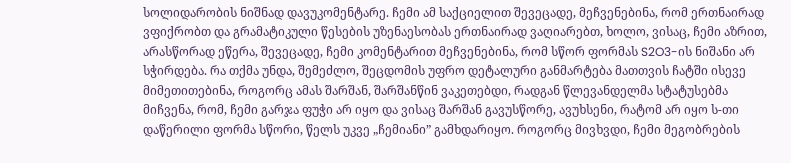სოლიდარობის ნიშნად დავუკომენტარე. ჩემი ამ საქციელით შევეცადე, მეჩვენებინა, რომ ერთნაირად ვფიქრობთ და გრამატიკული წესების უზენაესობას ერთნაირად ვაღიარებთ, ხოლო, ვისაც, ჩემი აზრით, არასწორად ეწერა, შევეცადე, ჩემი კომენტარით მეჩვენებინა, რომ სწორ ფორმას S2O3-ის ნიშანი არ სჭირდება. რა თქმა უნდა, შემეძლო, შეცდომის უფრო დეტალური განმარტება მათთვის ჩატში ისევე მიმეთითებინა, როგორც ამას შარშან, შარშანწინ ვაკეთებდი, რადგან წლევანდელმა სტატუსებმა მიჩვენა, რომ, ჩემი გარჯა ფუჭი არ იყო და ვისაც შარშან გავუსწორე, ავუხსენი, რატომ არ იყო ს-თი დაწერილი ფორმა სწორი, წელს უკვე „ჩემიანი” გამხდარიყო. როგორც მივხვდი, ჩემი მეგობრების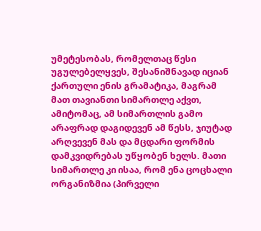უმეტესობას, რომელთაც წესი უგულებელყვეს, შესანიშნავად იციან ქართული ენის გრამატიკა, მაგრამ მათ თავიანთი სიმართლე აქვთ, ამიტომაც, ამ სიმართლის გამო არაფრად დაგიდევენ ამ წესს, ჯიუტად არღვევენ მას და მცდარი ფორმის დამკვიდრებას უწყობენ ხელს. მათი სიმართლე კი ისაა, რომ ენა ცოცხალი ორგანიზმია (პირველი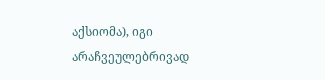აქსიომა), იგი არაჩვეულებრივად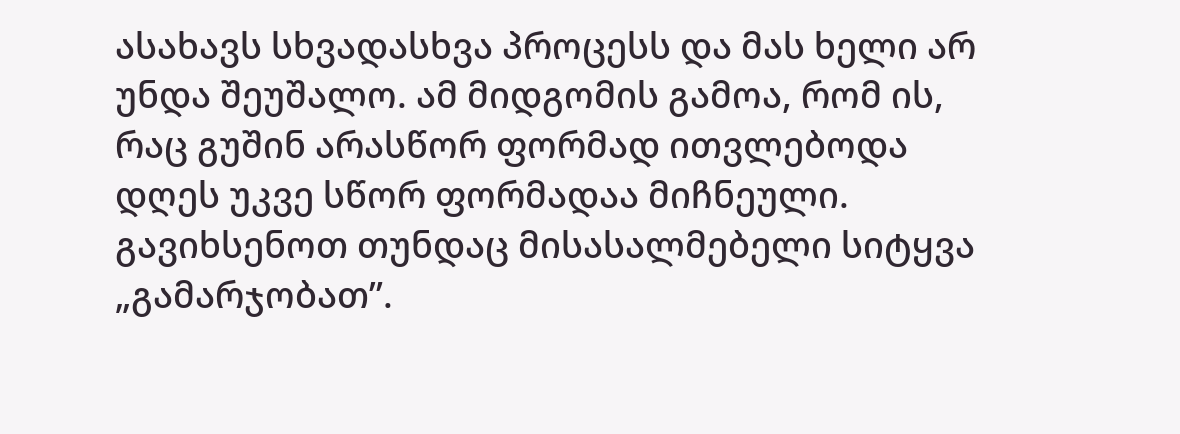ასახავს სხვადასხვა პროცესს და მას ხელი არ უნდა შეუშალო. ამ მიდგომის გამოა, რომ ის, რაც გუშინ არასწორ ფორმად ითვლებოდა დღეს უკვე სწორ ფორმადაა მიჩნეული. გავიხსენოთ თუნდაც მისასალმებელი სიტყვა „გამარჯობათ”.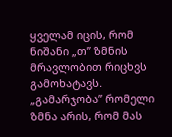ყველამ იცის, რომ ნიშანი „თ” ზმნის მრავლობით რიცხვს გამოხატავს. „გამარჯობა” რომელი ზმნა არის, რომ მას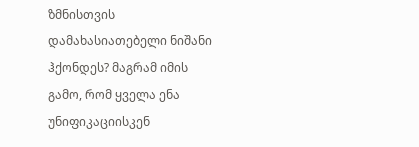ზმნისთვის დამახასიათებელი ნიშანი ჰქონდეს? მაგრამ იმის გამო, რომ ყველა ენა უნიფიკაციისკენ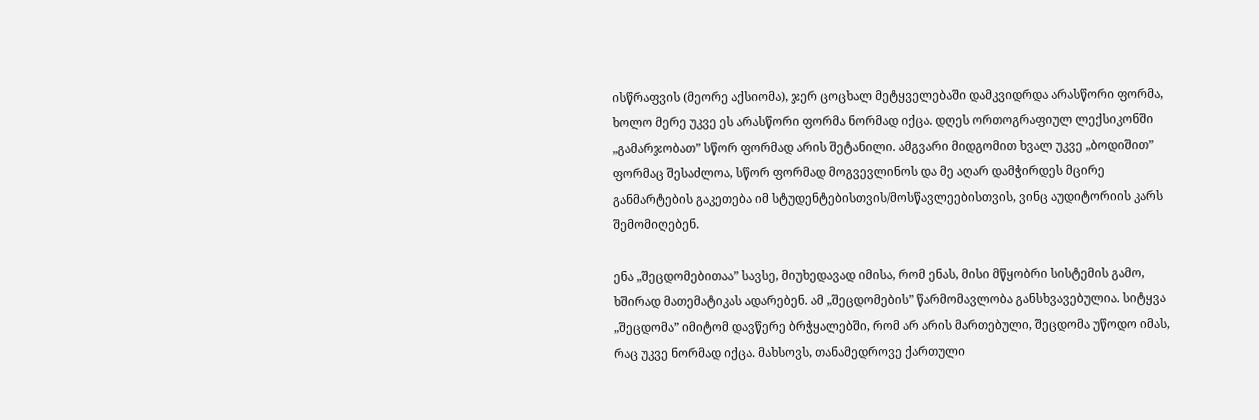ისწრაფვის (მეორე აქსიომა), ჯერ ცოცხალ მეტყველებაში დამკვიდრდა არასწორი ფორმა, ხოლო მერე უკვე ეს არასწორი ფორმა ნორმად იქცა. დღეს ორთოგრაფიულ ლექსიკონში „გამარჯობათ” სწორ ფორმად არის შეტანილი. ამგვარი მიდგომით ხვალ უკვე „ბოდიშით” ფორმაც შესაძლოა, სწორ ფორმად მოგვევლინოს და მე აღარ დამჭირდეს მცირე განმარტების გაკეთება იმ სტუდენტებისთვის/მოსწავლეებისთვის, ვინც აუდიტორიის კარს შემომიღებენ.

ენა „შეცდომებითაა” სავსე, მიუხედავად იმისა, რომ ენას, მისი მწყობრი სისტემის გამო, ხშირად მათემატიკას ადარებენ. ამ „შეცდომების” წარმომავლობა განსხვავებულია. სიტყვა „შეცდომა” იმიტომ დავწერე ბრჭყალებში, რომ არ არის მართებული, შეცდომა უწოდო იმას, რაც უკვე ნორმად იქცა. მახსოვს, თანამედროვე ქართული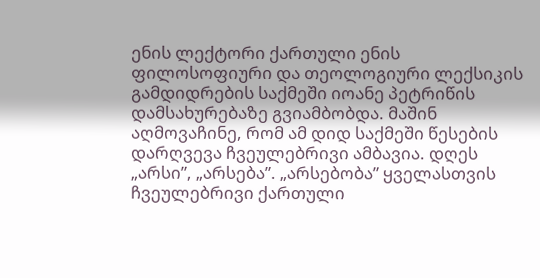ენის ლექტორი ქართული ენის  ფილოსოფიური და თეოლოგიური ლექსიკის გამდიდრების საქმეში იოანე პეტრიწის დამსახურებაზე გვიამბობდა. მაშინ აღმოვაჩინე, რომ ამ დიდ საქმეში წესების დარღვევა ჩვეულებრივი ამბავია. დღეს „არსი”, „არსება”. „არსებობა” ყველასთვის ჩვეულებრივი ქართული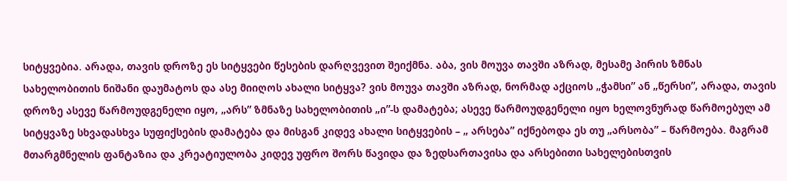სიტყვებია. არადა, თავის დროზე ეს სიტყვები წესების დარღვევით შეიქმნა. აბა, ვის მოუვა თავში აზრად, მესამე პირის ზმნას სახელობითის ნიშანი დაუმატოს და ასე მიიღოს ახალი სიტყვა? ვის მოუვა თავში აზრად, ნორმად აქციოს „ჭამსი” ან „წერსი”, არადა, თავის დროზე ასევე წარმოუდგენელი იყო, „არს” ზმნაზე სახელობითის „ი”-ს დამატება; ასევე წარმოუდგენელი იყო ხელოვნურად წარმოებულ ამ სიტყვაზე სხვადასხვა სუფიქსების დამატება და მისგან კიდევ ახალი სიტყვების – „ არსება” იქნებოდა ეს თუ „არსობა” – წარმოება. მაგრამ მთარგმნელის ფანტაზია და კრეატიულობა კიდევ უფრო შორს წავიდა და ზედსართავისა და არსებითი სახელებისთვის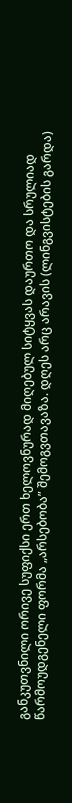განკუთვნილი ორივე სუფიქსი ერთ ხელოვნურად მიღებულ სიტყვას დაურთო და სრულიად წარმოუდგენელი ფორმა „არსებობა” შემოგვთავაზა. დღეს არც არავის (ლინგვისტების გარდა)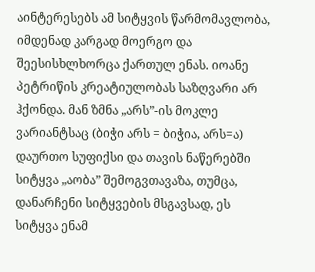აინტერესებს ამ სიტყვის წარმომავლობა, იმდენად კარგად მოერგო და შეესისხლხორცა ქართულ ენას. იოანე პეტრიწის კრეატიულობას საზღვარი არ ჰქონდა. მან ზმნა „არს”-ის მოკლე ვარიანტსაც (ბიჭი არს = ბიჭია, არს=ა) დაურთო სუფიქსი და თავის ნაწერებში სიტყვა „აობა” შემოგვთავაზა, თუმცა, დანარჩენი სიტყვების მსგავსად, ეს სიტყვა ენამ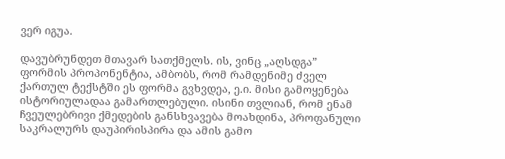ვერ იგუა.

დავუბრუნდეთ მთავარ სათქმელს. ის, ვინც „აღსდგა” ფორმის პროპონენტია, ამბობს, რომ რამდენიმე ძველ ქართულ ტექსტში ეს ფორმა გვხვდეა, ე.ი. მისი გამოყენება ისტორიულადაა გამართლებული. ისინი თვლიან, რომ ენამ  ჩვეულებრივი ქმედების განსხვავება მოახდინა, პროფანული საკრალურს დაუპირისპირა და ამის გამო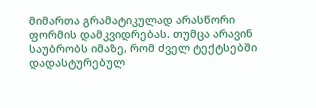მიმართა გრამატიკულად არასწორი ფორმის დამკვიდრებას. თუმცა არავინ საუბრობს იმაზე, რომ ძველ ტექტსებში დადასტურებულ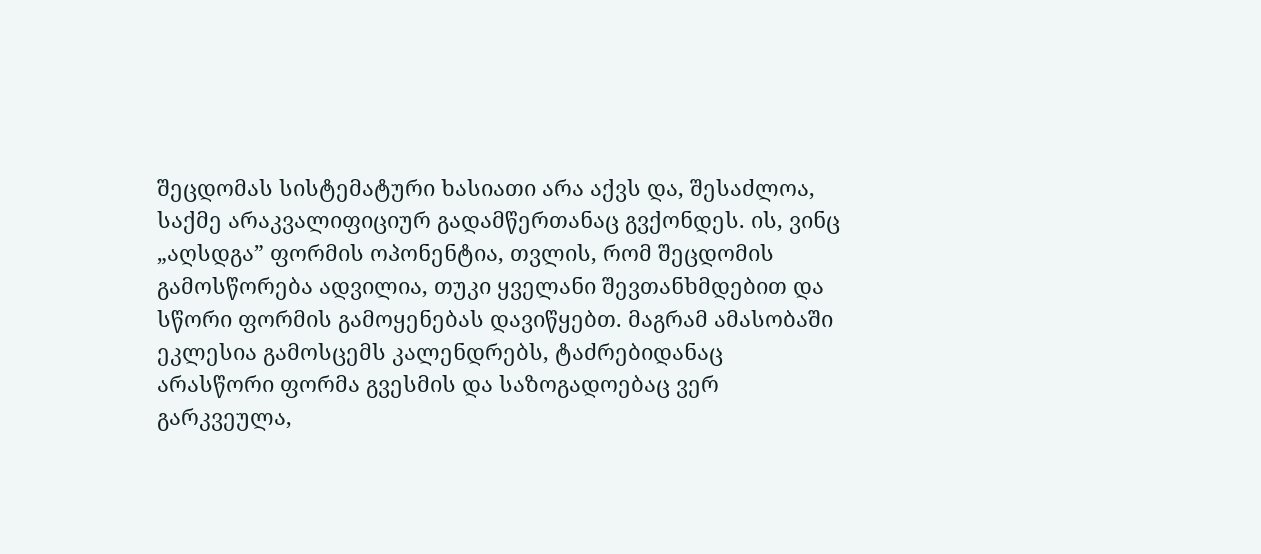შეცდომას სისტემატური ხასიათი არა აქვს და, შესაძლოა, საქმე არაკვალიფიციურ გადამწერთანაც გვქონდეს. ის, ვინც „აღსდგა” ფორმის ოპონენტია, თვლის, რომ შეცდომის გამოსწორება ადვილია, თუკი ყველანი შევთანხმდებით და სწორი ფორმის გამოყენებას დავიწყებთ. მაგრამ ამასობაში ეკლესია გამოსცემს კალენდრებს, ტაძრებიდანაც არასწორი ფორმა გვესმის და საზოგადოებაც ვერ გარკვეულა,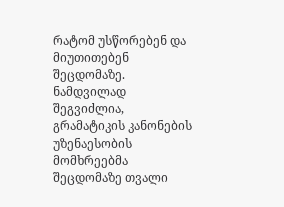რატომ უსწორებენ და მიუთითებენ შეცდომაზე. ნამდვილად შეგვიძლია, გრამატიკის კანონების უზენაესობის მომხრეებმა შეცდომაზე თვალი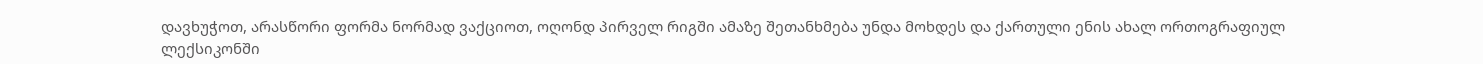დავხუჭოთ, არასწორი ფორმა ნორმად ვაქციოთ, ოღონდ პირველ რიგში ამაზე შეთანხმება უნდა მოხდეს და ქართული ენის ახალ ორთოგრაფიულ ლექსიკონში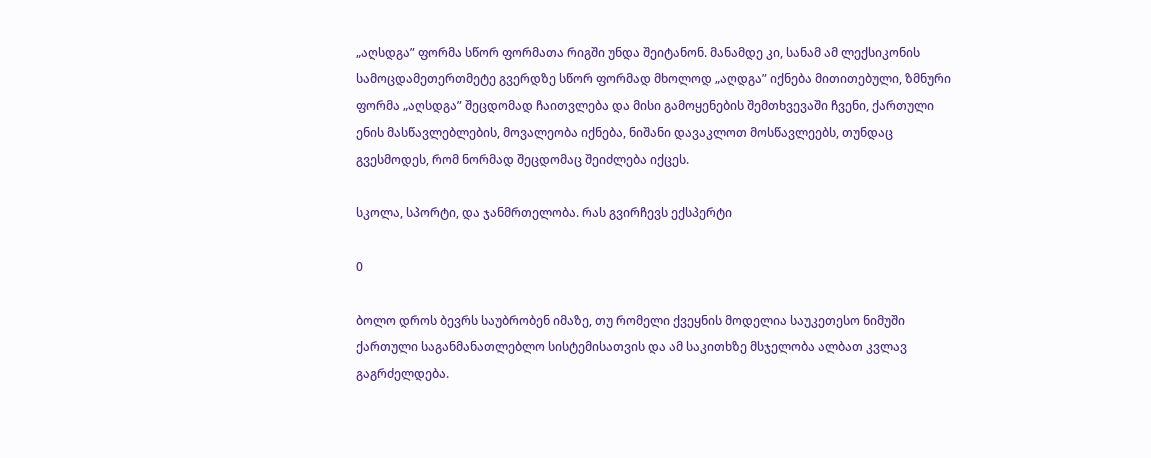„აღსდგა” ფორმა სწორ ფორმათა რიგში უნდა შეიტანონ. მანამდე კი, სანამ ამ ლექსიკონის სამოცდამეთერთმეტე გვერდზე სწორ ფორმად მხოლოდ „აღდგა” იქნება მითითებული, ზმნური ფორმა „აღსდგა” შეცდომად ჩაითვლება და მისი გამოყენების შემთხვევაში ჩვენი, ქართული ენის მასწავლებლების, მოვალეობა იქნება, ნიშანი დავაკლოთ მოსწავლეებს, თუნდაც გვესმოდეს, რომ ნორმად შეცდომაც შეიძლება იქცეს.

სკოლა, სპორტი, და ჯანმრთელობა. რას გვირჩევს ექსპერტი

0

ბოლო დროს ბევრს საუბრობენ იმაზე, თუ რომელი ქვეყნის მოდელია საუკეთესო ნიმუში ქართული საგანმანათლებლო სისტემისათვის და ამ საკითხზე მსჯელობა ალბათ კვლავ გაგრძელდება.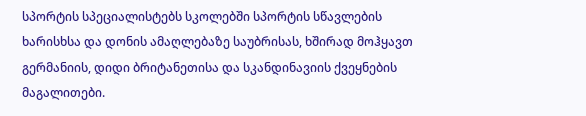სპორტის სპეციალისტებს სკოლებში სპორტის სწავლების ხარისხსა და დონის ამაღლებაზე საუბრისას, ხშირად მოჰყავთ გერმანიის, დიდი ბრიტანეთისა და სკანდინავიის ქვეყნების მაგალითები.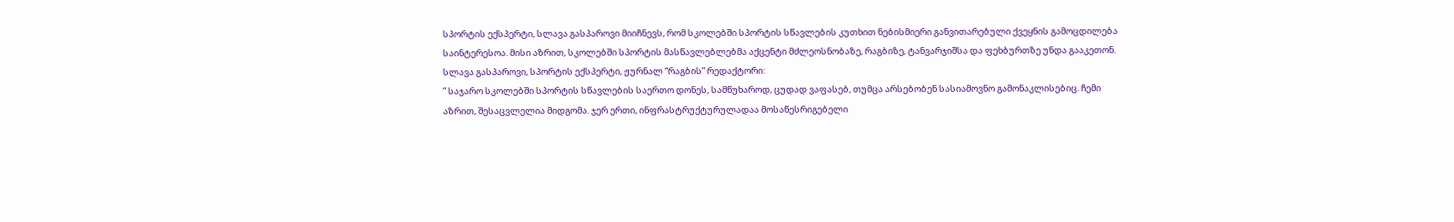სპორტის ექსპერტი, სლავა გასპაროვი მიიჩნევს, რომ სკოლებში სპორტის სწავლების კუთხით ნებისმიერი განვითარებული ქვეყნის გამოცდილება საინტერესოა. მისი აზრით, სკოლებში სპორტის მასწავლებლებმა აქცენტი მძლეოსნობაზე, რაგბიზე, ტანვარჯიშსა და ფეხბურთზე უნდა გააკეთონ.
სლავა გასპაროვი, სპორტის ექსპერტი, ჟურნალ “რაგბის” რედაქტორი:
” საჯარო სკოლებში სპორტის სწავლების საერთო დონეს, სამწუხაროდ, ცუდად ვაფასებ, თუმცა არსებობენ სასიამოვნო გამონაკლისებიც. ჩემი აზრით, შესაცვლელია მიდგომა. ჯერ ერთი, ინფრასტრუქტურულადაა მოსაწესრიგებელი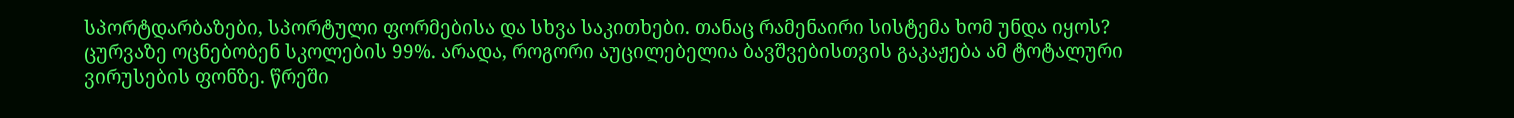სპორტდარბაზები, სპორტული ფორმებისა და სხვა საკითხები. თანაც რამენაირი სისტემა ხომ უნდა იყოს? ცურვაზე ოცნებობენ სკოლების 99%. არადა, როგორი აუცილებელია ბავშვებისთვის გაკაჟება ამ ტოტალური ვირუსების ფონზე. წრეში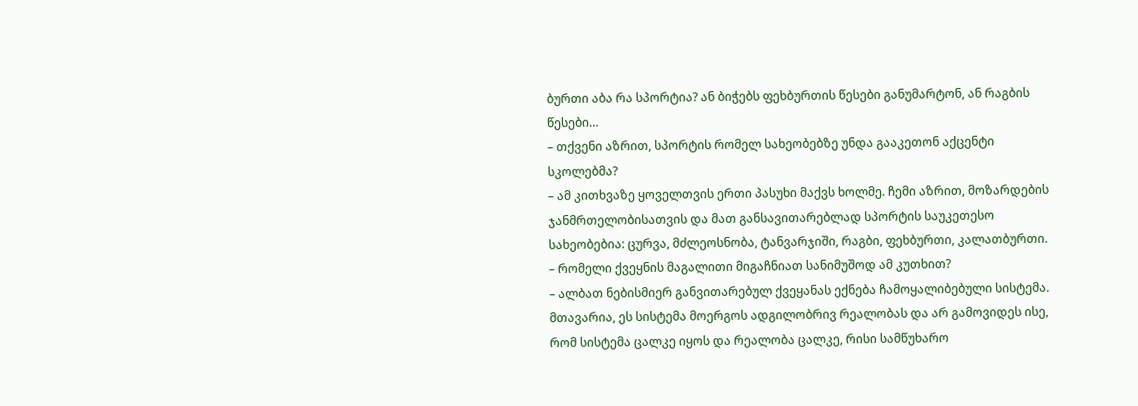ბურთი აბა რა სპორტია? ან ბიჭებს ფეხბურთის წესები განუმარტონ, ან რაგბის წესები…
– თქვენი აზრით, სპორტის რომელ სახეობებზე უნდა გააკეთონ აქცენტი სკოლებმა?
– ამ კითხვაზე ყოველთვის ერთი პასუხი მაქვს ხოლმე. ჩემი აზრით, მოზარდების ჯანმრთელობისათვის და მათ განსავითარებლად სპორტის საუკეთესო სახეობებია: ცურვა, მძლეოსნობა, ტანვარჯიში, რაგბი, ფეხბურთი, კალათბურთი.
– რომელი ქვეყნის მაგალითი მიგაჩნიათ სანიმუშოდ ამ კუთხით?
– ალბათ ნებისმიერ განვითარებულ ქვეყანას ექნება ჩამოყალიბებული სისტემა. მთავარია, ეს სისტემა მოერგოს ადგილობრივ რეალობას და არ გამოვიდეს ისე, რომ სისტემა ცალკე იყოს და რეალობა ცალკე, რისი სამწუხარო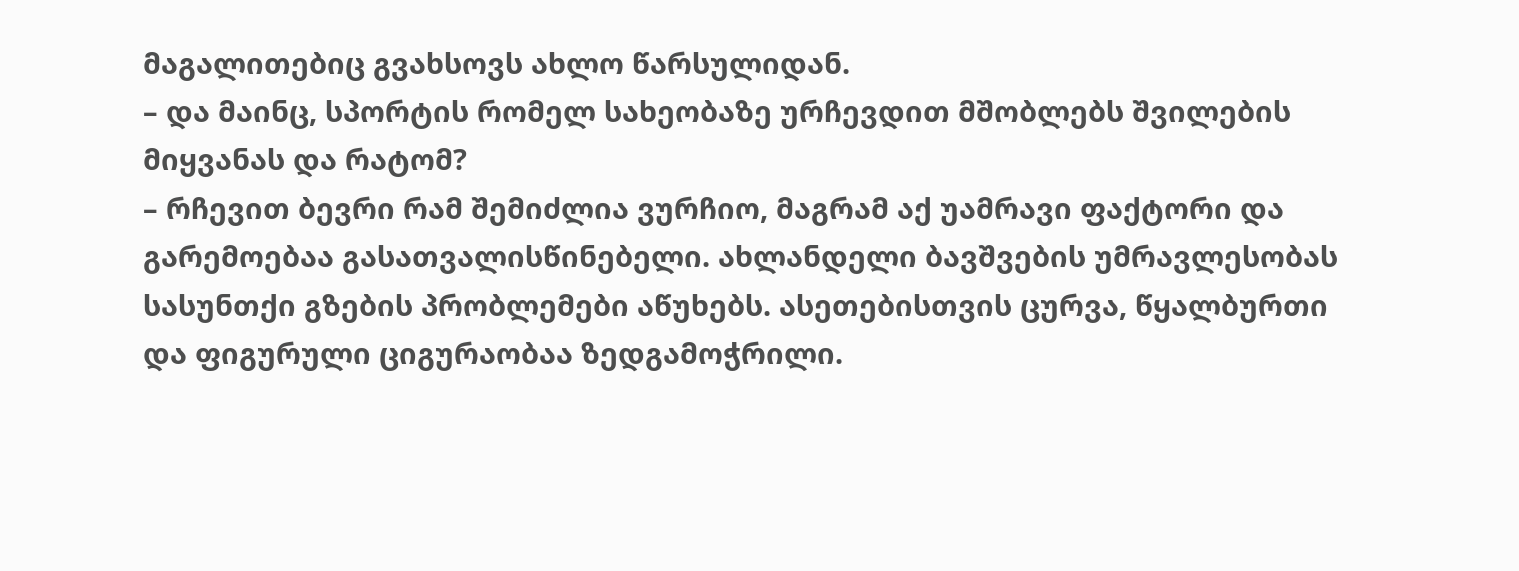მაგალითებიც გვახსოვს ახლო წარსულიდან.
– და მაინც, სპორტის რომელ სახეობაზე ურჩევდით მშობლებს შვილების მიყვანას და რატომ?
– რჩევით ბევრი რამ შემიძლია ვურჩიო, მაგრამ აქ უამრავი ფაქტორი და გარემოებაა გასათვალისწინებელი. ახლანდელი ბავშვების უმრავლესობას სასუნთქი გზების პრობლემები აწუხებს. ასეთებისთვის ცურვა, წყალბურთი და ფიგურული ციგურაობაა ზედგამოჭრილი.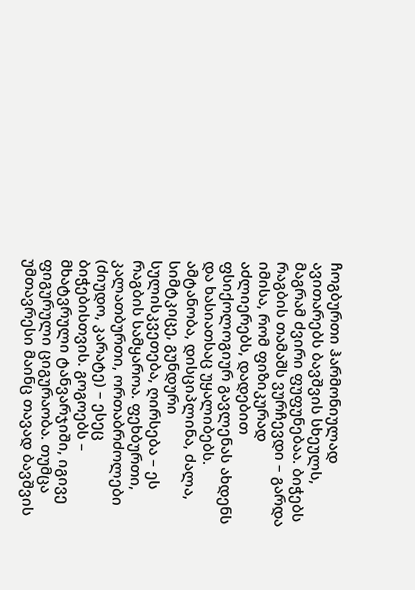ჩოგბურთი ჰარმონიულად ავითარებს ბავშვის სხეულს, მაგრამ ძვირი ფუფუნებაა. ბიჭებს რაგბის თამაშს ვურჩევდი – გარდა იმისა, რომ ფიზიკურად აძლიერებს, დადებით ფსიქოლოგიურ გავლენას ახდენს და ხასიათსაც უყალიბებს. ამტანობა, დისციპლინა, ძალა, სიმტკიცე, გუნდური სულისკვეთება, ღირსება – ეს რაგბის სამყაროა. ფეხბურთი, კალათბურთი, ორთაბრძოლები (ძიუდო, კარატე) – ესეც ბიჭებისთვის. გოგოებს – მხატვრული ტანვარჯიში, იგივე ფიგურული ციგურაობა. თუმცა უმთავრესი მაინც თავად ბავშვის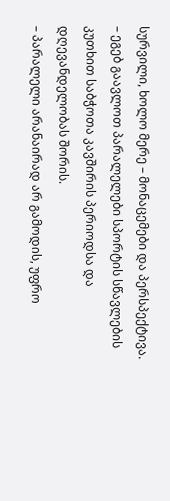სურვილი, ხოლო მერე – მონაცემები და პერსპექტივა.
– ეგებ გაავლოთ პარალელები სპორტის სწავლების კუთხით საბჭოთა კავშირის პერიოდსა და დღევანდელობას შორის.
– პარალელი არანაირად არ გამოდის, უფრო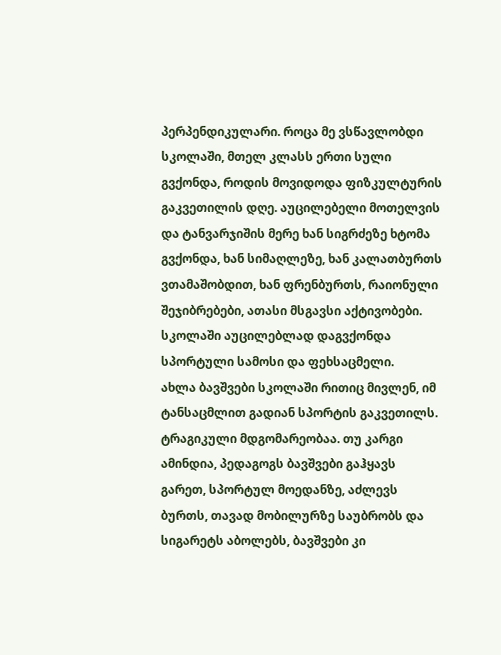პერპენდიკულარი. როცა მე ვსწავლობდი სკოლაში, მთელ კლასს ერთი სული გვქონდა, როდის მოვიდოდა ფიზკულტურის გაკვეთილის დღე. აუცილებელი მოთელვის და ტანვარჯიშის მერე ხან სიგრძეზე ხტომა გვქონდა, ხან სიმაღლეზე, ხან კალათბურთს ვთამაშობდით, ხან ფრენბურთს, რაიონული შეჯიბრებები, ათასი მსგავსი აქტივობები. სკოლაში აუცილებლად დაგვქონდა სპორტული სამოსი და ფეხსაცმელი.
ახლა ბავშვები სკოლაში რითიც მივლენ, იმ ტანსაცმლით გადიან სპორტის გაკვეთილს. ტრაგიკული მდგომარეობაა. თუ კარგი ამინდია, პედაგოგს ბავშვები გაჰყავს გარეთ, სპორტულ მოედანზე, აძლევს ბურთს, თავად მობილურზე საუბრობს და სიგარეტს აბოლებს, ბავშვები კი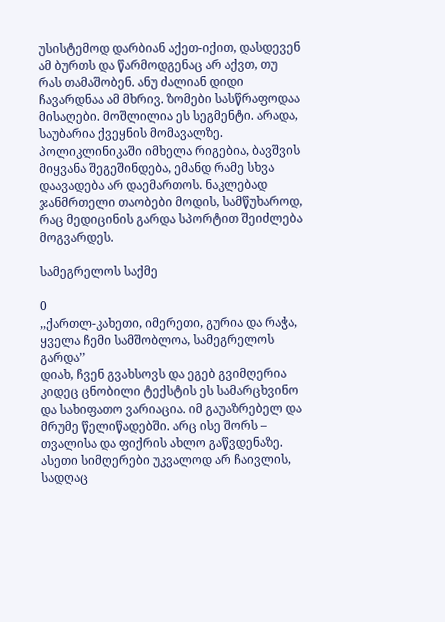უსისტემოდ დარბიან აქეთ-იქით, დასდევენ ამ ბურთს და წარმოდგენაც არ აქვთ, თუ რას თამაშობენ. ანუ ძალიან დიდი ჩავარდნაა ამ მხრივ. ზომები სასწრაფოდაა მისაღები. მოშლილია ეს სეგმენტი. არადა, საუბარია ქვეყნის მომავალზე. პოლიკლინიკაში იმხელა რიგებია, ბავშვის მიყვანა შეგეშინდება, ემანდ რამე სხვა დაავადება არ დაემართოს. ნაკლებად ჯანმრთელი თაობები მოდის, სამწუხაროდ, რაც მედიცინის გარდა სპორტით შეიძლება მოგვარდეს.

სამეგრელოს საქმე

0
,,ქართლ-კახეთი, იმერეთი, გურია და რაჭა,
ყველა ჩემი სამშობლოა, სამეგრელოს გარდა’’
დიახ, ჩვენ გვახსოვს და ეგებ გვიმღერია კიდეც ცნობილი ტექსტის ეს სამარცხვინო და სახიფათო ვარიაცია. იმ გაუაზრებელ და მრუმე წელიწადებში. არც ისე შორს – თვალისა და ფიქრის ახლო გაწვდენაზე. ასეთი სიმღერები უკვალოდ არ ჩაივლის, სადღაც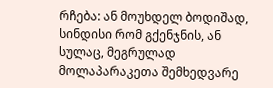რჩება: ან მოუხდელ ბოდიშად, სინდისი რომ გქენჯნის, ან სულაც, მეგრულად მოლაპარაკეთა შემხედვარე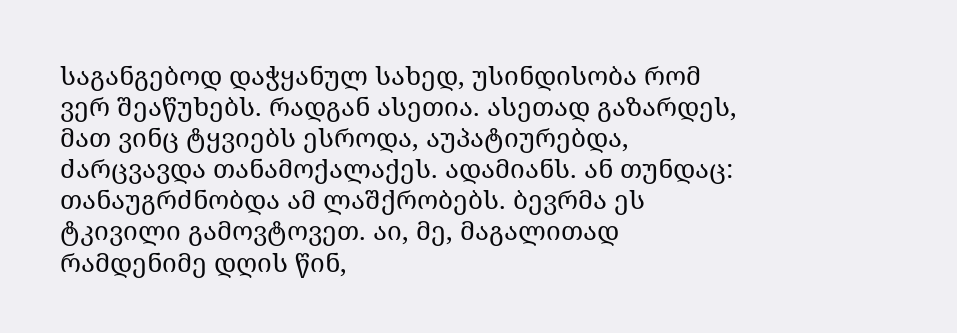საგანგებოდ დაჭყანულ სახედ, უსინდისობა რომ ვერ შეაწუხებს. რადგან ასეთია. ასეთად გაზარდეს, მათ ვინც ტყვიებს ესროდა, აუპატიურებდა, ძარცვავდა თანამოქალაქეს. ადამიანს. ან თუნდაც: თანაუგრძნობდა ამ ლაშქრობებს. ბევრმა ეს ტკივილი გამოვტოვეთ. აი, მე, მაგალითად რამდენიმე დღის წინ,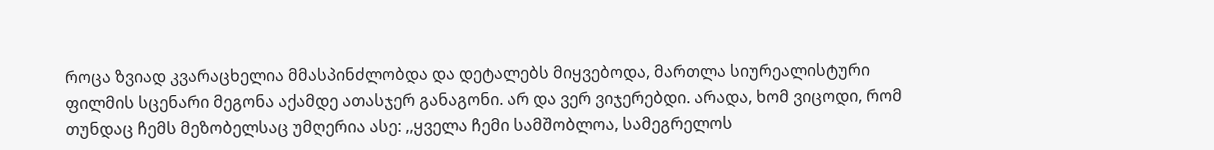როცა ზვიად კვარაცხელია მმასპინძლობდა და დეტალებს მიყვებოდა, მართლა სიურეალისტური ფილმის სცენარი მეგონა აქამდე ათასჯერ განაგონი. არ და ვერ ვიჯერებდი. არადა, ხომ ვიცოდი, რომ თუნდაც ჩემს მეზობელსაც უმღერია ასე: ,,ყველა ჩემი სამშობლოა, სამეგრელოს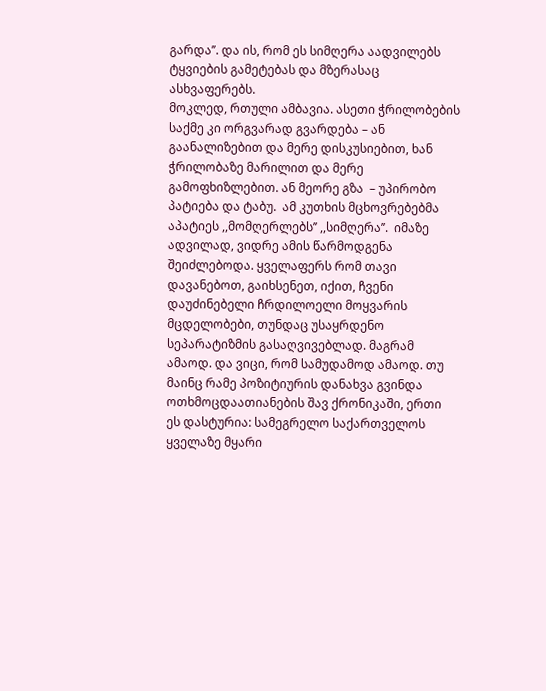გარდა’’. და ის, რომ ეს სიმღერა აადვილებს ტყვიების გამეტებას და მზერასაც ასხვაფერებს.
მოკლედ, რთული ამბავია. ასეთი ჭრილობების საქმე კი ორგვარად გვარდება – ან გაანალიზებით და მერე დისკუსიებით, ხან ჭრილობაზე მარილით და მერე გამოფხიზლებით. ან მეორე გზა  – უპირობო პატიება და ტაბუ.  ამ კუთხის მცხოვრებებმა აპატიეს ,,მომღერლებს’’ ,,სიმღერა’’.  იმაზე ადვილად, ვიდრე ამის წარმოდგენა შეიძლებოდა. ყველაფერს რომ თავი დავანებოთ, გაიხსენეთ, იქით, ჩვენი დაუძინებელი ჩრდილოელი მოყვარის მცდელობები, თუნდაც უსაყრდენო სეპარატიზმის გასაღვივებლად. მაგრამ ამაოდ. და ვიცი, რომ სამუდამოდ ამაოდ. თუ მაინც რამე პოზიტიურის დანახვა გვინდა ოთხმოცდაათიანების შავ ქრონიკაში, ერთი ეს დასტურია: სამეგრელო საქართველოს ყველაზე მყარი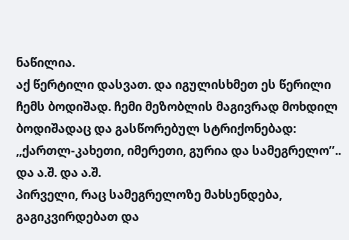ნაწილია.
აქ წერტილი დასვათ. და იგულისხმეთ ეს წერილი ჩემს ბოდიშად. ჩემი მეზობლის მაგივრად მოხდილ ბოდიშადაც და გასწორებულ სტრიქონებად: ,,ქართლ-კახეთი, იმერეთი, გურია და სამეგრელო’’.. და ა.შ. და ა.შ.
პირველი, რაც სამეგრელოზე მახსენდება, გაგიკვირდებათ და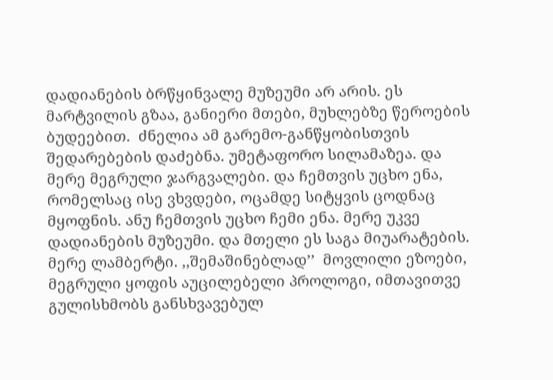დადიანების ბრწყინვალე მუზეუმი არ არის. ეს მარტვილის გზაა, განიერი მთები, მუხლებზე წეროების ბუდეებით.  ძნელია ამ გარემო-განწყობისთვის შედარებების დაძებნა. უმეტაფორო სილამაზეა. და მერე მეგრული ჯარგვალები. და ჩემთვის უცხო ენა, რომელსაც ისე ვხვდები, ოცამდე სიტყვის ცოდნაც მყოფნის. ანუ ჩემთვის უცხო ჩემი ენა. მერე უკვე დადიანების მუზეუმი. და მთელი ეს საგა მიუარატების. მერე ლამბერტი. ,,შემაშინებლად’’  მოვლილი ეზოები, მეგრული ყოფის აუცილებელი პროლოგი, იმთავითვე გულისხმობს განსხვავებულ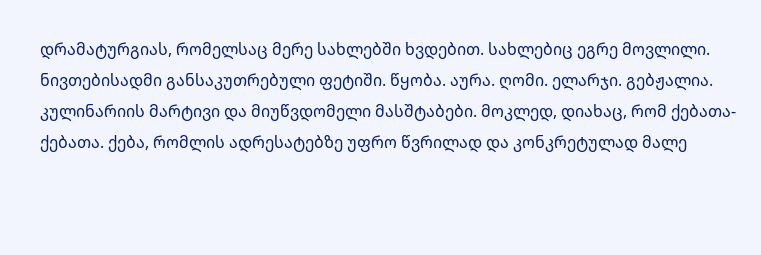დრამატურგიას, რომელსაც მერე სახლებში ხვდებით. სახლებიც ეგრე მოვლილი. ნივთებისადმი განსაკუთრებული ფეტიში. წყობა. აურა. ღომი. ელარჯი. გებჟალია. კულინარიის მარტივი და მიუწვდომელი მასშტაბები. მოკლედ, დიახაც, რომ ქებათა-ქებათა. ქება, რომლის ადრესატებზე უფრო წვრილად და კონკრეტულად მალე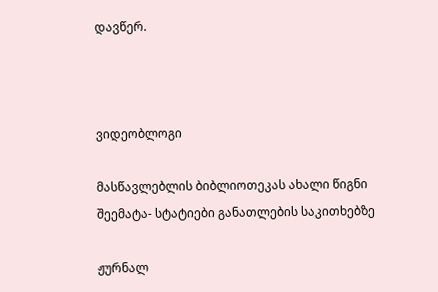დავწერ.



ვიდეობლოგი

მასწავლებლის ბიბლიოთეკას ახალი წიგნი შეემატა- სტატიები განათლების საკითხებზე

ჟურნალ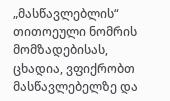„მასწავლებლის“ თითოეული ნომრის მომზადებისას, ცხადია, ვფიქრობთ მასწავლებელზე და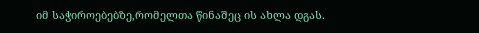იმ საჭიროებებზე,რომელთა წინაშეც ის ახლა დგას.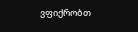ვფიქრობთ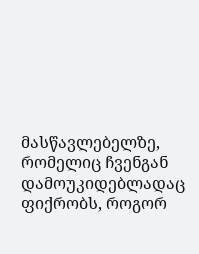მასწავლებელზე, რომელიც ჩვენგან დამოუკიდებლადაც ფიქრობს, როგორ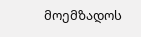მოემზადოს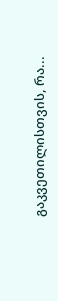გაკვეთილისთვის, რა...